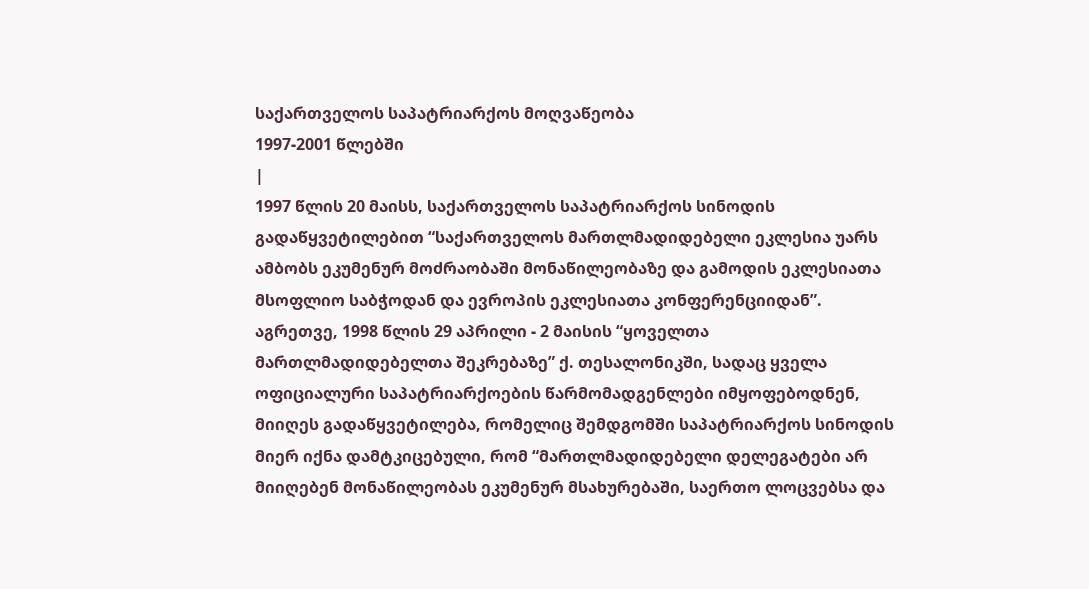საქართველოს საპატრიარქოს მოღვაწეობა
1997-2001 წლებში
|
1997 წლის 20 მაისს, საქართველოს საპატრიარქოს სინოდის გადაწყვეტილებით “საქართველოს მართლმადიდებელი ეკლესია უარს ამბობს ეკუმენურ მოძრაობაში მონაწილეობაზე და გამოდის ეკლესიათა მსოფლიო საბჭოდან და ევროპის ეკლესიათა კონფერენციიდან”. აგრეთვე, 1998 წლის 29 აპრილი - 2 მაისის “ყოველთა მართლმადიდებელთა შეკრებაზე” ქ. თესალონიკში, სადაც ყველა ოფიციალური საპატრიარქოების წარმომადგენლები იმყოფებოდნენ, მიიღეს გადაწყვეტილება, რომელიც შემდგომში საპატრიარქოს სინოდის მიერ იქნა დამტკიცებული, რომ “მართლმადიდებელი დელეგატები არ მიიღებენ მონაწილეობას ეკუმენურ მსახურებაში, საერთო ლოცვებსა და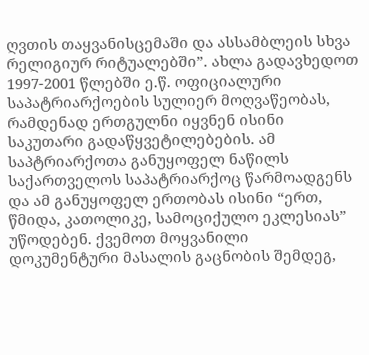ღვთის თაყვანისცემაში და ასსამბლეის სხვა რელიგიურ რიტუალებში”. ახლა გადავხედოთ 1997-2001 წლებში ე.წ. ოფიციალური საპატრიარქოების სულიერ მოღვაწეობას, რამდენად ერთგულნი იყვნენ ისინი საკუთარი გადაწყვეტილებების. ამ საპტრიარქოთა განუყოფელ ნაწილს საქართველოს საპატრიარქოც წარმოადგენს და ამ განუყოფელ ერთობას ისინი “ერთ, წმიდა, კათოლიკე, სამოციქულო ეკლესიას” უწოდებენ. ქვემოთ მოყვანილი დოკუმენტური მასალის გაცნობის შემდეგ,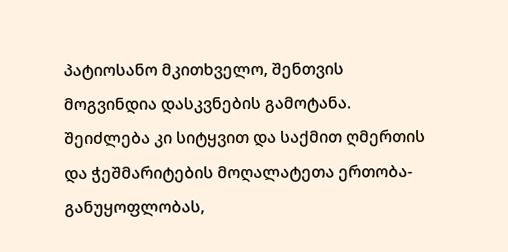პატიოსანო მკითხველო, შენთვის მოგვინდია დასკვნების გამოტანა. შეიძლება კი სიტყვით და საქმით ღმერთის და ჭეშმარიტების მოღალატეთა ერთობა-განუყოფლობას,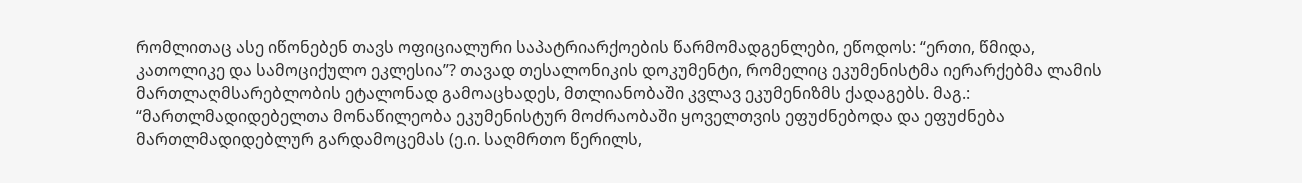რომლითაც ასე იწონებენ თავს ოფიციალური საპატრიარქოების წარმომადგენლები, ეწოდოს: “ერთი, წმიდა, კათოლიკე და სამოციქულო ეკლესია”? თავად თესალონიკის დოკუმენტი, რომელიც ეკუმენისტმა იერარქებმა ლამის მართლაღმსარებლობის ეტალონად გამოაცხადეს, მთლიანობაში კვლავ ეკუმენიზმს ქადაგებს. მაგ.: “მართლმადიდებელთა მონაწილეობა ეკუმენისტურ მოძრაობაში ყოველთვის ეფუძნებოდა და ეფუძნება მართლმადიდებლურ გარდამოცემას (ე.ი. საღმრთო წერილს,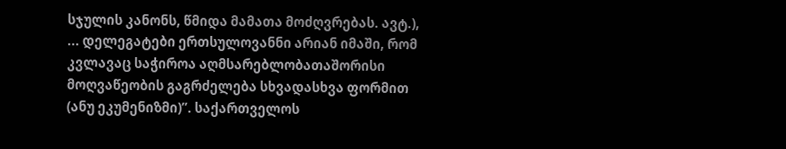სჯულის კანონს, წმიდა მამათა მოძღვრებას. ავტ.), ... დელეგატები ერთსულოვანნი არიან იმაში, რომ კვლავაც საჭიროა აღმსარებლობათაშორისი მოღვაწეობის გაგრძელება სხვადასხვა ფორმით (ანუ ეკუმენიზმი)”. საქართველოს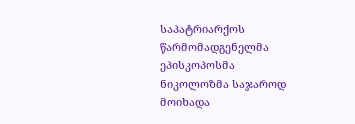საპატრიარქოს წარმომადგენელმა ეპისკოპოსმა ნიკოლოზმა საჯაროდ მოიხადა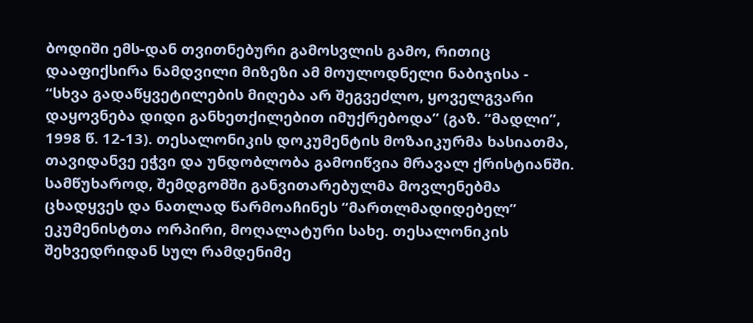ბოდიში ემს-დან თვითნებური გამოსვლის გამო, რითიც დააფიქსირა ნამდვილი მიზეზი ამ მოულოდნელი ნაბიჯისა - “სხვა გადაწყვეტილების მიღება არ შეგვეძლო, ყოველგვარი დაყოვნება დიდი განხეთქილებით იმუქრებოდა” (გაზ. “მადლი”, 1998 წ. 12-13). თესალონიკის დოკუმენტის მოზაიკურმა ხასიათმა, თავიდანვე ეჭვი და უნდობლობა გამოიწვია მრავალ ქრისტიანში. სამწუხაროდ, შემდგომში განვითარებულმა მოვლენებმა ცხადყვეს და ნათლად წარმოაჩინეს “მართლმადიდებელ” ეკუმენისტთა ორპირი, მოღალატური სახე. თესალონიკის შეხვედრიდან სულ რამდენიმე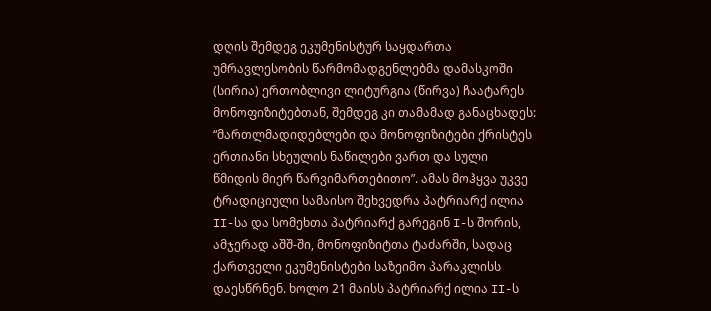დღის შემდეგ ეკუმენისტურ საყდართა უმრავლესობის წარმომადგენლებმა დამასკოში (სირია) ერთობლივი ლიტურგია (წირვა) ჩაატარეს მონოფიზიტებთან, შემდეგ კი თამამად განაცხადეს: “მართლმადიდებლები და მონოფიზიტები ქრისტეს ერთიანი სხეულის ნაწილები ვართ და სული წმიდის მიერ წარვიმართებითო”. ამას მოჰყვა უკვე ტრადიციული სამაისო შეხვედრა პატრიარქ ილია II-სა და სომეხთა პატრიარქ გარეგინ I-ს შორის, ამჯერად აშშ-ში, მონოფიზიტთა ტაძარში, სადაც ქართველი ეკუმენისტები საზეიმო პარაკლისს დაესწრნენ. ხოლო 21 მაისს პატრიარქ ილია II-ს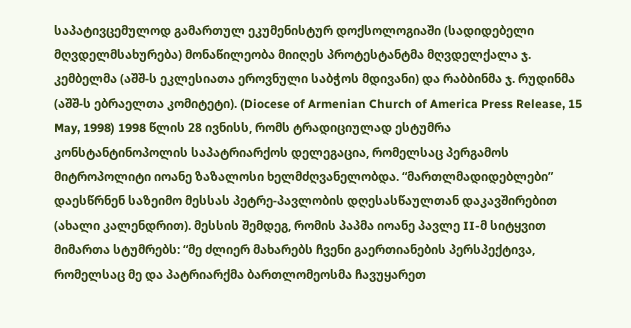საპატივცემულოდ გამართულ ეკუმენისტურ დოქსოლოგიაში (სადიდებელი მღვდელმსახურება) მონაწილეობა მიიღეს პროტესტანტმა მღვდელქალა ჯ. კემბელმა (აშშ-ს ეკლესიათა ეროვნული საბჭოს მდივანი) და რაბბინმა ჯ. რუდინმა (აშშ-ს ებრაელთა კომიტეტი). (Diocese of Armenian Church of America Press Release, 15 May, 1998) 1998 წლის 28 ივნისს, რომს ტრადიციულად ესტუმრა კონსტანტინოპოლის საპატრიარქოს დელეგაცია, რომელსაც პერგამოს მიტროპოლიტი იოანე ზაზალოსი ხელმძღვანელობდა. “მართლმადიდებლები” დაესწრნენ საზეიმო მესსას პეტრე-პავლობის დღესასწაულთან დაკავშირებით (ახალი კალენდრით). მესსის შემდეგ, რომის პაპმა იოანე პავლე II-მ სიტყვით მიმართა სტუმრებს: “მე ძლიერ მახარებს ჩვენი გაერთიანების პერსპექტივა, რომელსაც მე და პატრიარქმა ბართლომეოსმა ჩავუყარეთ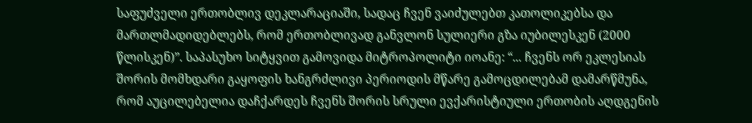საფუძველი ერთობლივ დეკლარაციაში, სადაც ჩვენ ვაიძულებთ კათოლიკებსა და მართლმადიდებლებს, რომ ერთობლივად განვლონ სულიერი გზა იუბილესკენ (2000 წლისკენ)”. საპასუხო სიტყვით გამოვიდა მიტროპოლიტი იოანე: “... ჩვენს ორ ეკლესიას შორის მომხდარი გაყოფის ხანგრძლივი პერიოდის მწარე გამოცდილებამ დამარწმუნა, რომ აუცილებელია დაჩქარდეს ჩვენს შორის სრული ევქარისტიული ერთობის აღდგენის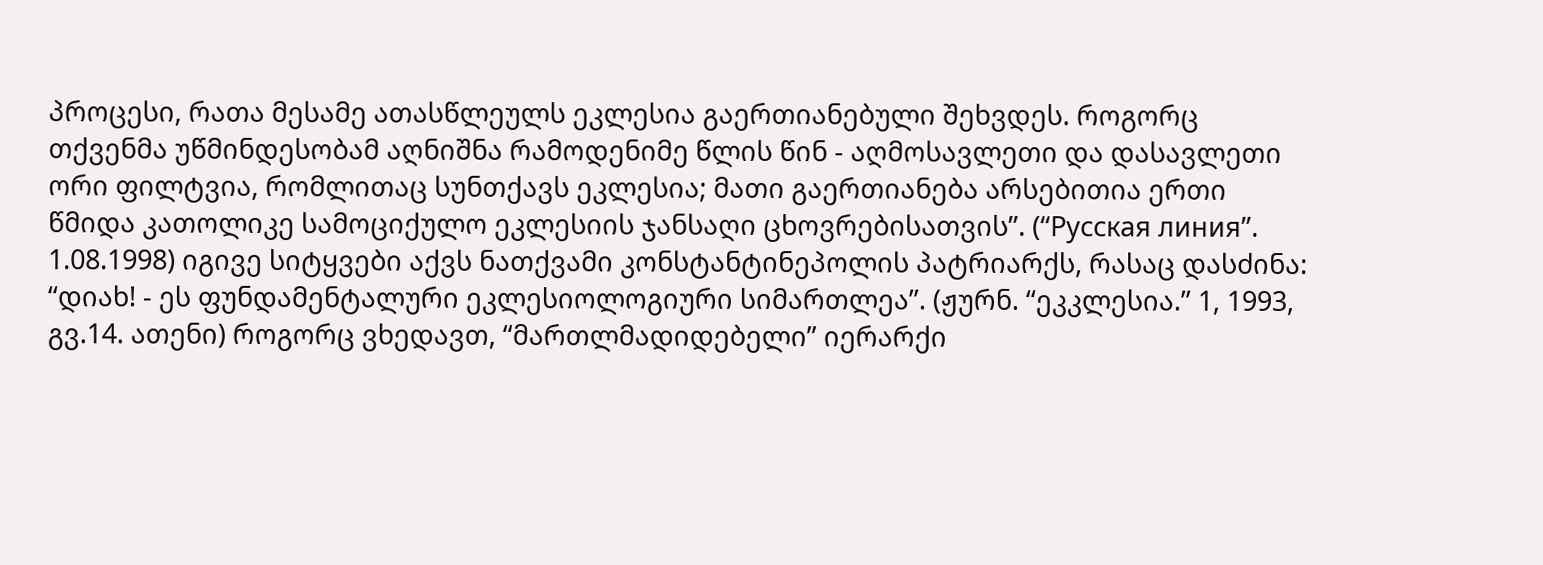პროცესი, რათა მესამე ათასწლეულს ეკლესია გაერთიანებული შეხვდეს. როგორც თქვენმა უწმინდესობამ აღნიშნა რამოდენიმე წლის წინ - აღმოსავლეთი და დასავლეთი ორი ფილტვია, რომლითაც სუნთქავს ეკლესია; მათი გაერთიანება არსებითია ერთი წმიდა კათოლიკე სამოციქულო ეკლესიის ჯანსაღი ცხოვრებისათვის”. (“Русская линия”. 1.08.1998) იგივე სიტყვები აქვს ნათქვამი კონსტანტინეპოლის პატრიარქს, რასაც დასძინა: “დიახ! - ეს ფუნდამენტალური ეკლესიოლოგიური სიმართლეა”. (ჟურნ. “ეკკლესია.” 1, 1993, გვ.14. ათენი) როგორც ვხედავთ, “მართლმადიდებელი” იერარქი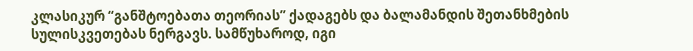კლასიკურ “განშტოებათა თეორიას” ქადაგებს და ბალამანდის შეთანხმების სულისკვეთებას ნერგავს. სამწუხაროდ, იგი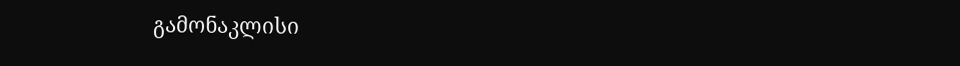გამონაკლისი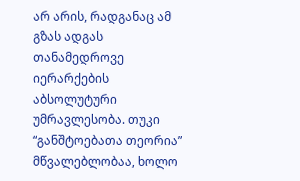არ არის, რადგანაც ამ გზას ადგას თანამედროვე იერარქების აბსოლუტური უმრავლესობა. თუკი “განშტოებათა თეორია” მწვალებლობაა, ხოლო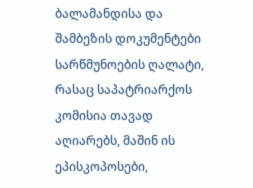ბალამანდისა და შამბეზის დოკუმენტები სარწმუნოების ღალატი, რასაც საპატრიარქოს კომისია თავად აღიარებს, მაშინ ის ეპისკოპოსები,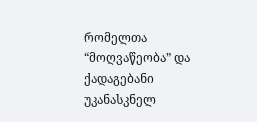რომელთა “მოღვაწეობა” და ქადაგებანი უკანასკნელ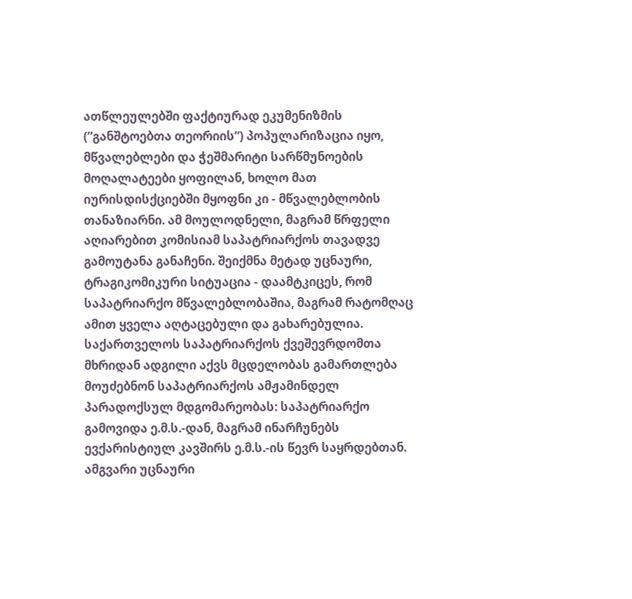ათწლეულებში ფაქტიურად ეკუმენიზმის (”განშტოებთა თეორიის”) პოპულარიზაცია იყო, მწვალებლები და ჭეშმარიტი სარწმუნოების მოღალატეები ყოფილან, ხოლო მათ იურისდისქციებში მყოფნი კი - მწვალებლობის თანაზიარნი. ამ მოულოდნელი, მაგრამ წრფელი აღიარებით კომისიამ საპატრიარქოს თავადვე გამოუტანა განაჩენი. შეიქმნა მეტად უცნაური, ტრაგიკომიკური სიტუაცია - დაამტკიცეს, რომ საპატრიარქო მწვალებლობაშია, მაგრამ რატომღაც ამით ყველა აღტაცებული და გახარებულია. საქართველოს საპატრიარქოს ქვეშევრდომთა მხრიდან ადგილი აქვს მცდელობას გამართლება მოუძებნონ საპატრიარქოს ამჟამინდელ პარადოქსულ მდგომარეობას: საპატრიარქო გამოვიდა ე.მ.ს.-დან, მაგრამ ინარჩუნებს ევქარისტიულ კავშირს ე.მ.ს.-ის წევრ საყრდებთან. ამგვარი უცნაური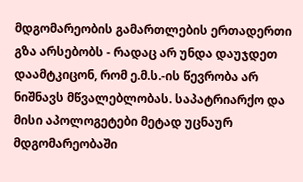მდგომარეობის გამართლების ერთადერთი გზა არსებობს - რადაც არ უნდა დაუჯდეთ დაამტკიცონ, რომ ე.მ.ს.-ის წევრობა არ ნიშნავს მწვალებლობას. საპატრიარქო და მისი აპოლოგეტები მეტად უცნაურ მდგომარეობაში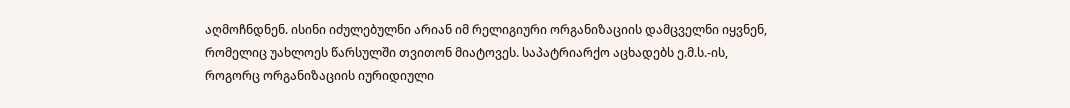აღმოჩნდნენ. ისინი იძულებულნი არიან იმ რელიგიური ორგანიზაციის დამცველნი იყვნენ, რომელიც უახლოეს წარსულში თვითონ მიატოვეს. საპატრიარქო აცხადებს ე.მ.ს.-ის, როგორც ორგანიზაციის იურიდიული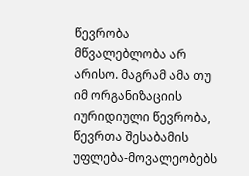წევრობა მწვალებლობა არ არისო. მაგრამ ამა თუ იმ ორგანიზაციის იურიდიული წევრობა, წევრთა შესაბამის უფლება-მოვალეობებს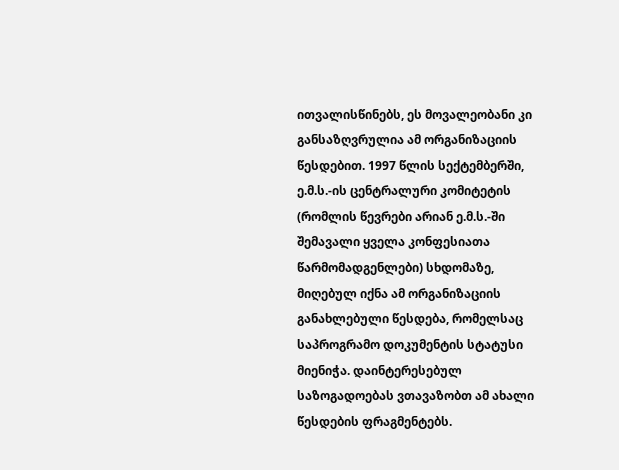ითვალისწინებს, ეს მოვალეობანი კი განსაზღვრულია ამ ორგანიზაციის წესდებით. 1997 წლის სექტემბერში, ე.მ.ს.-ის ცენტრალური კომიტეტის (რომლის წევრები არიან ე.მ.ს.-ში შემავალი ყველა კონფესიათა წარმომადგენლები) სხდომაზე, მიღებულ იქნა ამ ორგანიზაციის განახლებული წესდება, რომელსაც საპროგრამო დოკუმენტის სტატუსი მიენიჭა. დაინტერესებულ საზოგადოებას ვთავაზობთ ამ ახალი წესდების ფრაგმენტებს.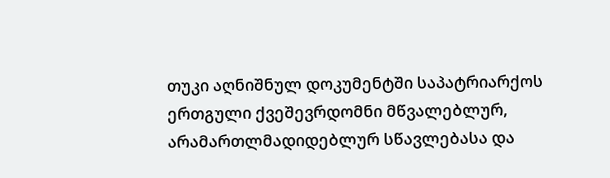თუკი აღნიშნულ დოკუმენტში საპატრიარქოს ერთგული ქვეშევრდომნი მწვალებლურ, არამართლმადიდებლურ სწავლებასა და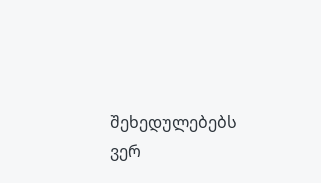შეხედულებებს ვერ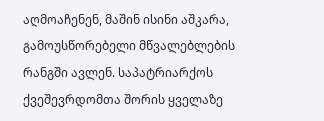აღმოაჩენენ, მაშინ ისინი აშკარა, გამოუსწორებელი მწვალებლების რანგში ავლენ. საპატრიარქოს ქვეშევრდომთა შორის ყველაზე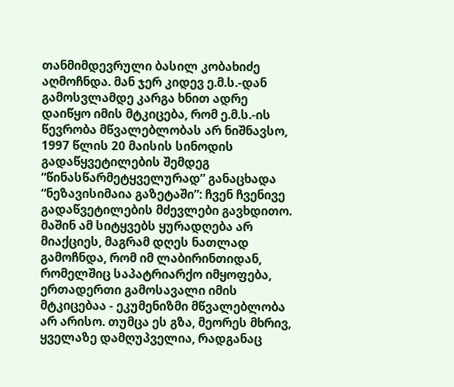თანმიმდევრული ბასილ კობახიძე აღმოჩნდა. მან ჯერ კიდევ ე.მ.ს.-დან გამოსვლამდე კარგა ხნით ადრე დაიწყო იმის მტკიცება, რომ ე.მ.ს.-ის წევრობა მწვალებლობას არ ნიშნავსო, 1997 წლის 20 მაისის სინოდის გადაწყვეტილების შემდეგ “წინასწარმეტყველურად” განაცხადა “ნეზავისიმაია გაზეტაში”: ჩვენ ჩვენივე გადაწვეტილების მძევლები გავხდითო. მაშინ ამ სიტყვებს ყურადღება არ მიაქციეს, მაგრამ დღეს ნათლად გამოჩნდა, რომ იმ ლაბირინთიდან, რომელშიც საპატრიარქო იმყოფება, ერთადერთი გამოსავალი იმის მტკიცებაა - ეკუმენიზმი მწვალებლობა არ არისო. თუმცა ეს გზა, მეორეს მხრივ, ყველაზე დამღუპველია, რადგანაც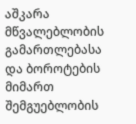აშკარა მწვალებლობის გამართლებასა და ბოროტების მიმართ შემგუებლობის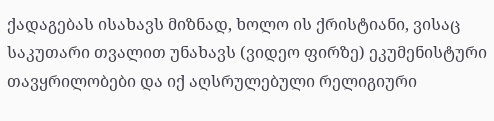ქადაგებას ისახავს მიზნად, ხოლო ის ქრისტიანი, ვისაც საკუთარი თვალით უნახავს (ვიდეო ფირზე) ეკუმენისტური თავყრილობები და იქ აღსრულებული რელიგიური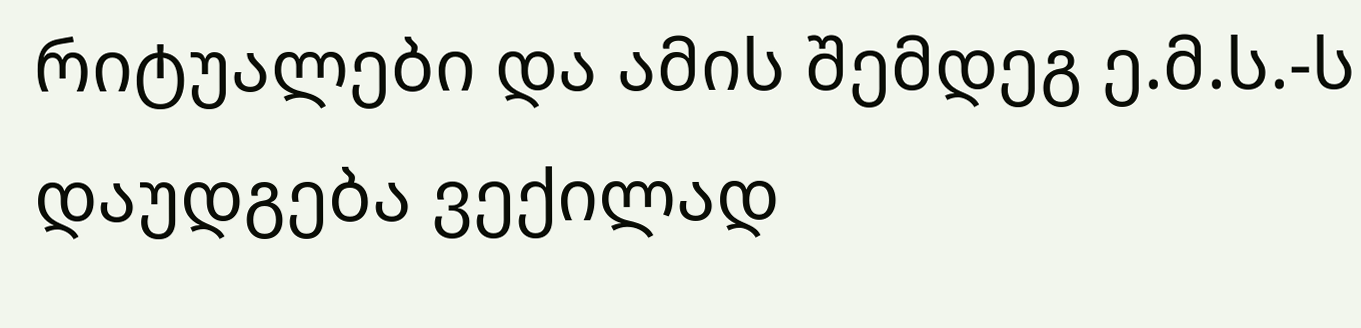რიტუალები და ამის შემდეგ ე.მ.ს.-ს დაუდგება ვექილად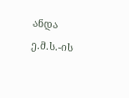ანდა ე.მ.ს.-ის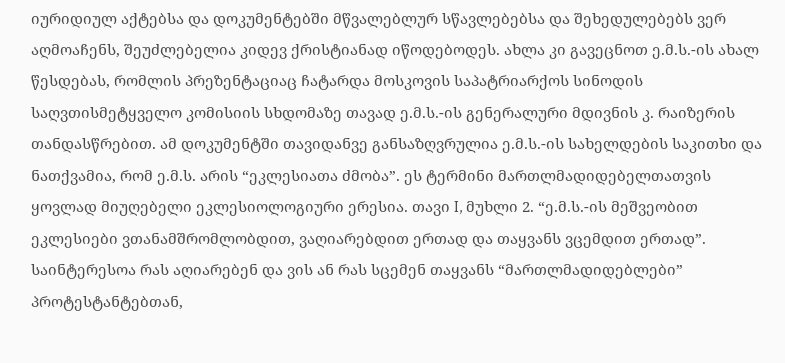იურიდიულ აქტებსა და დოკუმენტებში მწვალებლურ სწავლებებსა და შეხედულებებს ვერ აღმოაჩენს, შეუძლებელია კიდევ ქრისტიანად იწოდებოდეს. ახლა კი გავეცნოთ ე.მ.ს.-ის ახალ წესდებას, რომლის პრეზენტაციაც ჩატარდა მოსკოვის საპატრიარქოს სინოდის საღვთისმეტყველო კომისიის სხდომაზე თავად ე.მ.ს.-ის გენერალური მდივნის კ. რაიზერის თანდასწრებით. ამ დოკუმენტში თავიდანვე განსაზღვრულია ე.მ.ს.-ის სახელდების საკითხი და ნათქვამია, რომ ე.მ.ს. არის “ეკლესიათა ძმობა”. ეს ტერმინი მართლმადიდებელთათვის ყოვლად მიუღებელი ეკლესიოლოგიური ერესია. თავი I, მუხლი 2. “ე.მ.ს.-ის მეშვეობით ეკლესიები ვთანამშრომლობდით, ვაღიარებდით ერთად და თაყვანს ვცემდით ერთად”. საინტერესოა რას აღიარებენ და ვის ან რას სცემენ თაყვანს “მართლმადიდებლები” პროტესტანტებთან,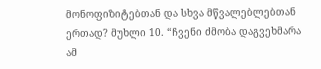მონოფიზიტებთან და სხვა მწვალებლებთან ერთად? მუხლი 10. “ჩვენი ძმობა დაგვეხმარა ამ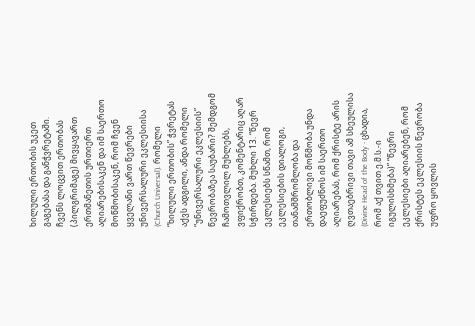ხილული ერთობის უკეთ გაგებასა და განჭვრეტაში. ჩვენს ლოცვით ერთობას (პილგრიმაგე) მივყავართ ერთმანეთის ურთიერთ აღიარებისაკენ და იმ საერთო მოწმობისაკენ, რომ ჩვენ ყველანი ვართ წევრები უნივერსალური ეკლესიისა (Church Universal). რომელი “ხილული ერთობის” ჭვრეტას აქვს ადგილი, ანდა რომელი “უნივერსალური ეკლესიის” წევრობაზეა საუბარი? შემდგომ ჩამოთვლილ მუხლებს, ვფიქრობთ, კომენტარიც აღარ სჭირდება. მუხლი 13. “წევრ ეკლესიებს სწამთ, რომ ეკლესიების დიალოგი, თანამშრომლობა და ერთობლივი მოწმობა უნდა დაეფუძნოს იმ საერთო აღიარებას, რომ ქრისტე არის ღვთაებრივი თავი ამ სხეულისა (Divine Head of the Body - ცხადია, რომ აქ თვით ე.მ.ს.-ი იგულისხმება)” “წევრი ეკლესიები აღიარებენ, რომ ქრისტეს ეკლესიის წევრობა უფრო ყოვლის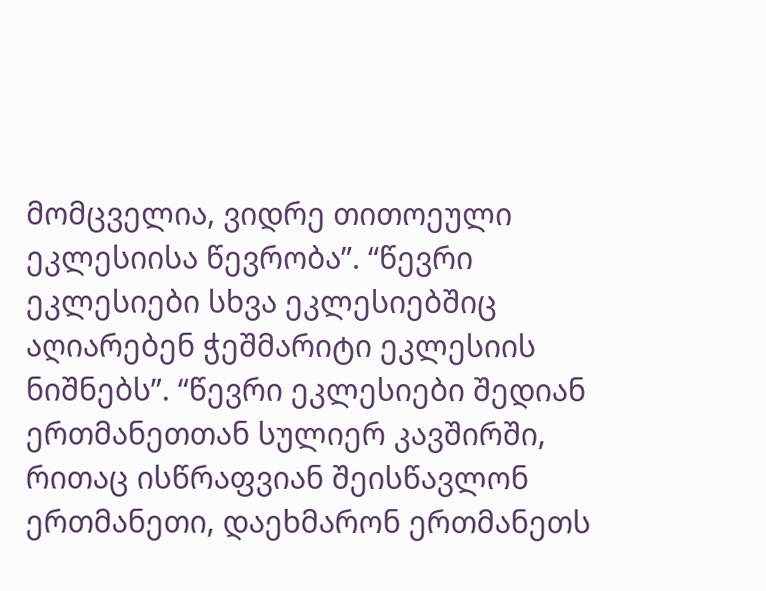მომცველია, ვიდრე თითოეული ეკლესიისა წევრობა”. “წევრი ეკლესიები სხვა ეკლესიებშიც აღიარებენ ჭეშმარიტი ეკლესიის ნიშნებს”. “წევრი ეკლესიები შედიან ერთმანეთთან სულიერ კავშირში, რითაც ისწრაფვიან შეისწავლონ ერთმანეთი, დაეხმარონ ერთმანეთს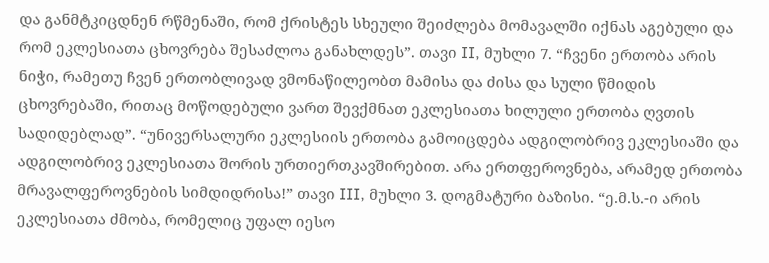და განმტკიცდნენ რწმენაში, რომ ქრისტეს სხეული შეიძლება მომავალში იქნას აგებული და რომ ეკლესიათა ცხოვრება შესაძლოა განახლდეს”. თავი II, მუხლი 7. “ჩვენი ერთობა არის ნიჭი, რამეთუ ჩვენ ერთობლივად ვმონაწილეობთ მამისა და ძისა და სული წმიდის ცხოვრებაში, რითაც მოწოდებული ვართ შევქმნათ ეკლესიათა ხილული ერთობა ღვთის სადიდებლად”. “უნივერსალური ეკლესიის ერთობა გამოიცდება ადგილობრივ ეკლესიაში და ადგილობრივ ეკლესიათა შორის ურთიერთკავშირებით. არა ერთფეროვნება, არამედ ერთობა მრავალფეროვნების სიმდიდრისა!” თავი III, მუხლი 3. დოგმატური ბაზისი. “ე.მ.ს.-ი არის ეკლესიათა ძმობა, რომელიც უფალ იესო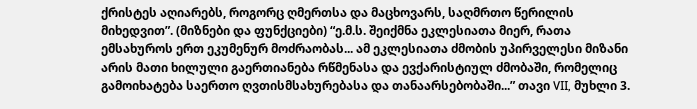ქრისტეს აღიარებს, როგორც ღმერთსა და მაცხოვარს, საღმრთო წერილის მიხედვით”. (მიზნები და ფუნქციები) “ე.მ.ს. შეიქმნა ეკლესიათა მიერ, რათა ემსახუროს ერთ ეკუმენურ მოძრაობას... ამ ეკლესიათა ძმობის უპირველესი მიზანი არის მათი ხილული გაერთიანება რწმენასა და ევქარისტიულ ძმობაში, რომელიც გამოიხატება საერთო ღვთისმსახურებასა და თანაარსებობაში...” თავი VII, მუხლი 3.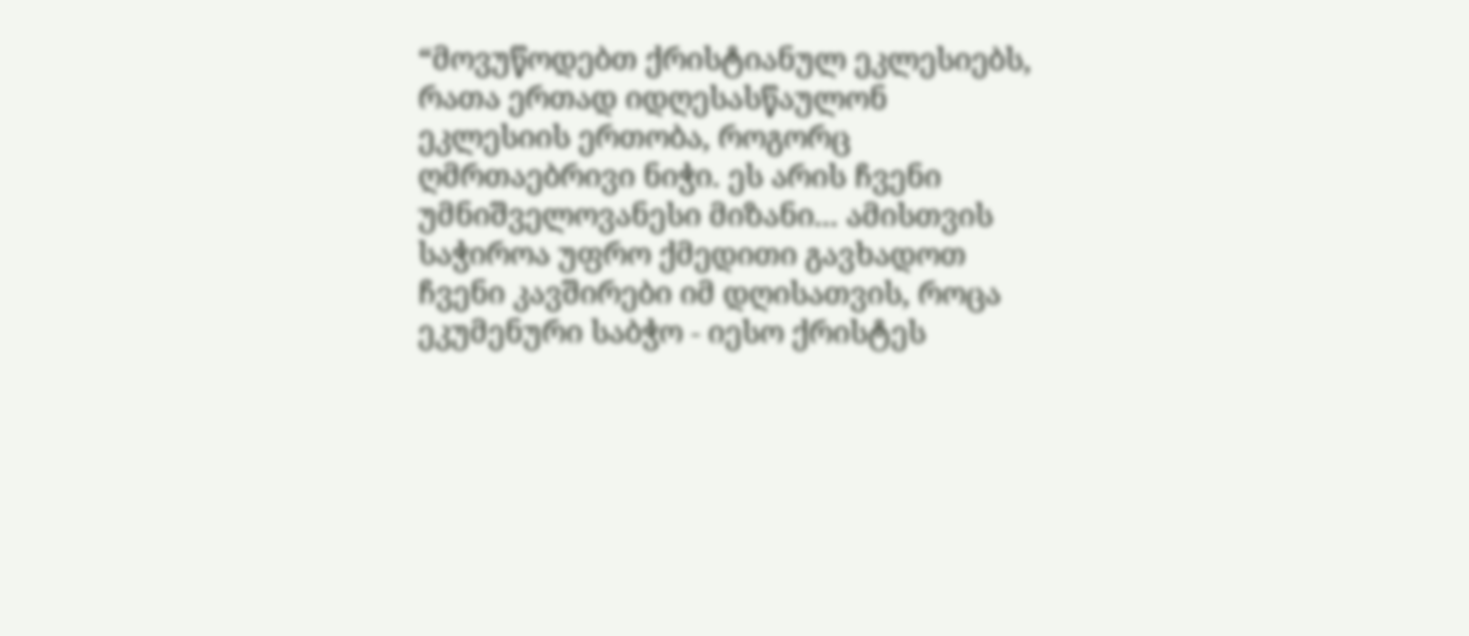“მოვუწოდებთ ქრისტიანულ ეკლესიებს, რათა ერთად იდღესასწაულონ ეკლესიის ერთობა, როგორც ღმრთაებრივი ნიჭი. ეს არის ჩვენი უმნიშველოვანესი მიზანი... ამისთვის საჭიროა უფრო ქმედითი გავხადოთ ჩვენი კავშირები იმ დღისათვის, როცა ეკუმენური საბჭო - იესო ქრისტეს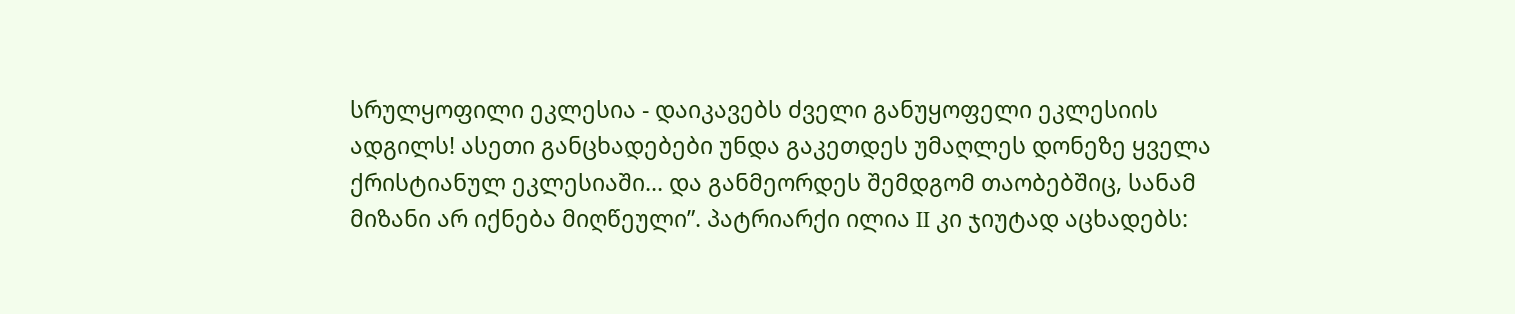სრულყოფილი ეკლესია - დაიკავებს ძველი განუყოფელი ეკლესიის ადგილს! ასეთი განცხადებები უნდა გაკეთდეს უმაღლეს დონეზე ყველა ქრისტიანულ ეკლესიაში... და განმეორდეს შემდგომ თაობებშიც, სანამ მიზანი არ იქნება მიღწეული”. პატრიარქი ილია II კი ჯიუტად აცხადებს: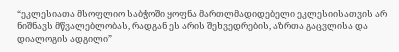“ეკლესიათა მსოფლიო საბჭოში ყოფნა მართლმადიდებელი ეკლესიისათვის არ ნიშნავს მწვალებლობას, რადგან ეს არის შეხვედრების, აზრთა გაცვლისა და დიალოგის ადგილი”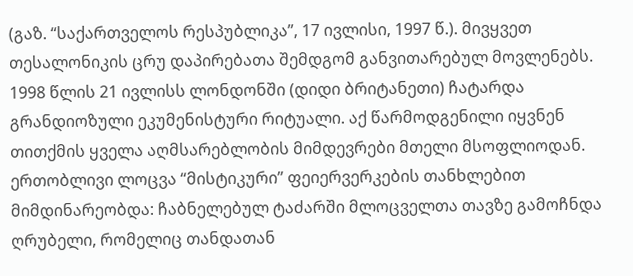(გაზ. “საქართველოს რესპუბლიკა”, 17 ივლისი, 1997 წ.). მივყვეთ თესალონიკის ცრუ დაპირებათა შემდგომ განვითარებულ მოვლენებს. 1998 წლის 21 ივლისს ლონდონში (დიდი ბრიტანეთი) ჩატარდა გრანდიოზული ეკუმენისტური რიტუალი. აქ წარმოდგენილი იყვნენ თითქმის ყველა აღმსარებლობის მიმდევრები მთელი მსოფლიოდან. ერთობლივი ლოცვა “მისტიკური” ფეიერვერკების თანხლებით მიმდინარეობდა: ჩაბნელებულ ტაძარში მლოცველთა თავზე გამოჩნდა ღრუბელი, რომელიც თანდათან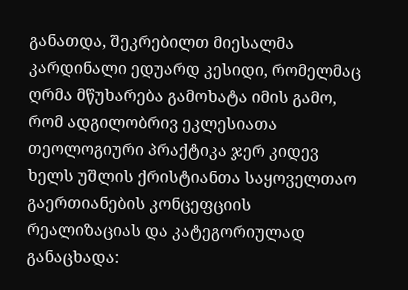განათდა, შეკრებილთ მიესალმა კარდინალი ედუარდ კესიდი, რომელმაც ღრმა მწუხარება გამოხატა იმის გამო, რომ ადგილობრივ ეკლესიათა თეოლოგიური პრაქტიკა ჯერ კიდევ ხელს უშლის ქრისტიანთა საყოველთაო გაერთიანების კონცეფციის რეალიზაციას და კატეგორიულად განაცხადა: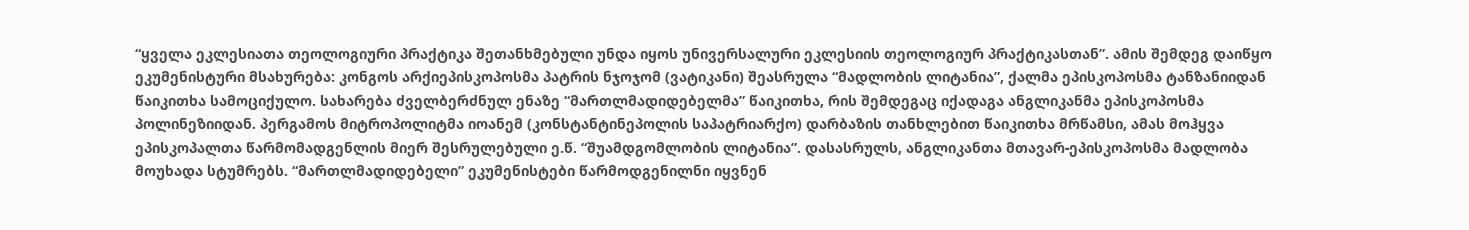“ყველა ეკლესიათა თეოლოგიური პრაქტიკა შეთანხმებული უნდა იყოს უნივერსალური ეკლესიის თეოლოგიურ პრაქტიკასთან”. ამის შემდეგ დაიწყო ეკუმენისტური მსახურება: კონგოს არქიეპისკოპოსმა პატრის ნჯოჯომ (ვატიკანი) შეასრულა “მადლობის ლიტანია”, ქალმა ეპისკოპოსმა ტანზანიიდან წაიკითხა სამოციქულო. სახარება ძველბერძნულ ენაზე “მართლმადიდებელმა” წაიკითხა, რის შემდეგაც იქადაგა ანგლიკანმა ეპისკოპოსმა პოლინეზიიდან. პერგამოს მიტროპოლიტმა იოანემ (კონსტანტინეპოლის საპატრიარქო) დარბაზის თანხლებით წაიკითხა მრწამსი, ამას მოჰყვა ეპისკოპალთა წარმომადგენლის მიერ შესრულებული ე.წ. “შუამდგომლობის ლიტანია”. დასასრულს, ანგლიკანთა მთავარ-ეპისკოპოსმა მადლობა მოუხადა სტუმრებს. “მართლმადიდებელი” ეკუმენისტები წარმოდგენილნი იყვნენ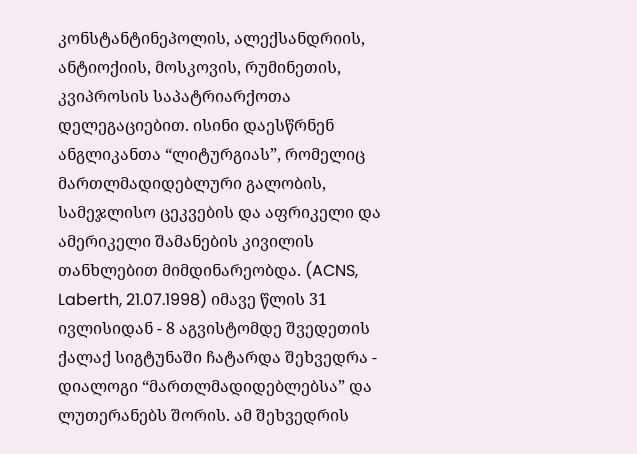კონსტანტინეპოლის, ალექსანდრიის, ანტიოქიის, მოსკოვის, რუმინეთის, კვიპროსის საპატრიარქოთა დელეგაციებით. ისინი დაესწრნენ ანგლიკანთა “ლიტურგიას”, რომელიც მართლმადიდებლური გალობის, სამეჯლისო ცეკვების და აფრიკელი და ამერიკელი შამანების კივილის თანხლებით მიმდინარეობდა. (ACNS, Laberth, 21.07.1998) იმავე წლის 31 ივლისიდან - 8 აგვისტომდე შვედეთის ქალაქ სიგტუნაში ჩატარდა შეხვედრა - დიალოგი “მართლმადიდებლებსა” და ლუთერანებს შორის. ამ შეხვედრის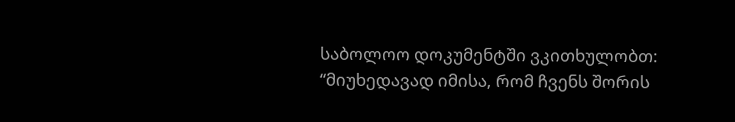საბოლოო დოკუმენტში ვკითხულობთ: “მიუხედავად იმისა, რომ ჩვენს შორის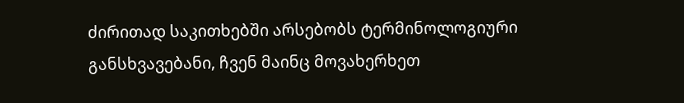ძირითად საკითხებში არსებობს ტერმინოლოგიური განსხვავებანი, ჩვენ მაინც მოვახერხეთ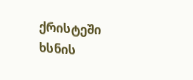ქრისტეში ხსნის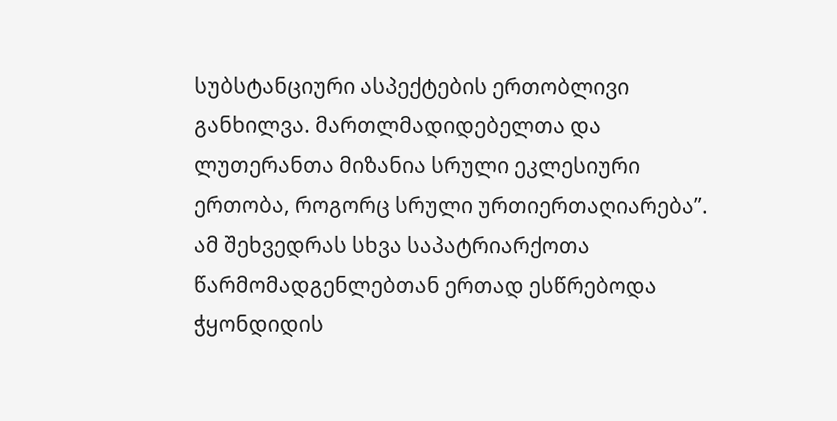სუბსტანციური ასპექტების ერთობლივი განხილვა. მართლმადიდებელთა და ლუთერანთა მიზანია სრული ეკლესიური ერთობა, როგორც სრული ურთიერთაღიარება”. ამ შეხვედრას სხვა საპატრიარქოთა წარმომადგენლებთან ერთად ესწრებოდა ჭყონდიდის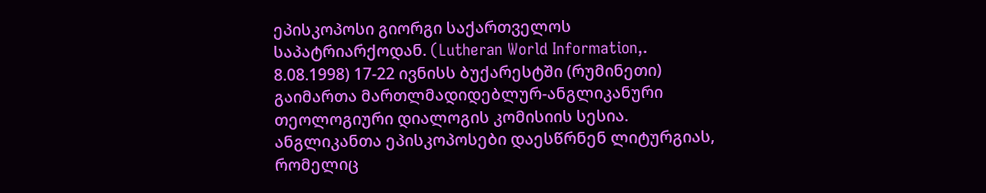ეპისკოპოსი გიორგი საქართველოს საპატრიარქოდან. (Lutheran World Information,. 8.08.1998) 17-22 ივნისს ბუქარესტში (რუმინეთი) გაიმართა მართლმადიდებლურ-ანგლიკანური თეოლოგიური დიალოგის კომისიის სესია. ანგლიკანთა ეპისკოპოსები დაესწრნენ ლიტურგიას, რომელიც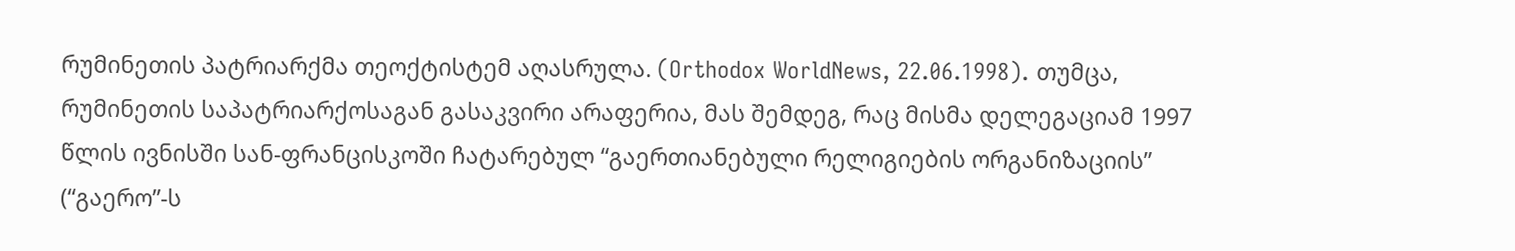რუმინეთის პატრიარქმა თეოქტისტემ აღასრულა. (Orthodox WorldNews, 22.06.1998). თუმცა, რუმინეთის საპატრიარქოსაგან გასაკვირი არაფერია, მას შემდეგ, რაც მისმა დელეგაციამ 1997 წლის ივნისში სან-ფრანცისკოში ჩატარებულ “გაერთიანებული რელიგიების ორგანიზაციის” (“გაერო”-ს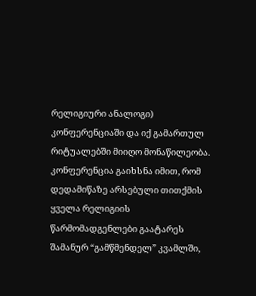რელიგიური ანალოგი) კონფერენციაში და იქ გამართულ რიტუალებში მიიღო მონაწილეობა. კონფერენცია გაიხსნა იმით, რომ დედამიწაზე არსებული თითქმის ყველა რელიგიის წარმომადგენლები გაატარეს შამანურ “გამწმენდელ” კვამლში,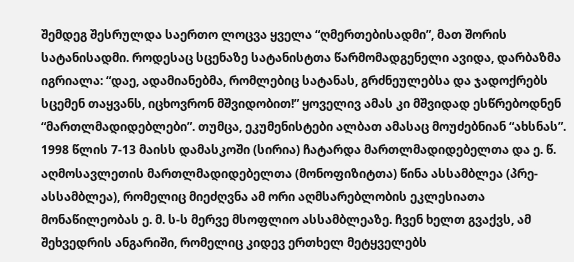შემდეგ შესრულდა საერთო ლოცვა ყველა “ღმერთებისადმი”, მათ შორის სატანისადმი. როდესაც სცენაზე სატანისტთა წარმომადგენელი ავიდა, დარბაზმა იგრიალა: “დაე, ადამიანებმა, რომლებიც სატანას, გრძნეულებსა და ჯადოქრებს სცემენ თაყვანს, იცხოვრონ მშვიდობით!” ყოველივ ამას კი მშვიდად ესწრებოდნენ “მართლმადიდებლები”. თუმცა, ეკუმენისტები ალბათ ამასაც მოუძებნიან “ახსნას”. 1998 წლის 7-13 მაისს დამასკოში (სირია) ჩატარდა მართლმადიდებელთა და ე. წ. აღმოსავლეთის მართლმადიდებელთა (მონოფიზიტთა) წინა ასსამბლეა (პრე-ასსამბლეა), რომელიც მიეძღვნა ამ ორი აღმსარებლობის ეკლესიათა მონაწილეობას ე. მ. ს-ს მერვე მსოფლიო ასსამბლეაზე. ჩვენ ხელთ გვაქვს, ამ შეხვედრის ანგარიში, რომელიც კიდევ ერთხელ მეტყველებს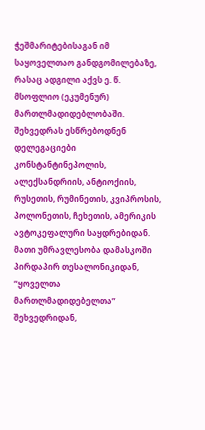ჭეშმარიტებისაგან იმ საყოველთაო განდგომილებაზე, რასაც ადგილი აქვს ე. წ. მსოფლიო (ეკუმენურ) მართლმადიდებლობაში. შეხვედრას ესწრებოდნენ დელეგაციები კონსტანტინეპოლის, ალექსანდრიის, ანტიოქიის, რუსეთის, რუმინეთის, კვიპროსის, პოლონეთის, ჩეხეთის, ამერიკის ავტოკეფალური საყდრებიდან. მათი უმრავლესობა დამასკოში პირდაპირ თესალონიკიდან, “ყოველთა მართლმადიდებელთა” შეხვედრიდან,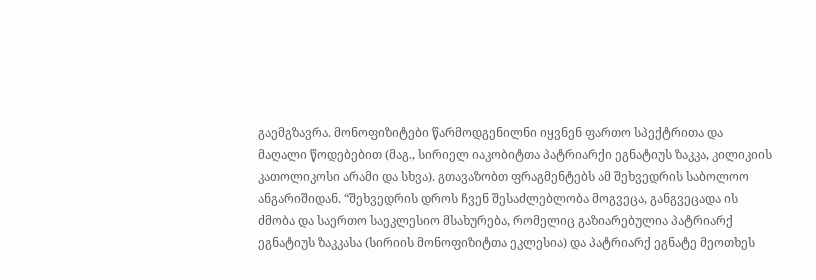გაემგზავრა. მონოფიზიტები წარმოდგენილნი იყვნენ ფართო სპექტრითა და მაღალი წოდებებით (მაგ., სირიელ იაკობიტთა პატრიარქი ეგნატიუს ზაკკა, კილიკიის კათოლიკოსი არამი და სხვა). გთავაზობთ ფრაგმენტებს ამ შეხვედრის საბოლოო ანგარიშიდან. “შეხვედრის დროს ჩვენ შესაძლებლობა მოგვეცა, განგვეცადა ის ძმობა და საერთო საეკლესიო მსახურება, რომელიც გაზიარებულია პატრიარქ ეგნატიუს ზაკკასა (სირიის მონოფიზიტთა ეკლესია) და პატრიარქ ეგნატე მეოთხეს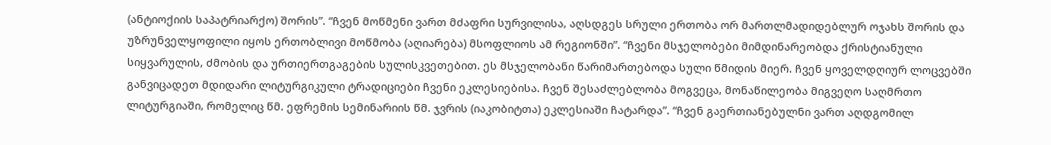(ანტიოქიის საპატრიარქო) შორის”. “ჩვენ მოწმენი ვართ მძაფრი სურვილისა, აღსდგეს სრული ერთობა ორ მართლმადიდებლურ ოჯახს შორის და უზრუნველყოფილი იყოს ერთობლივი მოწმობა (აღიარება) მსოფლიოს ამ რეგიონში”. “ჩვენი მსჯელობები მიმდინარეობდა ქრისტიანული სიყვარულის, ძმობის და ურთიერთგაგების სულისკვეთებით. ეს მსჯელობანი წარიმართებოდა სული წმიდის მიერ. ჩვენ ყოველდღიურ ლოცვებში განვიცადეთ მდიდარი ლიტურგიკული ტრადიციები ჩვენი ეკლესიებისა. ჩვენ შესაძლებლობა მოგვეცა, მონაწილეობა მიგვეღო საღმრთო ლიტურგიაში, რომელიც წმ. ეფრემის სემინარიის წმ. ჯვრის (იაკობიტთა) ეკლესიაში ჩატარდა”. “ჩვენ გაერთიანებულნი ვართ აღდგომილ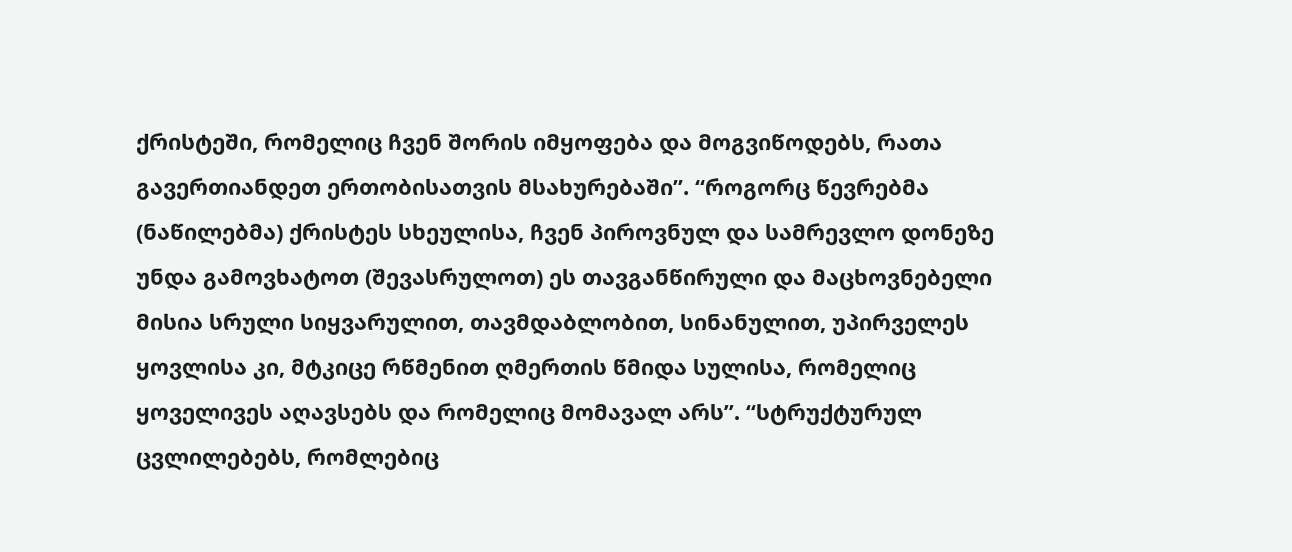ქრისტეში, რომელიც ჩვენ შორის იმყოფება და მოგვიწოდებს, რათა გავერთიანდეთ ერთობისათვის მსახურებაში”. “როგორც წევრებმა (ნაწილებმა) ქრისტეს სხეულისა, ჩვენ პიროვნულ და სამრევლო დონეზე უნდა გამოვხატოთ (შევასრულოთ) ეს თავგანწირული და მაცხოვნებელი მისია სრული სიყვარულით, თავმდაბლობით, სინანულით, უპირველეს ყოვლისა კი, მტკიცე რწმენით ღმერთის წმიდა სულისა, რომელიც ყოველივეს აღავსებს და რომელიც მომავალ არს”. “სტრუქტურულ ცვლილებებს, რომლებიც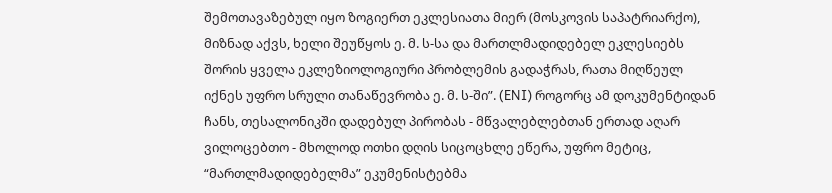შემოთავაზებულ იყო ზოგიერთ ეკლესიათა მიერ (მოსკოვის საპატრიარქო), მიზნად აქვს, ხელი შეუწყოს ე. მ. ს-სა და მართლმადიდებელ ეკლესიებს შორის ყველა ეკლეზიოლოგიური პრობლემის გადაჭრას, რათა მიღწეულ იქნეს უფრო სრული თანაწევრობა ე. მ. ს-ში”. (ENI) როგორც ამ დოკუმენტიდან ჩანს, თესალონიკში დადებულ პირობას - მწვალებლებთან ერთად აღარ ვილოცებთო - მხოლოდ ოთხი დღის სიცოცხლე ეწერა, უფრო მეტიც, “მართლმადიდებელმა” ეკუმენისტებმა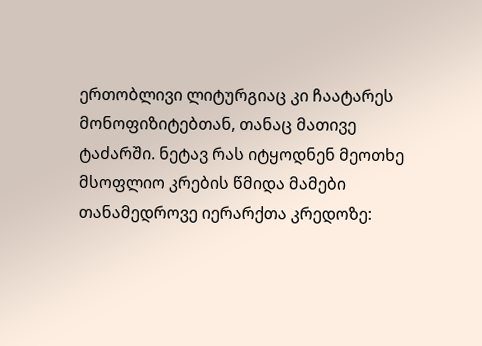ერთობლივი ლიტურგიაც კი ჩაატარეს მონოფიზიტებთან, თანაც მათივე ტაძარში. ნეტავ რას იტყოდნენ მეოთხე მსოფლიო კრების წმიდა მამები თანამედროვე იერარქთა კრედოზე: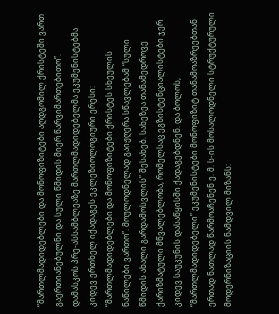“მართლმადიდებლები და მონოფიზიტები აღდგომილ ქრისტეში ვართ გაერთიანებულნი და სული წმიდის მიერ წარვიმართებითო”. დამასკოს პრე-ასსამბლეაზე მართლმადიდებელმა ეკუმენისტებმა კიდევ ერთხელ იქადაგეს ეკლეზიოლოგიური ერესი: “მართლმადიდებლები და მონოფიზიტები ქრისტეს სხეულის ნაწილები ვართო”. მოულოდნელად გაიჟღერა სწავლებამ “სული წმიდის ახალი გარდამოსვლის” შესახებ. სახეზეა თანამედროვე ქარიზმატული მწვალებლობა, რომელსაც ეგზისტენციალისტები ჯერ კიდევ საუკუნის დასაწყისში ქადაგებდნენ. და ბოლოს, “მართლმადიდებელი” ეკუმენისტები მონოფიზიტ თანამოაზრეებთან ერთად ნათლად წარმოაჩენენ ე. მ. ს-ის მოსალოდნელი სტრუქტურული მოდერნიზაციის ნამდვილ მიზანს: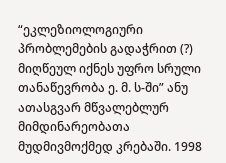“ეკლეზიოლოგიური პრობლემების გადაჭრით (?) მიღწეულ იქნეს უფრო სრული თანაწევრობა ე. მ. ს-ში” ანუ ათასგვარ მწვალებლურ მიმდინარეობათა მუდმივმოქმედ კრებაში. 1998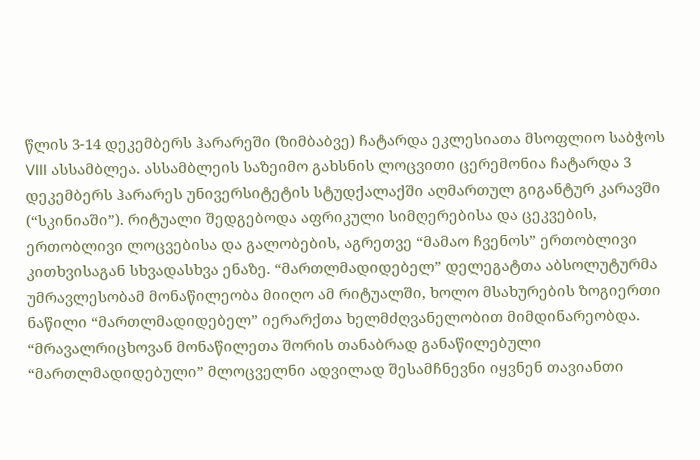წლის 3-14 დეკემბერს ჰარარეში (ზიმბაბვე) ჩატარდა ეკლესიათა მსოფლიო საბჭოს VIII ასსამბლეა. ასსამბლეის საზეიმო გახსნის ლოცვითი ცერემონია ჩატარდა 3 დეკემბერს ჰარარეს უნივერსიტეტის სტუდქალაქში აღმართულ გიგანტურ კარავში (“სკინიაში”). რიტუალი შედგებოდა აფრიკული სიმღერებისა და ცეკვების, ერთობლივი ლოცვებისა და გალობების, აგრეთვე “მამაო ჩვენოს” ერთობლივი კითხვისაგან სხვადასხვა ენაზე. “მართლმადიდებელ” დელეგატთა აბსოლუტურმა უმრავლესობამ მონაწილეობა მიიღო ამ რიტუალში, ხოლო მსახურების ზოგიერთი ნაწილი “მართლმადიდებელ” იერარქთა ხელმძღვანელობით მიმდინარეობდა. “მრავალრიცხოვან მონაწილეთა შორის თანაბრად განაწილებული “მართლმადიდებული” მლოცველნი ადვილად შესამჩნევნი იყვნენ თავიანთი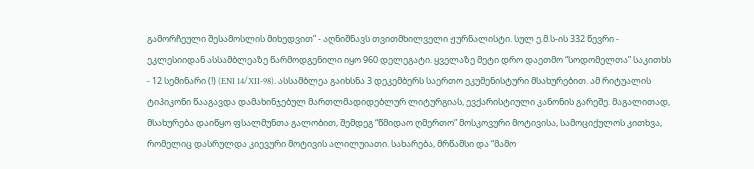გამორჩეული შესამოსლის მიხედვით” - აღნიშნავს თვითმხილველი ჟურნალისტი. სულ ე.მ.ს-ის 332 წევრი - ეკლესიიდან ასსამბლეაზე წარმოდგენილი იყო 960 დელეგატი. ყველაზე მეტი დრო დაეთმო “სოდომელთა” საკითხს - 12 სემინარი (!) (ENI 14/XII-98). ასსამბლეა გაიხსნა 3 დეკემბერს საერთო ეკუმენისტური მსახურებით. ამ რიტუალის ტიპიკონი წააგავდა დამახინჯებულ მართლმადიდებლურ ლიტურგიას, ევქარისტიული კანონის გარეშე. მაგალითად, მსახურება დაიწყო ფსალმუნთა გალობით, შემდეგ “წმიდაო ღმერთო” მოსკოვური მოტივისა, სამოციქულოს კითხვა, რომელიც დასრულდა კიევური მოტივის ალილუიათი. სახარება, მრწამსი და “მამო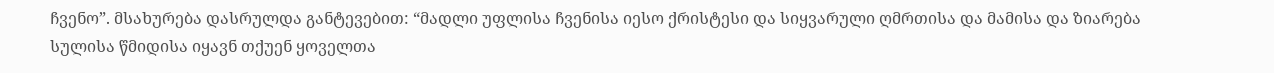ჩვენო”. მსახურება დასრულდა განტევებით: “მადლი უფლისა ჩვენისა იესო ქრისტესი და სიყვარული ღმრთისა და მამისა და ზიარება სულისა წმიდისა იყავნ თქუენ ყოველთა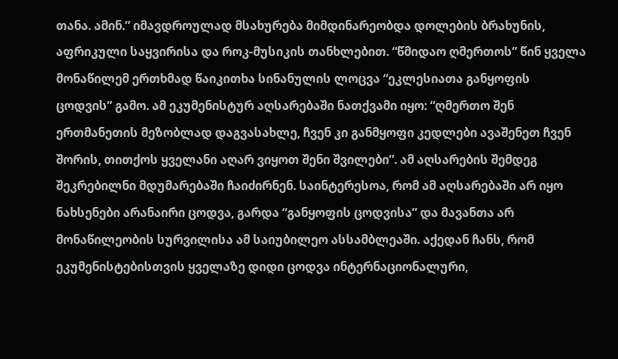თანა. ამინ.” იმავდროულად მსახურება მიმდინარეობდა დოლების ბრახუნის, აფრიკული საყვირისა და როკ-მუსიკის თანხლებით. “წმიდაო ღმერთოს” წინ ყველა მონაწილემ ერთხმად წაიკითხა სინანულის ლოცვა “ეკლესიათა განყოფის ცოდვის” გამო. ამ ეკუმენისტურ აღსარებაში ნათქვამი იყო: “ღმერთო შენ ერთმანეთის მეზობლად დაგვასახლე, ჩვენ კი განმყოფი კედლები ავაშენეთ ჩვენ შორის, თითქოს ყველანი აღარ ვიყოთ შენი შვილები”. ამ აღსარების შემდეგ შეკრებილნი მდუმარებაში ჩაიძირნენ. საინტერესოა, რომ ამ აღსარებაში არ იყო ნახსენები არანაირი ცოდვა, გარდა “განყოფის ცოდვისა” და მავანთა არ მონაწილეობის სურვილისა ამ საიუბილეო ასსამბლეაში. აქედან ჩანს, რომ ეკუმენისტებისთვის ყველაზე დიდი ცოდვა ინტერნაციონალური,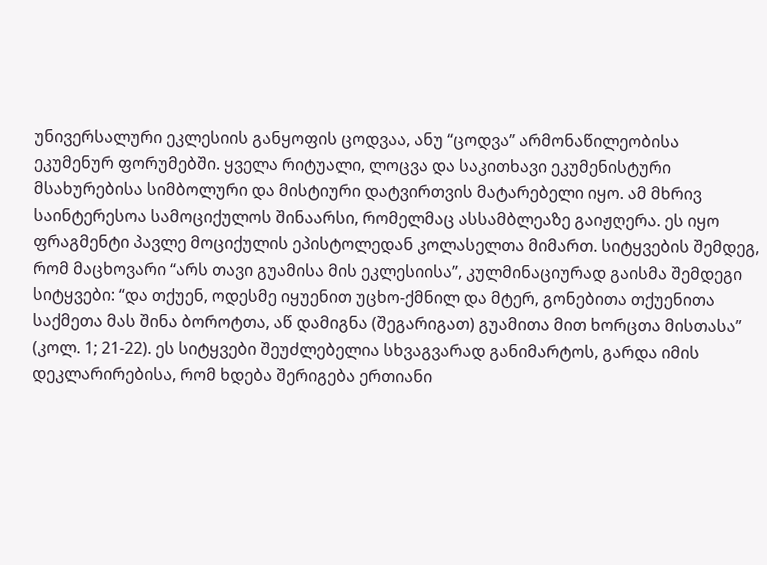უნივერსალური ეკლესიის განყოფის ცოდვაა, ანუ “ცოდვა” არმონაწილეობისა ეკუმენურ ფორუმებში. ყველა რიტუალი, ლოცვა და საკითხავი ეკუმენისტური მსახურებისა სიმბოლური და მისტიური დატვირთვის მატარებელი იყო. ამ მხრივ საინტერესოა სამოციქულოს შინაარსი, რომელმაც ასსამბლეაზე გაიჟღერა. ეს იყო ფრაგმენტი პავლე მოციქულის ეპისტოლედან კოლასელთა მიმართ. სიტყვების შემდეგ, რომ მაცხოვარი “არს თავი გუამისა მის ეკლესიისა”, კულმინაციურად გაისმა შემდეგი სიტყვები: “და თქუენ, ოდესმე იყუენით უცხო-ქმნილ და მტერ, გონებითა თქუენითა საქმეთა მას შინა ბოროტთა, აწ დამიგნა (შეგარიგათ) გუამითა მით ხორცთა მისთასა” (კოლ. 1; 21-22). ეს სიტყვები შეუძლებელია სხვაგვარად განიმარტოს, გარდა იმის დეკლარირებისა, რომ ხდება შერიგება ერთიანი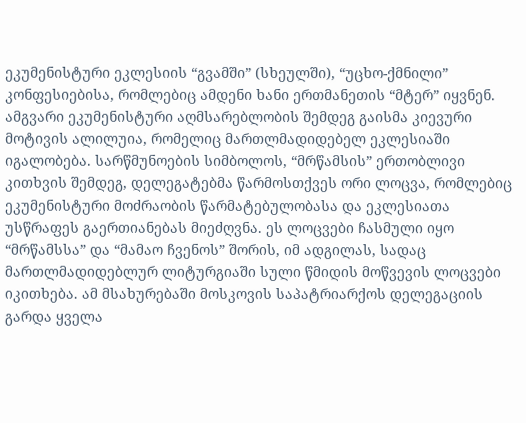ეკუმენისტური ეკლესიის “გვამში” (სხეულში), “უცხო-ქმნილი” კონფესიებისა, რომლებიც ამდენი ხანი ერთმანეთის “მტერ” იყვნენ. ამგვარი ეკუმენისტური აღმსარებლობის შემდეგ გაისმა კიევური მოტივის ალილუია, რომელიც მართლმადიდებელ ეკლესიაში იგალობება. სარწმუნოების სიმბოლოს, “მრწამსის” ერთობლივი კითხვის შემდეგ, დელეგატებმა წარმოსთქვეს ორი ლოცვა, რომლებიც ეკუმენისტური მოძრაობის წარმატებულობასა და ეკლესიათა უსწრაფეს გაერთიანებას მიეძღვნა. ეს ლოცვები ჩასმული იყო “მრწამსსა” და “მამაო ჩვენოს” შორის, იმ ადგილას, სადაც მართლმადიდებლურ ლიტურგიაში სული წმიდის მოწვევის ლოცვები იკითხება. ამ მსახურებაში მოსკოვის საპატრიარქოს დელეგაციის გარდა ყველა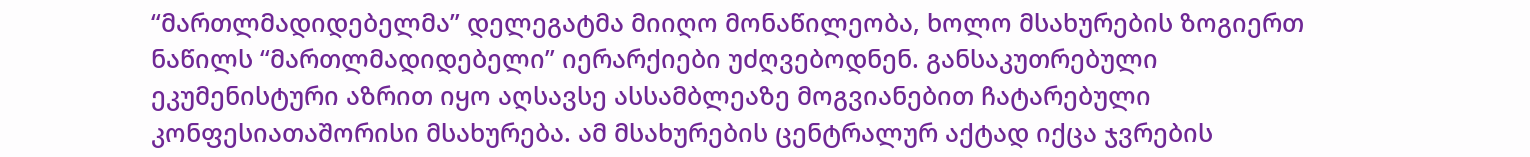“მართლმადიდებელმა” დელეგატმა მიიღო მონაწილეობა, ხოლო მსახურების ზოგიერთ ნაწილს “მართლმადიდებელი” იერარქიები უძღვებოდნენ. განსაკუთრებული ეკუმენისტური აზრით იყო აღსავსე ასსამბლეაზე მოგვიანებით ჩატარებული კონფესიათაშორისი მსახურება. ამ მსახურების ცენტრალურ აქტად იქცა ჯვრების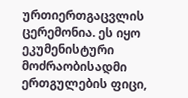ურთიერთგაცვლის ცერემონია. ეს იყო ეკუმენისტური მოძრაობისადმი ერთგულების ფიცი,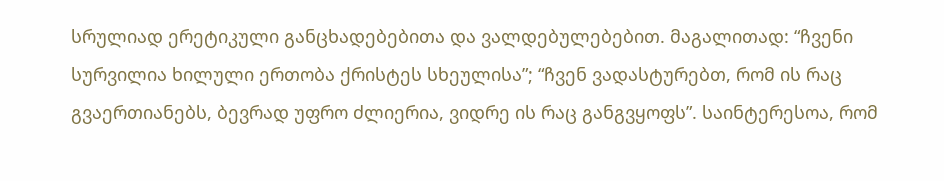სრულიად ერეტიკული განცხადებებითა და ვალდებულებებით. მაგალითად: “ჩვენი სურვილია ხილული ერთობა ქრისტეს სხეულისა”; “ჩვენ ვადასტურებთ, რომ ის რაც გვაერთიანებს, ბევრად უფრო ძლიერია, ვიდრე ის რაც განგვყოფს”. საინტერესოა, რომ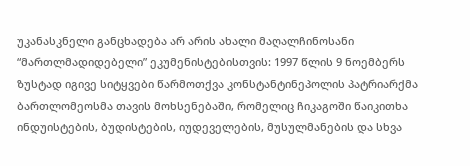უკანასკნელი განცხადება არ არის ახალი მაღალჩინოსანი “მართლმადიდებელი” ეკუმენისტებისთვის: 1997 წლის 9 ნოემბერს ზუსტად იგივე სიტყვები წარმოთქვა კონსტანტინეპოლის პატრიარქმა ბართლომეოსმა თავის მოხსენებაში, რომელიც ჩიკაგოში წაიკითხა ინდუისტების, ბუდისტების, იუდეველების, მუსულმანების და სხვა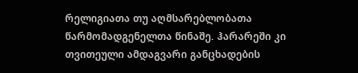რელიგიათა თუ აღმსარებლობათა წარმომადგენელთა წინაშე. ჰარარეში კი თვითეული ამდაგვარი განცხადების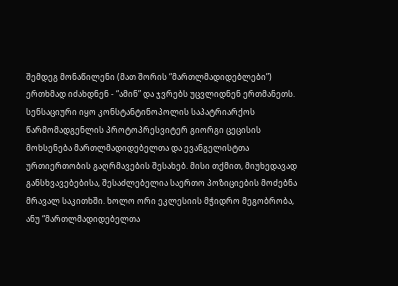შემდეგ მონაწილენი (მათ შორის “მართლმადიდებლები”) ერთხმად იძახდნენ - “ამინ” და ჯვრებს უცვლიდნენ ერთმანეთს. სენსაციური იყო კონსტანტინოპოლის საპატრიარქოს წარმომადგენლის პროტოპრესვიტერ გიორგი ცეცისის მოხსენება მართლმადიდებელთა და ევანგელისტთა ურთიერთობის გაღრმავების შესახებ. მისი თქმით, მიუხედავად განსხვავებებისა, შესაძლებელია საერთო პოზიციების მოძებნა მრავალ საკითხში. ხოლო ორი ეკლესიის მჭიდრო მეგობრობა, ანუ “მართლმადიდებელთა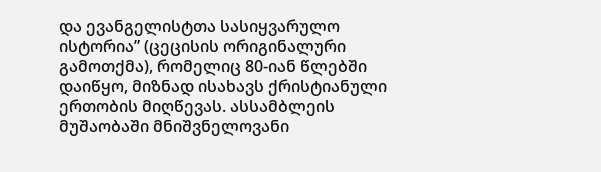და ევანგელისტთა სასიყვარულო ისტორია” (ცეცისის ორიგინალური გამოთქმა), რომელიც 80-იან წლებში დაიწყო, მიზნად ისახავს ქრისტიანული ერთობის მიღწევას. ასსამბლეის მუშაობაში მნიშვნელოვანი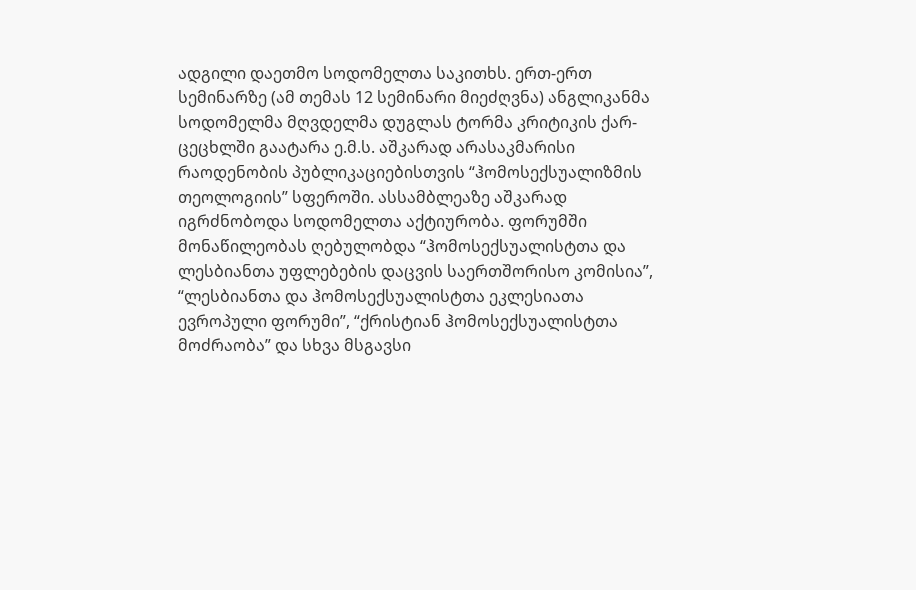ადგილი დაეთმო სოდომელთა საკითხს. ერთ-ერთ სემინარზე (ამ თემას 12 სემინარი მიეძღვნა) ანგლიკანმა სოდომელმა მღვდელმა დუგლას ტორმა კრიტიკის ქარ-ცეცხლში გაატარა ე.მ.ს. აშკარად არასაკმარისი რაოდენობის პუბლიკაციებისთვის “ჰომოსექსუალიზმის თეოლოგიის” სფეროში. ასსამბლეაზე აშკარად იგრძნობოდა სოდომელთა აქტიურობა. ფორუმში მონაწილეობას ღებულობდა “ჰომოსექსუალისტთა და ლესბიანთა უფლებების დაცვის საერთშორისო კომისია”, “ლესბიანთა და ჰომოსექსუალისტთა ეკლესიათა ევროპული ფორუმი”, “ქრისტიან ჰომოსექსუალისტთა მოძრაობა” და სხვა მსგავსი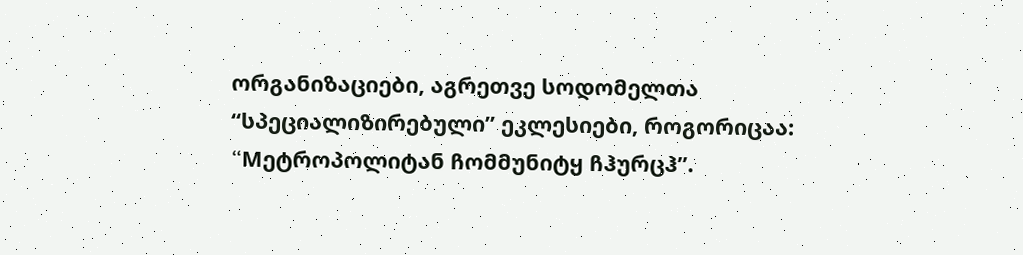ორგანიზაციები, აგრეთვე სოდომელთა “სპეციალიზირებული” ეკლესიები, როგორიცაა: “Mეტროპოლიტან ჩომმუნიტყ ჩჰურცჰ”.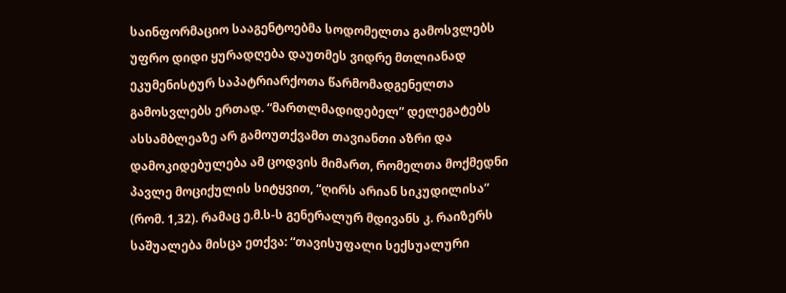საინფორმაციო სააგენტოებმა სოდომელთა გამოსვლებს უფრო დიდი ყურადღება დაუთმეს ვიდრე მთლიანად ეკუმენისტურ საპატრიარქოთა წარმომადგენელთა გამოსვლებს ერთად. “მართლმადიდებელ” დელეგატებს ასსამბლეაზე არ გამოუთქვამთ თავიანთი აზრი და დამოკიდებულება ამ ცოდვის მიმართ, რომელთა მოქმედნი პავლე მოციქულის სიტყვით, “ღირს არიან სიკუდილისა” (რომ. 1,32). რამაც ე.მ.ს-ს გენერალურ მდივანს კ. რაიზერს საშუალება მისცა ეთქვა: “თავისუფალი სექსუალური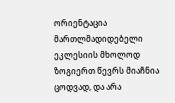ორიენტაცია მართლმადიდებელი ეკლესიის მხოლოდ ზოგიერთ წევრს მიაჩნია ცოდვად, და არა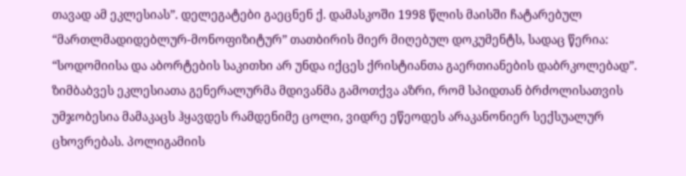თავად ამ ეკლესიას”. დელეგატები გაეცნენ ქ. დამასკოში 1998 წლის მაისში ჩატარებულ “მართლმადიდებლურ-მონოფიზიტურ” თათბირის მიერ მიღებულ დოკუმენტს, სადაც წერია: “სოდომიისა და აბორტების საკითხი არ უნდა იქცეს ქრისტიანთა გაერთიანების დაბრკოლებად”. ზიმბაბვეს ეკლესიათა გენერალურმა მდივანმა გამოთქვა აზრი, რომ სპიდთან ბრძოლისათვის უმჯობესია მამაკაცს ჰყავდეს რამდენიმე ცოლი, ვიდრე ეწეოდეს არაკანონიერ სექსუალურ ცხოვრებას. პოლიგამიის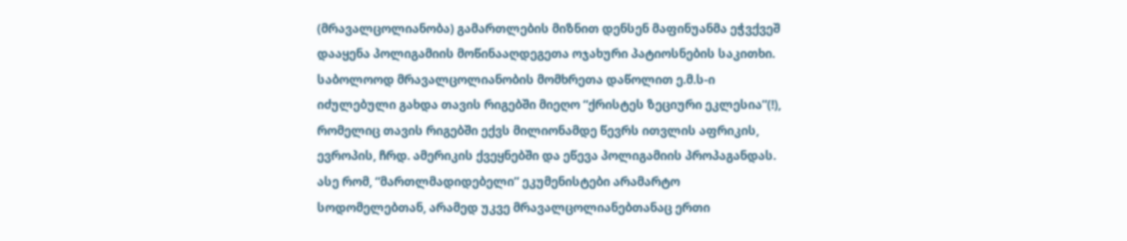(მრავალცოლიანობა) გამართლების მიზნით დენსენ მაფინუანმა ეჭვქვეშ დააყენა პოლიგამიის მოწინააღდეგეთა ოჯახური პატიოსნების საკითხი. საბოლოოდ მრავალცოლიანობის მომხრეთა დაწოლით ე.მ.ს-ი იძულებული გახდა თავის რიგებში მიეღო “ქრისტეს ზეციური ეკლესია”(!), რომელიც თავის რიგებში ექვს მილიონამდე წევრს ითვლის აფრიკის, ევროპის, ჩრდ. ამერიკის ქვეყნებში და ეწევა პოლიგამიის პროპაგანდას. ასე რომ, “მართლმადიდებელი” ეკუმენისტები არამარტო სოდომელებთან, არამედ უკვე მრავალცოლიანებთანაც ერთი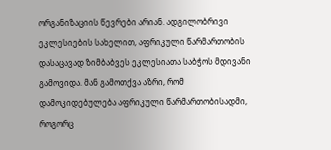ორგანიზაციის წევრები არიან. ადგილობრივი ეკლესიების სახელით, აფრიკული წარმართობის დასაცავად ზიმბაბვეს ეკლესიათა საბჭოს მდივანი გამოვიდა. მან გამოთქვა აზრი, რომ დამოკიდებულება აფრიკული წარმართობისადმი, როგორც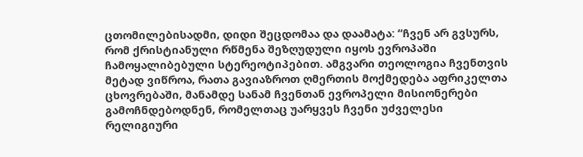ცთომილებისადმი, დიდი შეცდომაა და დაამატა: “ჩვენ არ გვსურს, რომ ქრისტიანული რწმენა შეზღუდული იყოს ევროპაში ჩამოყალიბებული სტერეოტიპებით. ამგვარი თეოლოგია ჩვენთვის მეტად ვიწროა, რათა გავიაზროთ ღმერთის მოქმედება აფრიკელთა ცხოვრებაში, მანამდე სანამ ჩვენთან ევროპელი მისიონერები გამოჩნდებოდნენ, რომელთაც უარყვეს ჩვენი უძველესი რელიგიური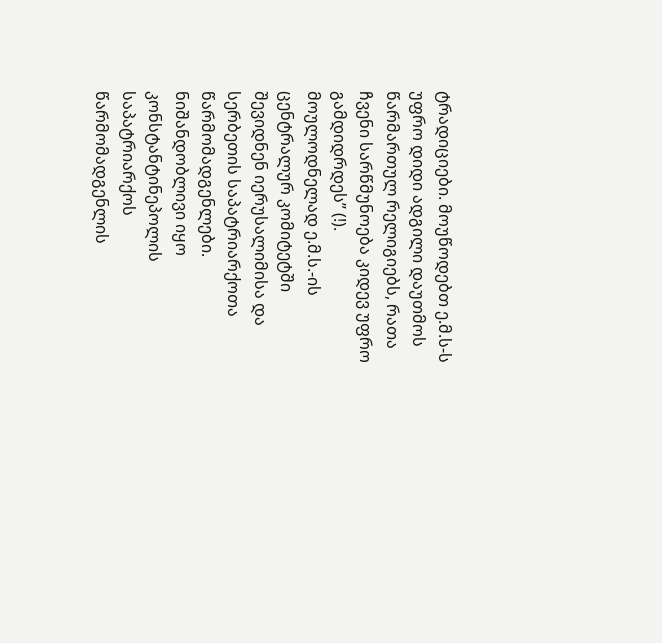ტრადიციები. მოუწოდებთ ე.მ.ს-ს უფრო დიდი ადგილი დაუთმოს წარმართულ რელიგიებს, რათა ჩვენი სარწმუნოება კიდევ უფრო გამდიდრდეს” (!). მოულოდნელად ე.მ.ს.-ის ცენტრალურ კომიტეტში შევიდნენ იერუსალიმისა და სერბეთის საპატრიარქოთა წარმომადგენლები. ნიშანდობლივი იყო კონსტანტინეპოლის საპატრიარქოს წარმომადგენლის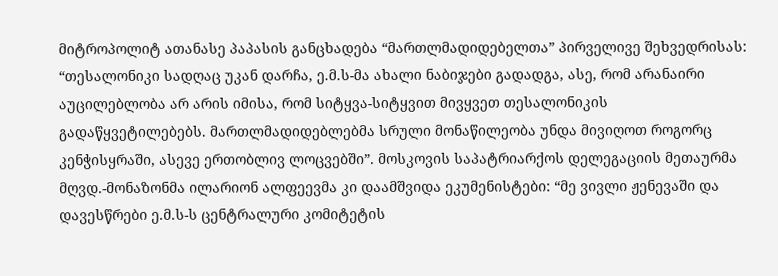მიტროპოლიტ ათანასე პაპასის განცხადება “მართლმადიდებელთა” პირველივე შეხვედრისას: “თესალონიკი სადღაც უკან დარჩა, ე.მ.ს-მა ახალი ნაბიჯები გადადგა, ასე, რომ არანაირი აუცილებლობა არ არის იმისა, რომ სიტყვა-სიტყვით მივყვეთ თესალონიკის გადაწყვეტილებებს. მართლმადიდებლებმა სრული მონაწილეობა უნდა მივიღოთ როგორც კენჭისყრაში, ასევე ერთობლივ ლოცვებში”. მოსკოვის საპატრიარქოს დელეგაციის მეთაურმა მღვდ.-მონაზონმა ილარიონ ალფეევმა კი დაამშვიდა ეკუმენისტები: “მე ვივლი ჟენევაში და დავესწრები ე.მ.ს-ს ცენტრალური კომიტეტის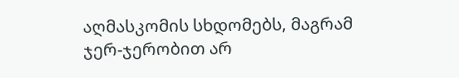აღმასკომის სხდომებს, მაგრამ ჯერ-ჯერობით არ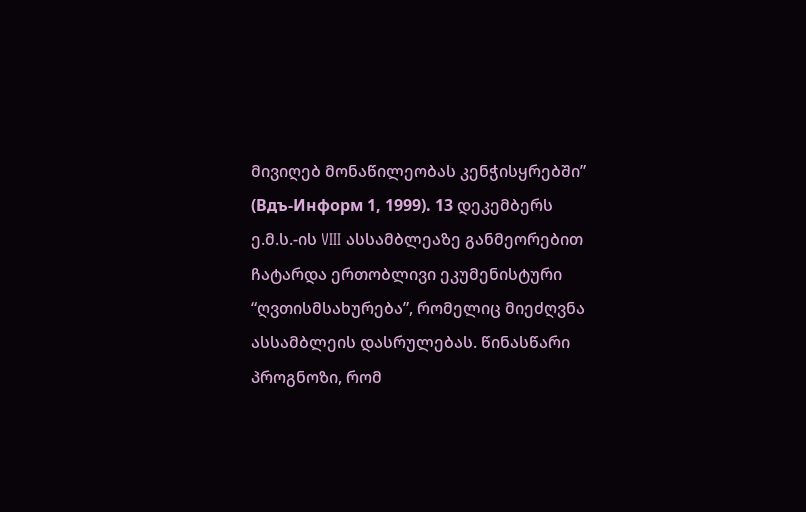მივიღებ მონაწილეობას კენჭისყრებში” (Вдъ-Информ 1, 1999). 13 დეკემბერს ე.მ.ს.-ის VIII ასსამბლეაზე განმეორებით ჩატარდა ერთობლივი ეკუმენისტური “ღვთისმსახურება”, რომელიც მიეძღვნა ასსამბლეის დასრულებას. წინასწარი პროგნოზი, რომ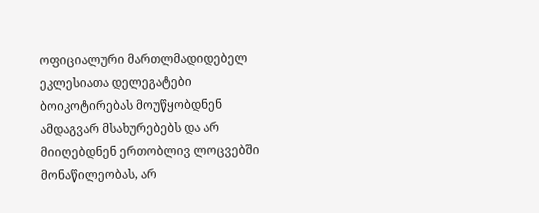ოფიციალური მართლმადიდებელ ეკლესიათა დელეგატები ბოიკოტირებას მოუწყობდნენ ამდაგვარ მსახურებებს და არ მიიღებდნენ ერთობლივ ლოცვებში მონაწილეობას, არ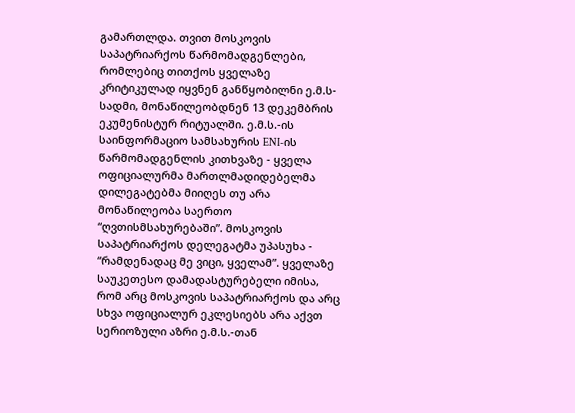გამართლდა. თვით მოსკოვის საპატრიარქოს წარმომადგენლები, რომლებიც თითქოს ყველაზე კრიტიკულად იყვნენ განწყობილნი ე.მ.ს-სადმი, მონაწილეობდნენ 13 დეკემბრის ეკუმენისტურ რიტუალში. ე.მ.ს.-ის საინფორმაციო სამსახურის ENI-ის წარმომადგენლის კითხვაზე - ყველა ოფიციალურმა მართლმადიდებელმა დილეგატებმა მიიღეს თუ არა მონაწილეობა საერთო “ღვთისმსახურებაში”. მოსკოვის საპატრიარქოს დელეგატმა უპასუხა - “რამდენადაც მე ვიცი, ყველამ”. ყველაზე საუკეთესო დამადასტურებელი იმისა, რომ არც მოსკოვის საპატრიარქოს და არც სხვა ოფიციალურ ეკლესიებს არა აქვთ სერიოზული აზრი ე.მ.ს.-თან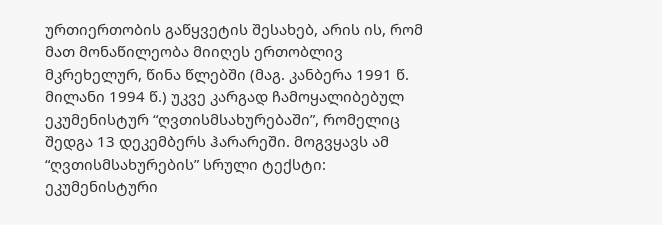ურთიერთობის გაწყვეტის შესახებ, არის ის, რომ მათ მონაწილეობა მიიღეს ერთობლივ მკრეხელურ, წინა წლებში (მაგ. კანბერა 1991 წ. მილანი 1994 წ.) უკვე კარგად ჩამოყალიბებულ ეკუმენისტურ “ღვთისმსახურებაში”, რომელიც შედგა 13 დეკემბერს ჰარარეში. მოგვყავს ამ “ღვთისმსახურების” სრული ტექსტი: ეკუმენისტური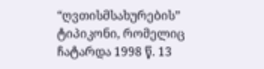“ღვთისმსახურების” ტიპიკონი, რომელიც ჩატარდა 1998 წ. 13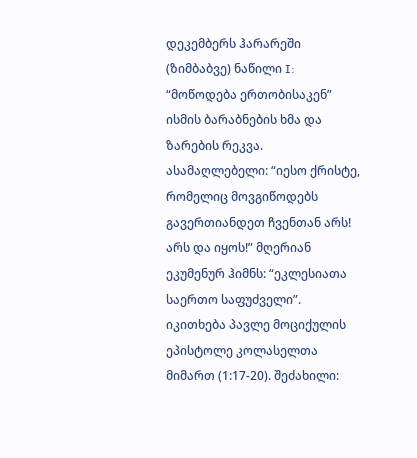დეკემბერს ჰარარეში (ზიმბაბვე) ნაწილი I: “მოწოდება ერთობისაკენ” ისმის ბარაბნების ხმა და ზარების რეკვა. ასამაღლებელი: “იესო ქრისტე, რომელიც მოვგიწოდებს გავერთიანდეთ ჩვენთან არს! არს და იყოს!” მღერიან ეკუმენურ ჰიმნს: “ეკლესიათა საერთო საფუძველი”. იკითხება პავლე მოციქულის ეპისტოლე კოლასელთა მიმართ (1:17-20). შეძახილი: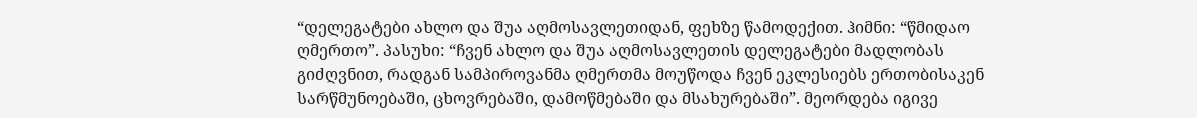“დელეგატები ახლო და შუა აღმოსავლეთიდან, ფეხზე წამოდექით. ჰიმნი: “წმიდაო ღმერთო”. პასუხი: “ჩვენ ახლო და შუა აღმოსავლეთის დელეგატები მადლობას გიძღვნით, რადგან სამპიროვანმა ღმერთმა მოუწოდა ჩვენ ეკლესიებს ერთობისაკენ სარწმუნოებაში, ცხოვრებაში, დამოწმებაში და მსახურებაში”. მეორდება იგივე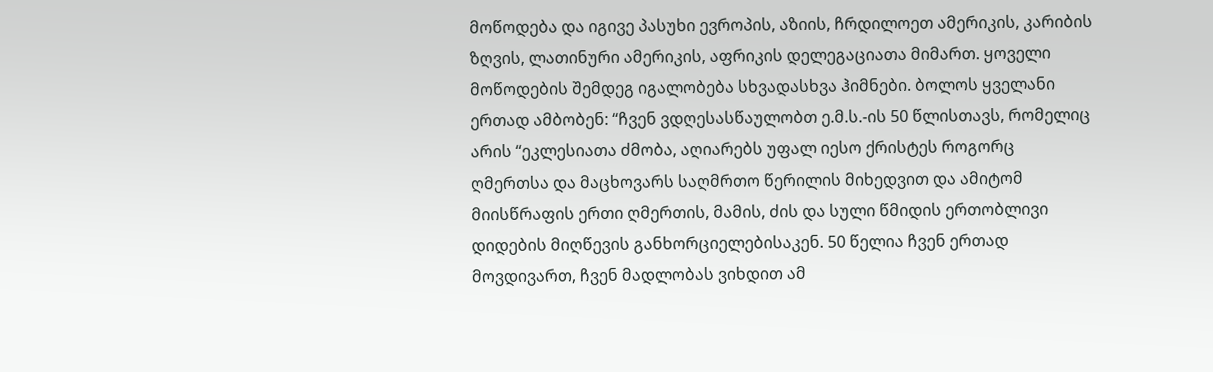მოწოდება და იგივე პასუხი ევროპის, აზიის, ჩრდილოეთ ამერიკის, კარიბის ზღვის, ლათინური ამერიკის, აფრიკის დელეგაციათა მიმართ. ყოველი მოწოდების შემდეგ იგალობება სხვადასხვა ჰიმნები. ბოლოს ყველანი ერთად ამბობენ: “ჩვენ ვდღესასწაულობთ ე.მ.ს.-ის 50 წლისთავს, რომელიც არის “ეკლესიათა ძმობა, აღიარებს უფალ იესო ქრისტეს როგორც ღმერთსა და მაცხოვარს საღმრთო წერილის მიხედვით და ამიტომ მიისწრაფის ერთი ღმერთის, მამის, ძის და სული წმიდის ერთობლივი დიდების მიღწევის განხორციელებისაკენ. 50 წელია ჩვენ ერთად მოვდივართ, ჩვენ მადლობას ვიხდით ამ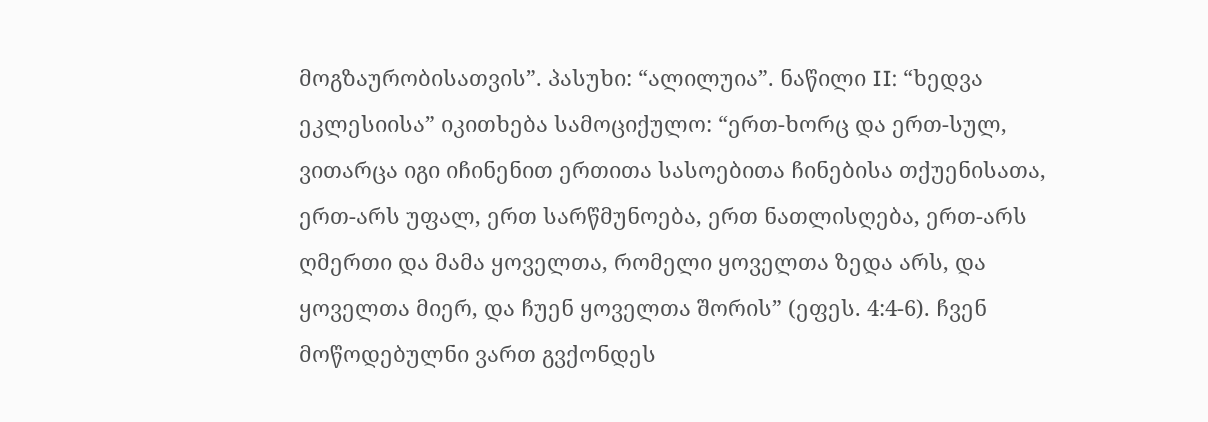მოგზაურობისათვის”. პასუხი: “ალილუია”. ნაწილი II: “ხედვა ეკლესიისა” იკითხება სამოციქულო: “ერთ-ხორც და ერთ-სულ, ვითარცა იგი იჩინენით ერთითა სასოებითა ჩინებისა თქუენისათა, ერთ-არს უფალ, ერთ სარწმუნოება, ერთ ნათლისღება, ერთ-არს ღმერთი და მამა ყოველთა, რომელი ყოველთა ზედა არს, და ყოველთა მიერ, და ჩუენ ყოველთა შორის” (ეფეს. 4:4-6). ჩვენ მოწოდებულნი ვართ გვქონდეს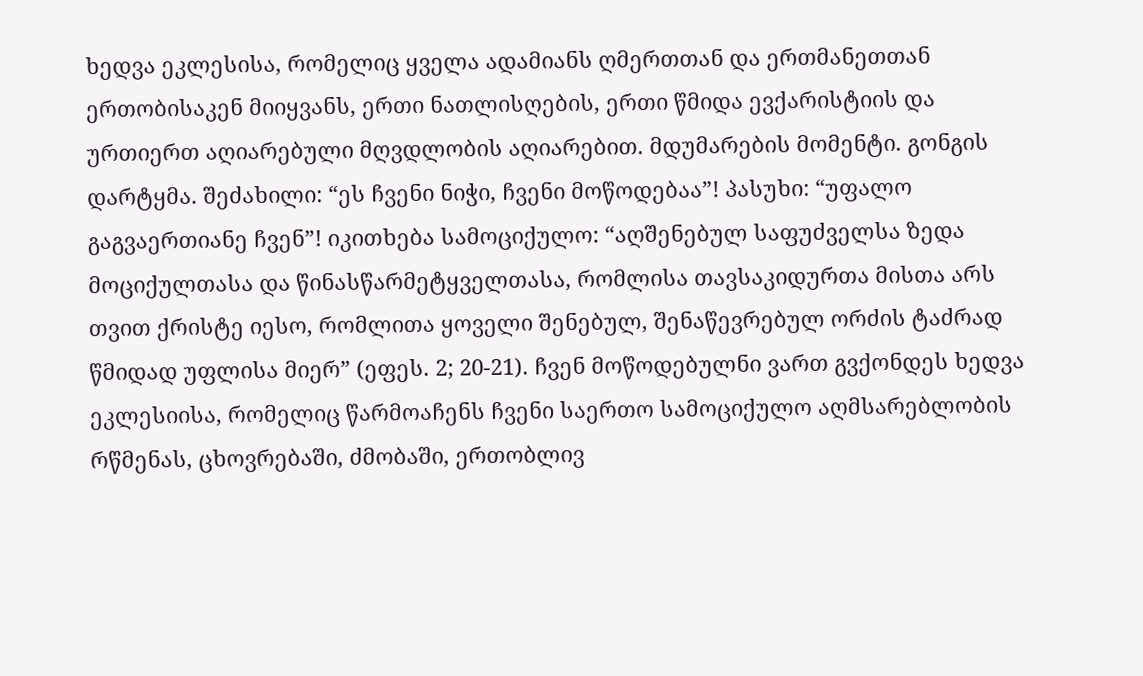ხედვა ეკლესისა, რომელიც ყველა ადამიანს ღმერთთან და ერთმანეთთან ერთობისაკენ მიიყვანს, ერთი ნათლისღების, ერთი წმიდა ევქარისტიის და ურთიერთ აღიარებული მღვდლობის აღიარებით. მდუმარების მომენტი. გონგის დარტყმა. შეძახილი: “ეს ჩვენი ნიჭი, ჩვენი მოწოდებაა”! პასუხი: “უფალო გაგვაერთიანე ჩვენ”! იკითხება სამოციქულო: “აღშენებულ საფუძველსა ზედა მოციქულთასა და წინასწარმეტყველთასა, რომლისა თავსაკიდურთა მისთა არს თვით ქრისტე იესო, რომლითა ყოველი შენებულ, შენაწევრებულ ორძის ტაძრად წმიდად უფლისა მიერ” (ეფეს. 2; 20-21). ჩვენ მოწოდებულნი ვართ გვქონდეს ხედვა ეკლესიისა, რომელიც წარმოაჩენს ჩვენი საერთო სამოციქულო აღმსარებლობის რწმენას, ცხოვრებაში, ძმობაში, ერთობლივ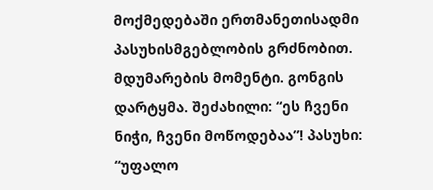მოქმედებაში ერთმანეთისადმი პასუხისმგებლობის გრძნობით. მდუმარების მომენტი. გონგის დარტყმა. შეძახილი: “ეს ჩვენი ნიჭი, ჩვენი მოწოდებაა”! პასუხი: “უფალო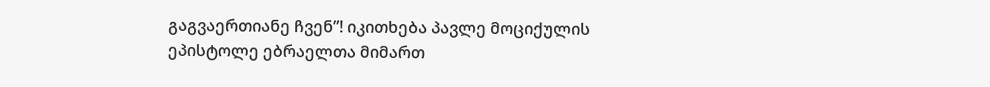გაგვაერთიანე ჩვენ”! იკითხება პავლე მოციქულის ეპისტოლე ებრაელთა მიმართ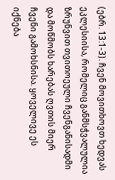(ებრ. 13:1-3). ჩვენ მოვითხოვთ ხედვას ეკლესიისა, რომელიც განმსჭვალულია ზრუნვით თვითოეული ჩვენგანისადმი და მოწმობს ხარებას ღვთის მიერ ჩვენი გამოხსნისა. ყოველივე ეს იქნება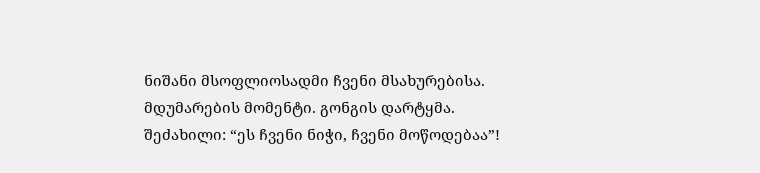ნიშანი მსოფლიოსადმი ჩვენი მსახურებისა. მდუმარების მომენტი. გონგის დარტყმა. შეძახილი: “ეს ჩვენი ნიჭი, ჩვენი მოწოდებაა”!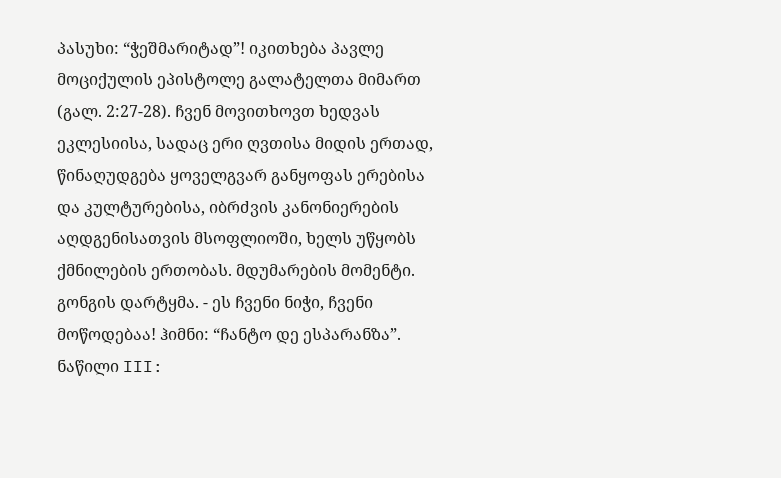პასუხი: “ჭეშმარიტად”! იკითხება პავლე მოციქულის ეპისტოლე გალატელთა მიმართ (გალ. 2:27-28). ჩვენ მოვითხოვთ ხედვას ეკლესიისა, სადაც ერი ღვთისა მიდის ერთად, წინაღუდგება ყოველგვარ განყოფას ერებისა და კულტურებისა, იბრძვის კანონიერების აღდგენისათვის მსოფლიოში, ხელს უწყობს ქმნილების ერთობას. მდუმარების მომენტი. გონგის დარტყმა. - ეს ჩვენი ნიჭი, ჩვენი მოწოდებაა! ჰიმნი: “ჩანტო დე ესპარანზა”. ნაწილი III: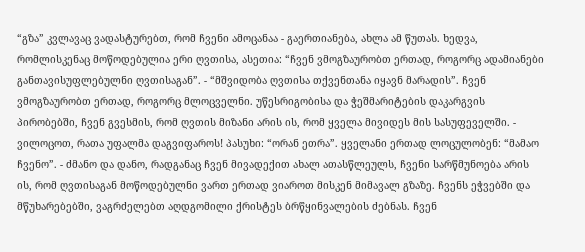“გზა” კვლავაც ვადასტურებთ, რომ ჩვენი ამოცანაა - გაერთიანება, ახლა ამ წუთას. ხედვა, რომლისკენაც მოწოდებულია ერი ღვთისა, ასეთია: “ჩვენ ვმოგზაურობთ ერთად, როგორც ადამიანები განთავისუფლებულნი ღვთისაგან”. - “მშვიდობა ღვთისა თქვენთანა იყავნ მარადის”. ჩვენ ვმოგზაურობთ ერთად, როგორც მლოცველნი. უწესრიგობისა და ჭეშმარიტების დაკარგვის პირობებში, ჩვენ გვესმის, რომ ღვთის მიზანი არის ის, რომ ყველა მივიდეს მის სასუფეველში. - ვილოცოთ, რათა უფალმა დაგვიფაროს! პასუხი: “ორან ეთრა”. ყველანი ერთად ლოცულობენ: “მამაო ჩვენო”. - ძმანო და დანო, რადგანაც ჩვენ მივადექით ახალ ათასწლეულს, ჩვენი სარწმუნოება არის ის, რომ ღვთისაგან მოწოდებულნი ვართ ერთად ვიაროთ მისკენ მიმავალ გზაზე. ჩვენს ეჭვებში და მწუხარებებში, ვაგრძელებთ აღდგომილი ქრისტეს ბრწყინვალების ძებნას. ჩვენ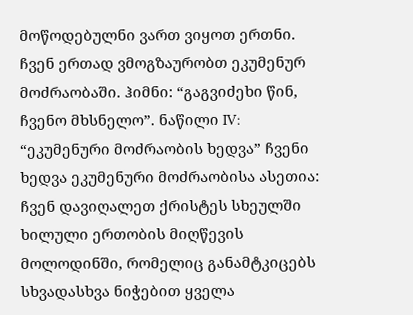მოწოდებულნი ვართ ვიყოთ ერთნი. ჩვენ ერთად ვმოგზაურობთ ეკუმენურ მოძრაობაში. ჰიმნი: “გაგვიძეხი წინ, ჩვენო მხსნელო”. ნაწილი IV: “ეკუმენური მოძრაობის ხედვა” ჩვენი ხედვა ეკუმენური მოძრაობისა ასეთია: ჩვენ დავიღალეთ ქრისტეს სხეულში ხილული ერთობის მიღწევის მოლოდინში, რომელიც განამტკიცებს სხვადასხვა ნიჭებით ყველა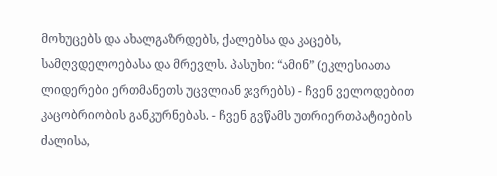მოხუცებს და ახალგაზრდებს, ქალებსა და კაცებს, სამღვდელოებასა და მრევლს. პასუხი: “ამინ” (ეკლესიათა ლიდერები ერთმანეთს უცვლიან ჯვრებს) - ჩვენ ველოდებით კაცობრიობის განკურნებას. - ჩვენ გვწამს უთრიერთპატიების ძალისა,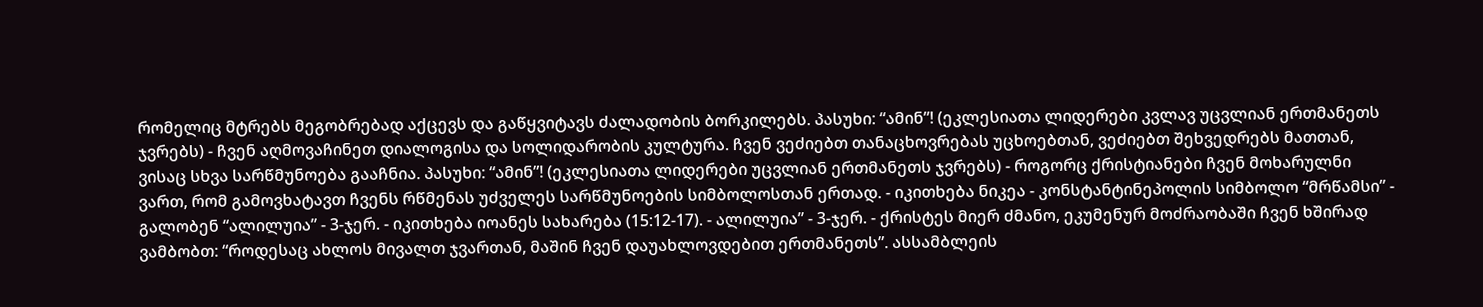რომელიც მტრებს მეგობრებად აქცევს და გაწყვიტავს ძალადობის ბორკილებს. პასუხი: “ამინ”! (ეკლესიათა ლიდერები კვლავ უცვლიან ერთმანეთს ჯვრებს) - ჩვენ აღმოვაჩინეთ დიალოგისა და სოლიდარობის კულტურა. ჩვენ ვეძიებთ თანაცხოვრებას უცხოებთან, ვეძიებთ შეხვედრებს მათთან, ვისაც სხვა სარწმუნოება გააჩნია. პასუხი: “ამინ”! (ეკლესიათა ლიდერები უცვლიან ერთმანეთს ჯვრებს) - როგორც ქრისტიანები ჩვენ მოხარულნი ვართ, რომ გამოვხატავთ ჩვენს რწმენას უძველეს სარწმუნოების სიმბოლოსთან ერთად. - იკითხება ნიკეა - კონსტანტინეპოლის სიმბოლო “მრწამსი” - გალობენ “ალილუია” - 3-ჯერ. - იკითხება იოანეს სახარება (15:12-17). - ალილუია” - 3-ჯერ. - ქრისტეს მიერ ძმანო, ეკუმენურ მოძრაობაში ჩვენ ხშირად ვამბობთ: “როდესაც ახლოს მივალთ ჯვართან, მაშინ ჩვენ დაუახლოვდებით ერთმანეთს”. ასსამბლეის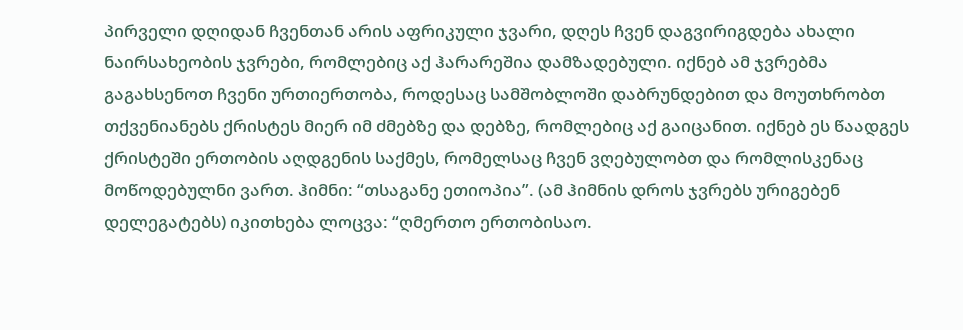პირველი დღიდან ჩვენთან არის აფრიკული ჯვარი, დღეს ჩვენ დაგვირიგდება ახალი ნაირსახეობის ჯვრები, რომლებიც აქ ჰარარეშია დამზადებული. იქნებ ამ ჯვრებმა გაგახსენოთ ჩვენი ურთიერთობა, როდესაც სამშობლოში დაბრუნდებით და მოუთხრობთ თქვენიანებს ქრისტეს მიერ იმ ძმებზე და დებზე, რომლებიც აქ გაიცანით. იქნებ ეს წაადგეს ქრისტეში ერთობის აღდგენის საქმეს, რომელსაც ჩვენ ვღებულობთ და რომლისკენაც მოწოდებულნი ვართ. ჰიმნი: “თსაგანე ეთიოპია”. (ამ ჰიმნის დროს ჯვრებს ურიგებენ დელეგატებს) იკითხება ლოცვა: “ღმერთო ერთობისაო.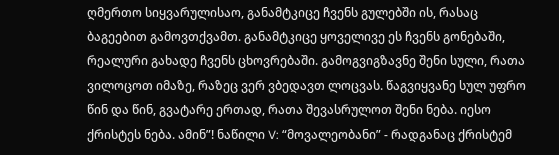ღმერთო სიყვარულისაო, განამტკიცე ჩვენს გულებში ის, რასაც ბაგეებით გამოვთქვამთ. განამტკიცე ყოველივე ეს ჩვენს გონებაში, რეალური გახადე ჩვენს ცხოვრებაში. გამოგვიგზავნე შენი სული, რათა ვილოცოთ იმაზე, რაზეც ვერ ვბედავთ ლოცვას. წაგვიყვანე სულ უფრო წინ და წინ, გვატარე ერთად, რათა შევასრულოთ შენი ნება. იესო ქრისტეს ნება. ამინ”! ნაწილი V: “მოვალეობანი” - რადგანაც ქრისტემ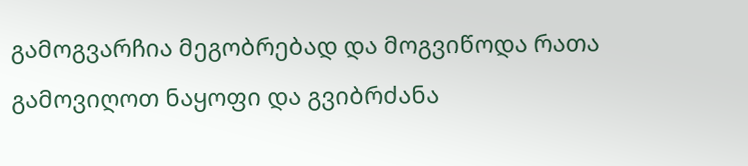გამოგვარჩია მეგობრებად და მოგვიწოდა რათა გამოვიღოთ ნაყოფი და გვიბრძანა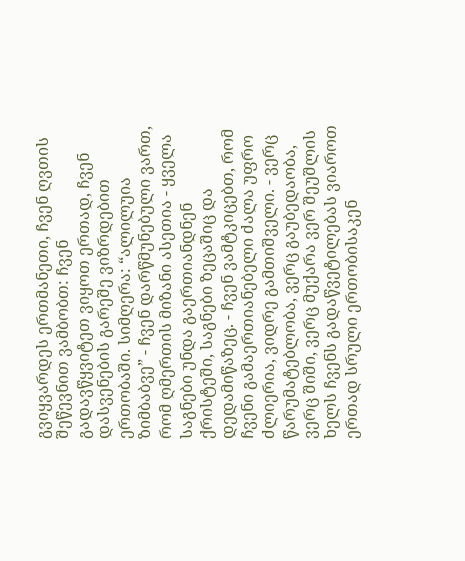გვიყვარდეს ერთმანეთი, ჩვენ ღვთის შეწევნით ვამბობთ: ჩვენ გადავწყვიტეთ ვიყოთ ერთად, ჩვენ დასვენების გარეშე ვიზრდებით ერთობაში. სიმღერა: “ალილუია ზიმბაბვე” - ჩვენ დარწმუნებული ვართ, რომ ღმერთის მიზანი ასეთია - ყველა საგნები უნდა გაერთიანდნენ ქრისტეში, საგნები ზეცაშიც და დედამიწაზეც. - ჩვენ ვამტკიცებთ, რომ ჩვენი გამაერთიანებელი ძალა უფრო ძლიერია, ვიდრე გამთიშველი. - ვერც წარუმატებლობა, ვერც გაუბედაობა, ვერც შიში, ვერც მუქარა ვერ შეუშლის ხელს ჩვენს გადაწვეტილებას ვიაროთ ერთად სრული ერთობისაკენ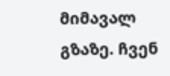მიმავალ გზაზე. ჩვენ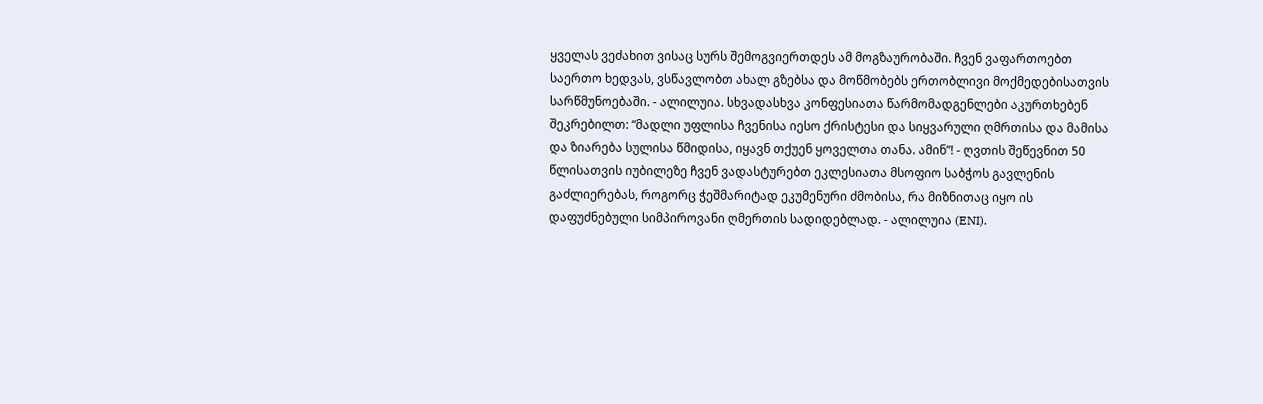ყველას ვეძახით ვისაც სურს შემოგვიერთდეს ამ მოგზაურობაში. ჩვენ ვაფართოებთ საერთო ხედვას, ვსწავლობთ ახალ გზებსა და მოწმობებს ერთობლივი მოქმედებისათვის სარწმუნოებაში. - ალილუია. სხვადასხვა კონფესიათა წარმომადგენლები აკურთხებენ შეკრებილთ: “მადლი უფლისა ჩვენისა იესო ქრისტესი და სიყვარული ღმრთისა და მამისა და ზიარება სულისა წმიდისა, იყავნ თქუენ ყოველთა თანა. ამინ”! - ღვთის შეწევნით 50 წლისათვის იუბილეზე ჩვენ ვადასტურებთ ეკლესიათა მსოფიო საბჭოს გავლენის გაძლიერებას, როგორც ჭეშმარიტად ეკუმენური ძმობისა, რა მიზნითაც იყო ის დაფუძნებული სიმპიროვანი ღმერთის სადიდებლად. - ალილუია (ENI).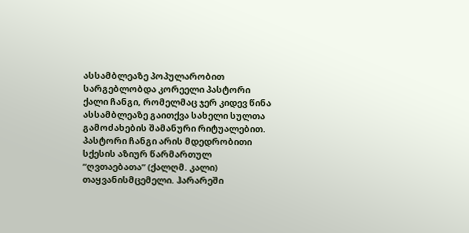ასსამბლეაზე პოპულარობით სარგებლობდა კორეელი პასტორი ქალი ჩანგი, რომელმაც ჯერ კიდევ წინა ასსამბლეაზე გაითქვა სახელი სულთა გამოძახების შამანური რიტუალებით. პასტორი ჩანგი არის მდედრობითი სქესის აზიურ წარმართულ “ღვთაებათა” (ქალღმ. კალი) თაყვანისმცემელი. ჰარარეში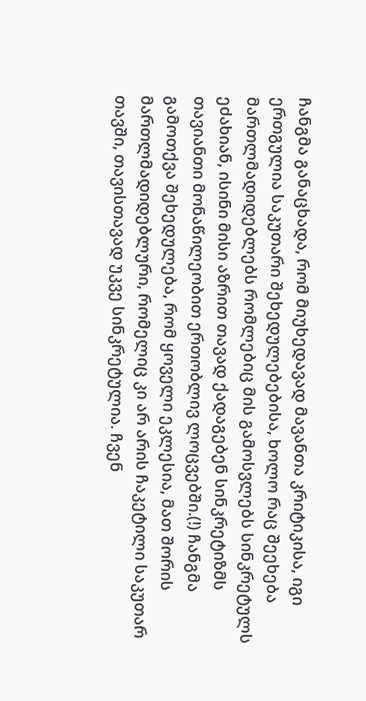ჩანგმა განაცხადა, რომ მიუხედავად მავანთა კრიტიკისა, იგი ერთგულია საკუთარი შეხედულებებისა, ხოლო რაც შეეხება მართლმადიდებლებს რომლებიც მის გამოსვლებს სინკრეტულს ეძახიან, ისინი მისი აზრით თავად ქადაგებენ სინკრეტიზმს თავიანთი მონაწილეობით ერთობლივ ლოცვებში.(!) ჩანგმა გამოთქვა შეხედულება, რომ ყოველი ეკლესია, მათ შორის მართლმადიდებლური, რომელიც კი არ არის ჩაკეტილი საკუთარ თავში, თავისთავად უკვე სინკრეტულია. ჩვენ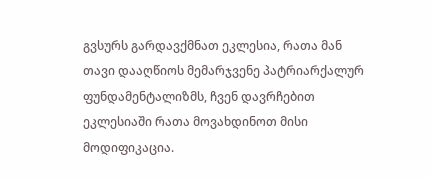გვსურს გარდავქმნათ ეკლესია, რათა მან თავი დააღწიოს მემარჯვენე პატრიარქალურ ფუნდამენტალიზმს, ჩვენ დავრჩებით ეკლესიაში რათა მოვახდინოთ მისი მოდიფიკაცია.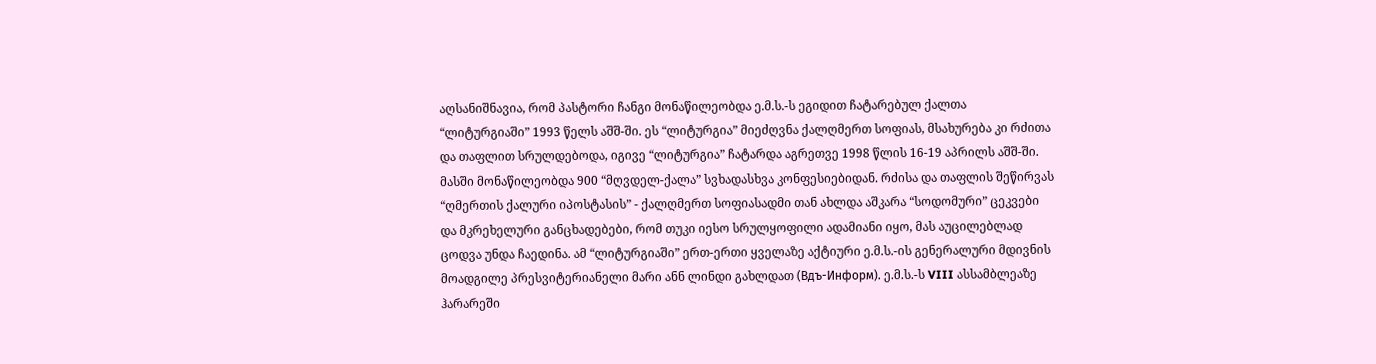აღსანიშნავია, რომ პასტორი ჩანგი მონაწილეობდა ე.მ.ს.-ს ეგიდით ჩატარებულ ქალთა “ლიტურგიაში” 1993 წელს აშშ-ში. ეს “ლიტურგია” მიეძღვნა ქალღმერთ სოფიას, მსახურება კი რძითა და თაფლით სრულდებოდა, იგივე “ლიტურგია” ჩატარდა აგრეთვე 1998 წლის 16-19 აპრილს აშშ-ში. მასში მონაწილეობდა 900 “მღვდელ-ქალა” სვხადასხვა კონფესიებიდან. რძისა და თაფლის შეწირვას “ღმერთის ქალური იპოსტასის” - ქალღმერთ სოფიასადმი თან ახლდა აშკარა “სოდომური” ცეკვები და მკრეხელური განცხადებები, რომ თუკი იესო სრულყოფილი ადამიანი იყო, მას აუცილებლად ცოდვა უნდა ჩაედინა. ამ “ლიტურგიაში” ერთ-ერთი ყველაზე აქტიური ე.მ.ს.-ის გენერალური მდივნის მოადგილე პრესვიტერიანელი მარი ანნ ლინდი გახლდათ (Вдъ-Информ). ე.მ.ს.-ს VIII ასსამბლეაზე ჰარარეში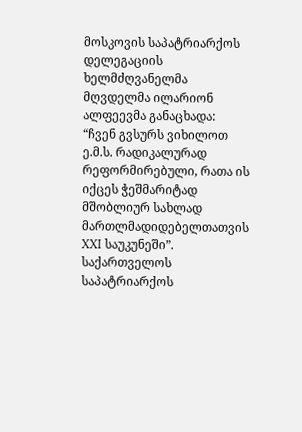მოსკოვის საპატრიარქოს დელეგაციის ხელმძღვანელმა მღვდელმა ილარიონ ალფეევმა განაცხადა: “ჩვენ გვსურს ვიხილოთ ე.მ.ს. რადიკალურად რეფორმირებული, რათა ის იქცეს ჭეშმარიტად მშობლიურ სახლად მართლმადიდებელთათვის XXI საუკუნეში”. საქართველოს საპატრიარქოს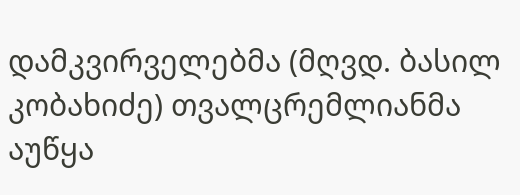დამკვირველებმა (მღვდ. ბასილ კობახიძე) თვალცრემლიანმა აუწყა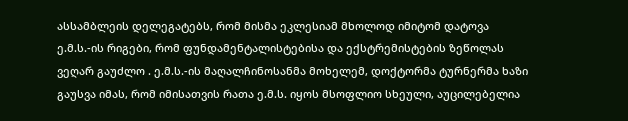ასსამბლეის დელეგატებს, რომ მისმა ეკლესიამ მხოლოდ იმიტომ დატოვა ე.მ.ს.-ის რიგები, რომ ფუნდამენტალისტებისა და ექსტრემისტების ზეწოლას ვეღარ გაუძლო . ე.მ.ს.-ის მაღალჩინოსანმა მოხელემ, დოქტორმა ტურნერმა ხაზი გაუსვა იმას, რომ იმისათვის რათა ე.მ.ს. იყოს მსოფლიო სხეული, აუცილებელია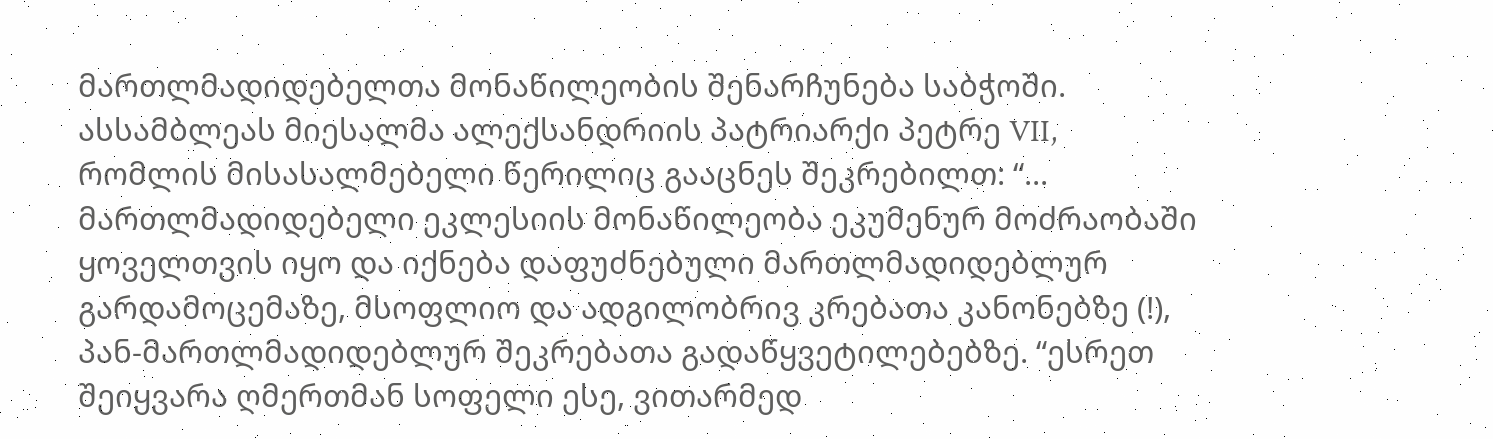მართლმადიდებელთა მონაწილეობის შენარჩუნება საბჭოში. ასსამბლეას მიესალმა ალექსანდრიის პატრიარქი პეტრე VII, რომლის მისასალმებელი წერილიც გააცნეს შეკრებილთ: “... მართლმადიდებელი ეკლესიის მონაწილეობა ეკუმენურ მოძრაობაში ყოველთვის იყო და იქნება დაფუძნებული მართლმადიდებლურ გარდამოცემაზე, მსოფლიო და ადგილობრივ კრებათა კანონებზე (!), პან-მართლმადიდებლურ შეკრებათა გადაწყვეტილებებზე. “ესრეთ შეიყვარა ღმერთმან სოფელი ესე, ვითარმედ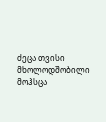ძეცა თვისი მხოლოდშობილი მოჰსცა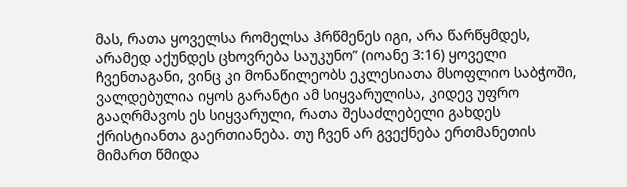მას, რათა ყოველსა რომელსა ჰრწმენეს იგი, არა წარწყმდეს, არამედ აქუნდეს ცხოვრება საუკუნო” (იოანე 3:16) ყოველი ჩვენთაგანი, ვინც კი მონაწილეობს ეკლესიათა მსოფლიო საბჭოში, ვალდებულია იყოს გარანტი ამ სიყვარულისა, კიდევ უფრო გააღრმავოს ეს სიყვარული, რათა შესაძლებელი გახდეს ქრისტიანთა გაერთიანება. თუ ჩვენ არ გვექნება ერთმანეთის მიმართ წმიდა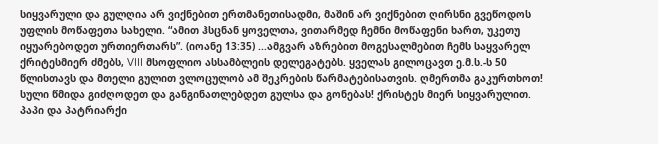სიყვარული და გულღია არ ვიქნებით ერთმანეთისადმი, მაშინ არ ვიქნებით ღირსნი გვეწოდოს უფლის მოწაფეთა სახელი. “ამით ჰსცნან ყოველთა, ვითარმედ ჩემნი მოწაფენი ხართ, უკეთუ იყუარებოდეთ ურთიერთარს”. (იოანე 13:35) ...ამგვარ აზრებით მოგესალმებით ჩემს საყვარელ ქრიტესმიერ ძმებს, VIII მსოფლიო ასსამბლეის დელეგატებს. ყველას გილოცავთ ე.მ.ს.-ს 50 წლისთავს და მთელი გულით ვლოცულობ ამ შეკრების წარმატებისათვის. ღმერთმა გაკურთხოთ! სული წმიდა გიძღოდეთ და განგინათლებდეთ გულსა და გონებას! ქრისტეს მიერ სიყვარულით. პაპი და პატრიარქი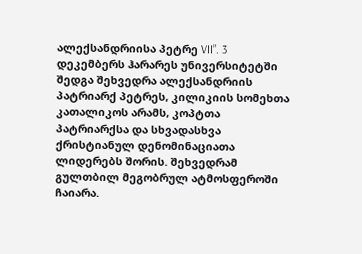ალექსანდრიისა პეტრე VII”. 3 დეკემბერს ჰარარეს უნივერსიტეტში შედგა შეხვედრა ალექსანდრიის პატრიარქ პეტრეს, კილიკიის სომეხთა კათალიკოს არამს, კოპტთა პატრიარქსა და სხვადასხვა ქრისტიანულ დენომინაციათა ლიდერებს შორის. შეხვედრამ გულთბილ მეგობრულ ატმოსფეროში ჩაიარა.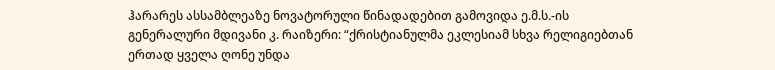ჰარარეს ასსამბლეაზე ნოვატორული წინადადებით გამოვიდა ე.მ.ს.-ის გენერალური მდივანი კ. რაიზერი: “ქრისტიანულმა ეკლესიამ სხვა რელიგიებთან ერთად ყველა ღონე უნდა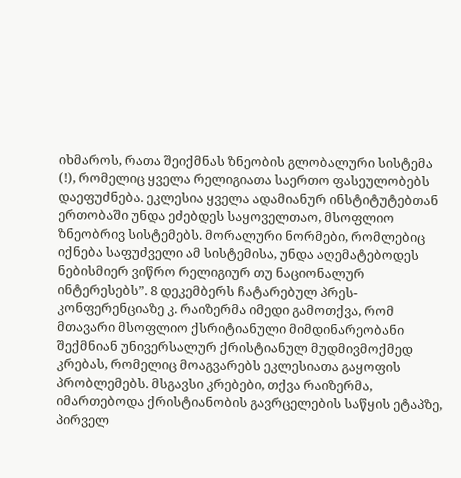იხმაროს, რათა შეიქმნას ზნეობის გლობალური სისტემა (!), რომელიც ყველა რელიგიათა საერთო ფასეულობებს დაეფუძნება. ეკლესია ყველა ადამიანურ ინსტიტუტებთან ერთობაში უნდა ეძებდეს საყოველთაო, მსოფლიო ზნეობრივ სისტემებს. მორალური ნორმები, რომლებიც იქნება საფუძველი ამ სისტემისა, უნდა აღემატებოდეს ნებისმიერ ვიწრო რელიგიურ თუ ნაციონალურ ინტერესებს”. 8 დეკემბერს ჩატარებულ პრეს-კონფერენციაზე კ. რაიზერმა იმედი გამოთქვა, რომ მთავარი მსოფლიო ქსრიტიანული მიმდინარეობანი შექმნიან უნივერსალურ ქრისტიანულ მუდმივმოქმედ კრებას, რომელიც მოაგვარებს ეკლესიათა გაყოფის პრობლემებს. მსგავსი კრებები, თქვა რაიზერმა, იმართებოდა ქრისტიანობის გავრცელების საწყის ეტაპზე, პირველ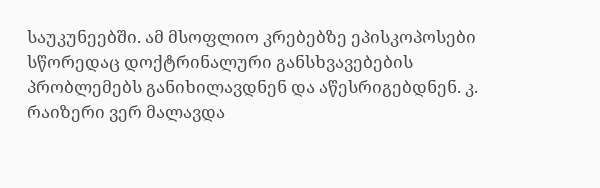საუკუნეებში. ამ მსოფლიო კრებებზე ეპისკოპოსები სწორედაც დოქტრინალური განსხვავებების პრობლემებს განიხილავდნენ და აწესრიგებდნენ. კ. რაიზერი ვერ მალავდა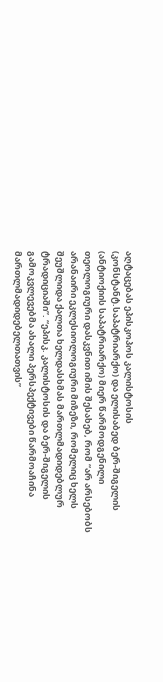აღტაცებას ეპისკოპოს კალისტოსის (კონსტანტ.საპატრიარქო) და ელისაბედ ბერ-შიგელის (ანტიოქიის საპატრიარქო) მიერ წარმოდგენილი თეოლოგიური დასკვნით იმის შესახებ, რომ “არ არსებობს არანაირი ეკლესიოლოგიური მიზეზი, რომელიც ხელს შეუშლიდა ქალთა ხელდასხმას მართლმადიდებლურ ტრადიციაში”. “ეპისკ. კალისტოსის და ბერ-შიგელის გამოკვლევებმა ახალი პერსპექტივები წარმოაჩინა მართლმადიდებელთათვის”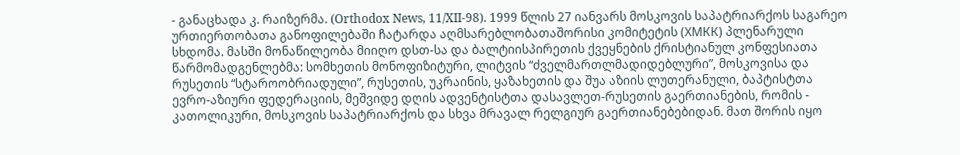- განაცხადა კ. რაიზერმა. (Orthodox News, 11/XII-98). 1999 წლის 27 იანვარს მოსკოვის საპატრიარქოს საგარეო ურთიერთობათა განოფილებაში ჩატარდა აღმსარებლობათაშორისი კომიტეტის (ХМКК) პლენარული სხდომა. მასში მონაწილეობა მიიღო დსთ-სა და ბალტიისპირეთის ქვეყნების ქრისტიანულ კონფესიათა წარმომადგენლებმა: სომხეთის მონოფიზიტური, ლიტვის “ძველმართლმადიდებლური”, მოსკოვისა და რუსეთის “სტაროობრიადული”, რუსეთის, უკრაინის, ყაზახეთის და შუა აზიის ლუთერანული, ბაპტისტთა ევრო-აზიური ფედერაციის, მეშვიდე დღის ადვენტისტთა დასავლეთ-რუსეთის გაერთიანების, რომის - კათოლიკური, მოსკოვის საპატრიარქოს და სხვა მრავალ რელგიურ გაერთიანებებიდან. მათ შორის იყო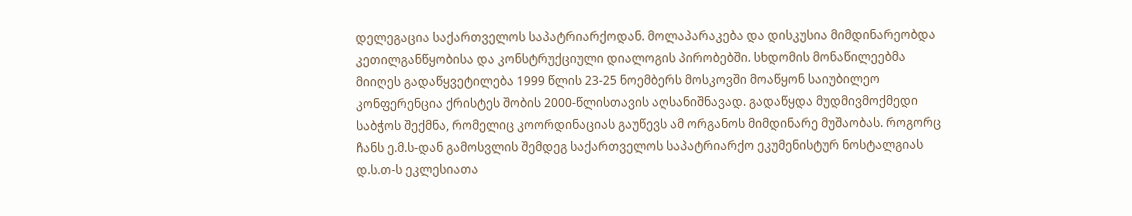დელეგაცია საქართველოს საპატრიარქოდან. მოლაპარაკება და დისკუსია მიმდინარეობდა კეთილგანწყობისა და კონსტრუქციული დიალოგის პირობებში. სხდომის მონაწილეებმა მიიღეს გადაწყვეტილება 1999 წლის 23-25 ნოემბერს მოსკოვში მოაწყონ საიუბილეო კონფერენცია ქრისტეს შობის 2000-წლისთავის აღსანიშნავად. გადაწყდა მუდმივმოქმედი საბჭოს შექმნა, რომელიც კოორდინაციას გაუწევს ამ ორგანოს მიმდინარე მუშაობას. როგორც ჩანს ე.მ.ს-დან გამოსვლის შემდეგ საქართველოს საპატრიარქო ეკუმენისტურ ნოსტალგიას დ.ს.თ-ს ეკლესიათა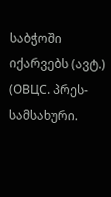საბჭოში იქარვებს (ავტ.) (ОВЦС. პრეს-სამსახური.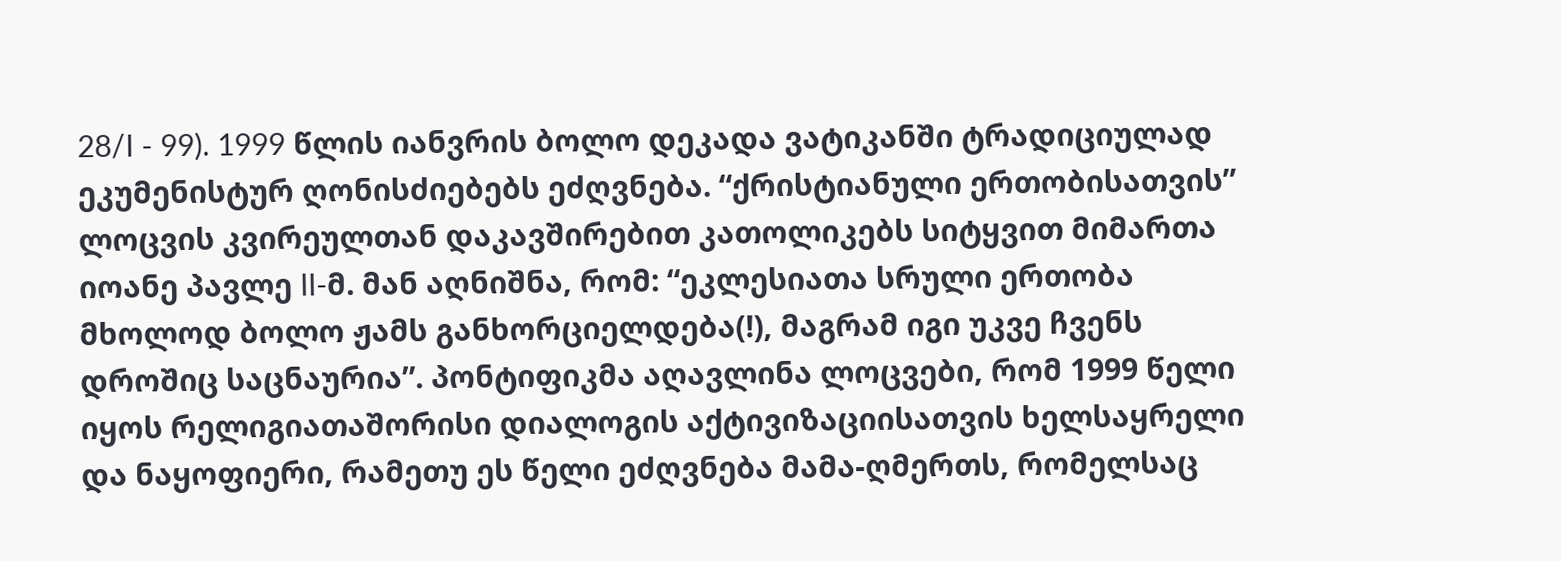28/I - 99). 1999 წლის იანვრის ბოლო დეკადა ვატიკანში ტრადიციულად ეკუმენისტურ ღონისძიებებს ეძღვნება. “ქრისტიანული ერთობისათვის” ლოცვის კვირეულთან დაკავშირებით კათოლიკებს სიტყვით მიმართა იოანე პავლე II-მ. მან აღნიშნა, რომ: “ეკლესიათა სრული ერთობა მხოლოდ ბოლო ჟამს განხორციელდება(!), მაგრამ იგი უკვე ჩვენს დროშიც საცნაურია”. პონტიფიკმა აღავლინა ლოცვები, რომ 1999 წელი იყოს რელიგიათაშორისი დიალოგის აქტივიზაციისათვის ხელსაყრელი და ნაყოფიერი, რამეთუ ეს წელი ეძღვნება მამა-ღმერთს, რომელსაც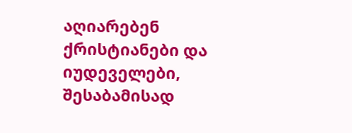აღიარებენ ქრისტიანები და იუდეველები, შესაბამისად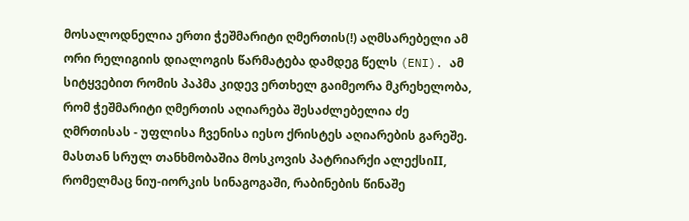მოსალოდნელია ერთი ჭეშმარიტი ღმერთის(!) აღმსარებელი ამ ორი რელიგიის დიალოგის წარმატება დამდეგ წელს (ENI). ამ სიტყვებით რომის პაპმა კიდევ ერთხელ გაიმეორა მკრეხელობა, რომ ჭეშმარიტი ღმერთის აღიარება შესაძლებელია ძე ღმრთისას - უფლისა ჩვენისა იესო ქრისტეს აღიარების გარეშე. მასთან სრულ თანხმობაშია მოსკოვის პატრიარქი ალექსიII, რომელმაც ნიუ-იორკის სინაგოგაში, რაბინების წინაშე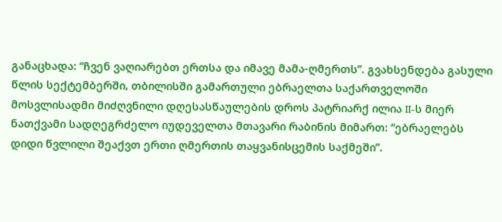განაცხადა: “ჩვენ ვაღიარებთ ერთსა და იმავე მამა-ღმერთს”. გვახსენდება გასული წლის სექტემბერში, თბილისში გამართული ებრაელთა საქართველოში მოსვლისადმი მიძღვნილი დღესასწაულების დროს პატრიარქ ილია II-ს მიერ ნათქვამი სადღეგრძელო იუდეველთა მთავარი რაბინის მიმართ: “ებრაელებს დიდი წვლილი შეაქვთ ერთი ღმერთის თაყვანისცემის საქმეში”.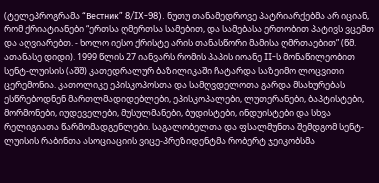(ტელეპროგრამა “Вестник” 8/IX-98). ნუთუ თანამედროვე პატრიარქებმა არ იციან, რომ ქრიატიანები “ერთსა ღმერთსა სამებით, და სამებასა ერთობით პატივს ვცემთ და აღვიარებთ. - ხოლო იესო ქრისტე არის თანასწორი მამისა ღმრთაებით” (წმ. ათანასე დიდი). 1999 წლის 27 იანვარს რომის პაპის იოანე II-ს მონაწილეობით სენტ-ლუისის (აშშ) კათედრალურ ბაზილიკაში ჩატარდა საზეიმო ლოცვითი ცერემონია. კათოლიკე ეპისკოპოსთა და სამღვდელოთა გარდა მსახურებას ესწრებოდნენ მართლმადიდებლები, ეპისკოპალები, ლუთერანები, ბაპტისტები, მორმონები, იუდეველები, მუსულმანები, ბუდისტები, ინდუისტები და სხვა რელიგიათა წარმომადგენლები. საგალობელთა და ფსალმუნთა შემდგომ სენტ-ლუისის რაბინთა ასოციაციის ვიცე-პრეზიდენტმა რობერტ ჯეიკობსმა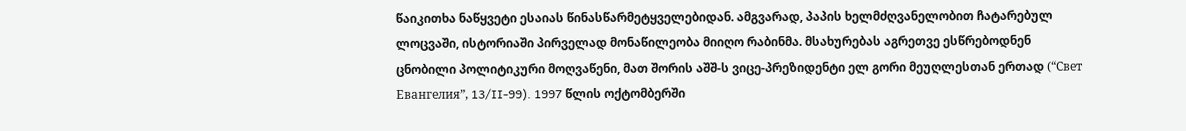წაიკითხა ნაწყვეტი ესაიას წინასწარმეტყველებიდან. ამგვარად, პაპის ხელმძღვანელობით ჩატარებულ ლოცვაში, ისტორიაში პირველად მონაწილეობა მიიღო რაბინმა. მსახურებას აგრეთვე ესწრებოდნენ ცნობილი პოლიტიკური მოღვაწენი, მათ შორის აშშ-ს ვიცე-პრეზიდენტი ელ გორი მეუღლესთან ერთად (“Свет Евангелия”, 13/II-99). 1997 წლის ოქტომბერში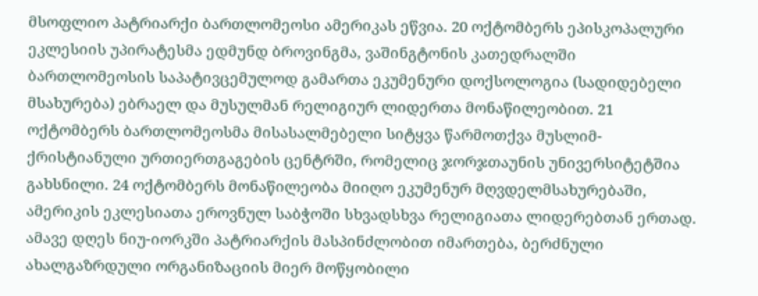მსოფლიო პატრიარქი ბართლომეოსი ამერიკას ეწვია. 20 ოქტომბერს ეპისკოპალური ეკლესიის უპირატესმა ედმუნდ ბროვინგმა, ვაშინგტონის კათედრალში ბართლომეოსის საპატივცემულოდ გამართა ეკუმენური დოქსოლოგია (სადიდებელი მსახურება) ებრაელ და მუსულმან რელიგიურ ლიდერთა მონაწილეობით. 21 ოქტომბერს ბართლომეოსმა მისასალმებელი სიტყვა წარმოთქვა მუსლიმ-ქრისტიანული ურთიერთგაგების ცენტრში, რომელიც ჯორჯთაუნის უნივერსიტეტშია გახსნილი. 24 ოქტომბერს მონაწილეობა მიიღო ეკუმენურ მღვდელმსახურებაში, ამერიკის ეკლესიათა ეროვნულ საბჭოში სხვადსხვა რელიგიათა ლიდერებთან ერთად. ამავე დღეს ნიუ-იორკში პატრიარქის მასპინძლობით იმართება, ბერძნული ახალგაზრდული ორგანიზაციის მიერ მოწყობილი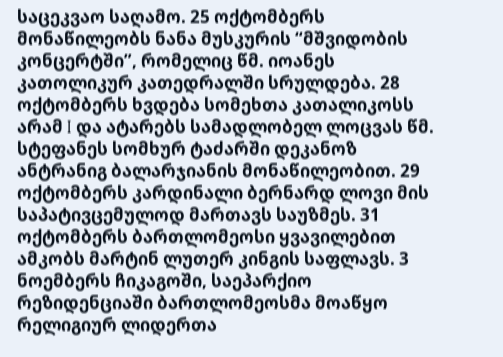საცეკვაო საღამო. 25 ოქტომბერს მონაწილეობს ნანა მუსკურის “მშვიდობის კონცერტში”, რომელიც წმ. იოანეს კათოლიკურ კათედრალში სრულდება. 28 ოქტომბერს ხვდება სომეხთა კათალიკოსს არამ I და ატარებს სამადლობელ ლოცვას წმ. სტეფანეს სომხურ ტაძარში დეკანოზ ანტრანიგ ბალარჯიანის მონაწილეობით. 29 ოქტომბერს კარდინალი ბერნარდ ლოვი მის საპატივცემულოდ მართავს საუზმეს. 31 ოქტომბერს ბართლომეოსი ყვავილებით ამკობს მარტინ ლუთერ კინგის საფლავს. 3 ნოემბერს ჩიკაგოში, საეპარქიო რეზიდენციაში ბართლომეოსმა მოაწყო რელიგიურ ლიდერთა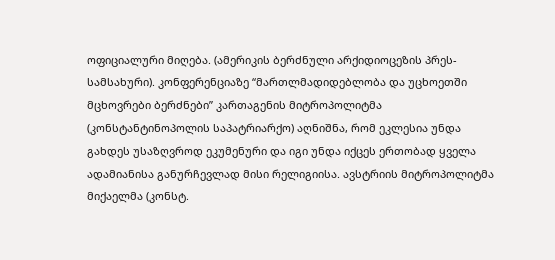ოფიციალური მიღება. (ამერიკის ბერძნული არქიდიოცეზის პრეს-სამსახური). კონფერენციაზე “მართლმადიდებლობა და უცხოეთში მცხოვრები ბერძნები” კართაგენის მიტროპოლიტმა (კონსტანტინოპოლის საპატრიარქო) აღნიშნა, რომ ეკლესია უნდა გახდეს უსაზღვროდ ეკუმენური და იგი უნდა იქცეს ერთობად ყველა ადამიანისა განურჩევლად მისი რელიგიისა. ავსტრიის მიტროპოლიტმა მიქაელმა (კონსტ.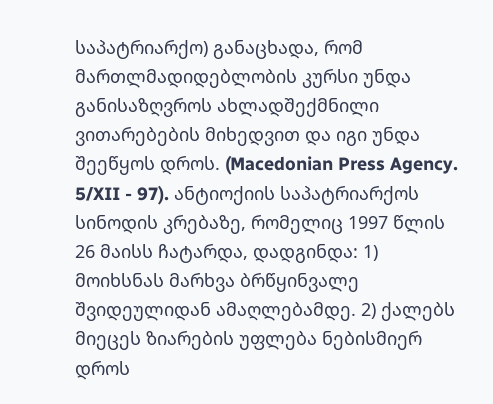საპატრიარქო) განაცხადა, რომ მართლმადიდებლობის კურსი უნდა განისაზღვროს ახლადშექმნილი ვითარებების მიხედვით და იგი უნდა შეეწყოს დროს. (Macedonian Press Agency. 5/XII - 97). ანტიოქიის საპატრიარქოს სინოდის კრებაზე, რომელიც 1997 წლის 26 მაისს ჩატარდა, დადგინდა: 1) მოიხსნას მარხვა ბრწყინვალე შვიდეულიდან ამაღლებამდე. 2) ქალებს მიეცეს ზიარების უფლება ნებისმიერ დროს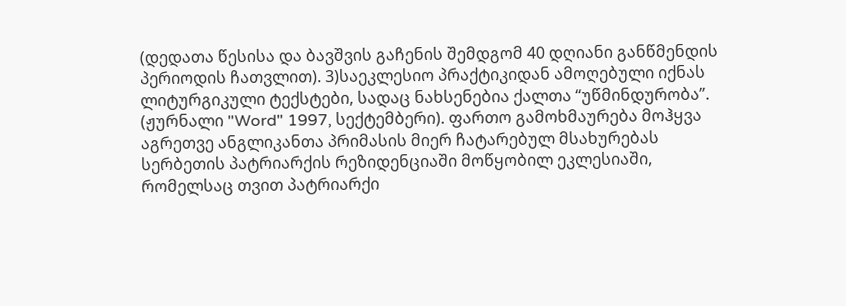(დედათა წესისა და ბავშვის გაჩენის შემდგომ 40 დღიანი განწმენდის პერიოდის ჩათვლით). 3)საეკლესიო პრაქტიკიდან ამოღებული იქნას ლიტურგიკული ტექსტები, სადაც ნახსენებია ქალთა “უწმინდურობა”. (ჟურნალი "Word" 1997, სექტემბერი). ფართო გამოხმაურება მოჰყვა აგრეთვე ანგლიკანთა პრიმასის მიერ ჩატარებულ მსახურებას სერბეთის პატრიარქის რეზიდენციაში მოწყობილ ეკლესიაში, რომელსაც თვით პატრიარქი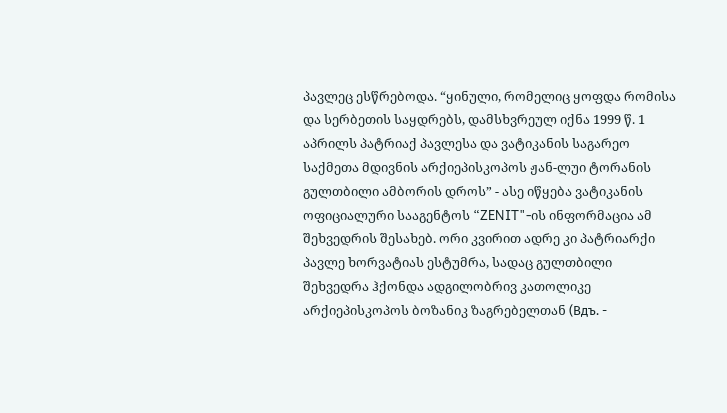პავლეც ესწრებოდა. “ყინული, რომელიც ყოფდა რომისა და სერბეთის საყდრებს, დამსხვრეულ იქნა 1999 წ. 1 აპრილს პატრიაქ პავლესა და ვატიკანის საგარეო საქმეთა მდივნის არქიეპისკოპოს ჟან-ლუი ტორანის გულთბილი ამბორის დროს” - ასე იწყება ვატიკანის ოფიციალური სააგენტოს “ZENIT"-ის ინფორმაცია ამ შეხვედრის შესახებ. ორი კვირით ადრე კი პატრიარქი პავლე ხორვატიას ესტუმრა, სადაც გულთბილი შეხვედრა ჰქონდა ადგილობრივ კათოლიკე არქიეპისკოპოს ბოზანიკ ზაგრებელთან (Вдъ. -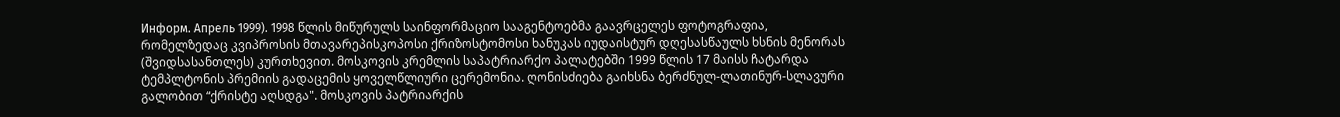Информ. Апрель 1999). 1998 წლის მიწურულს საინფორმაციო სააგენტოებმა გაავრცელეს ფოტოგრაფია, რომელზედაც კვიპროსის მთავარეპისკოპოსი ქრიზოსტომოსი ხანუკას იუდაისტურ დღესასწაულს ხსნის მენორას (შვიდსასანთლეს) კურთხევით. მოსკოვის კრემლის საპატრიარქო პალატებში 1999 წლის 17 მაისს ჩატარდა ტემპლტონის პრემიის გადაცემის ყოველწლიური ცერემონია. ღონისძიება გაიხსნა ბერძნულ-ლათინურ-სლავური გალობით “ქრისტე აღსდგა". მოსკოვის პატრიარქის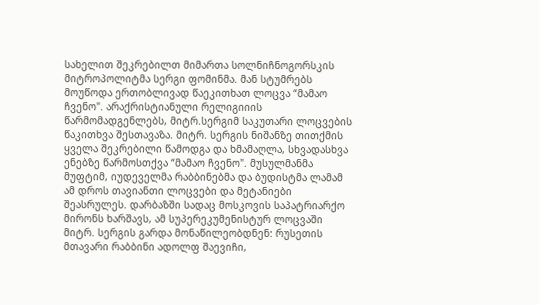სახელით შეკრებილთ მიმართა სოლნიჩნოგორსკის მიტროპოლიტმა სერგი ფომინმა. მან სტუმრებს მოუწოდა ერთობლივად წაეკითხათ ლოცვა “მამაო ჩვენო". არაქრისტიანული რელიგიიის წარმომადგენლებს, მიტრ.სერგიმ საკუთარი ლოცვების წაკითხვა შესთავაზა. მიტრ. სერგის ნიშანზე თითქმის ყველა შეკრებილი წამოდგა და ხმამაღლა, სხვადასხვა ენებზე წარმოსთქვა “მამაო ჩვენო". მუსულმანმა მუფტიმ, იუდეველმა რაბბინებმა და ბუდისტმა ლამამ ამ დროს თავიანთი ლოცვები და მეტანიები შეასრულეს. დარბაზში სადაც მოსკოვის საპატრიარქო მირონს ხარშავს, ამ სუპერეკუმენისტურ ლოცვაში მიტრ. სერგის გარდა მონაწილეობდნენ: რუსეთის მთავარი რაბბინი ადოლფ შაევიჩი,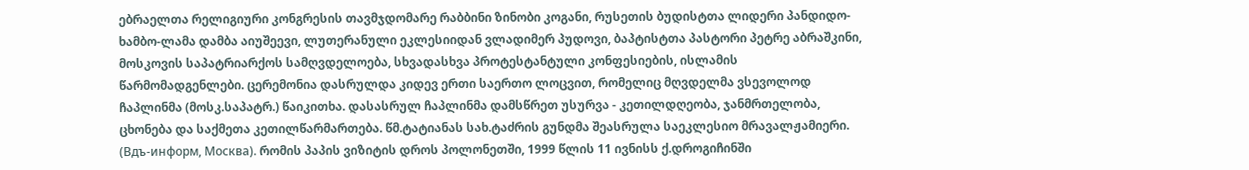ებრაელთა რელიგიური კონგრესის თავმჯდომარე რაბბინი ზინობი კოგანი, რუსეთის ბუდისტთა ლიდერი პანდიდო-ხამბო-ლამა დამბა აიუშეევი, ლუთერანული ეკლესიიდან ვლადიმერ პუდოვი, ბაპტისტთა პასტორი პეტრე აბრაშკინი, მოსკოვის საპატრიარქოს სამღვდელოება, სხვადასხვა პროტესტანტული კონფესიების, ისლამის წარმომადგენლები. ცერემონია დასრულდა კიდევ ერთი საერთო ლოცვით, რომელიც მღვდელმა ვსევოლოდ ჩაპლინმა (მოსკ.საპატრ.) წაიკითხა. დასასრულ ჩაპლინმა დამსწრეთ უსურვა - კეთილდღეობა, ჯანმრთელობა, ცხონება და საქმეთა კეთილწარმართება. წმ.ტატიანას სახ.ტაძრის გუნდმა შეასრულა საეკლესიო მრავალჟამიერი. (Вдъ-информ, Москва). რომის პაპის ვიზიტის დროს პოლონეთში, 1999 წლის 11 ივნისს ქ.დროგიჩინში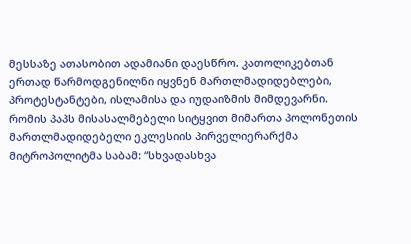მესსაზე ათასობით ადამიანი დაესწრო. კათოლიკებთან ერთად წარმოდგენილნი იყვნენ მართლმადიდებლები, პროტესტანტები, ისლამისა და იუდაიზმის მიმდევარნი. რომის პაპს მისასალმებელი სიტყვით მიმართა პოლონეთის მართლმადიდებელი ეკლესიის პირველიერარქმა მიტროპოლიტმა საბამ: “სხვადასხვა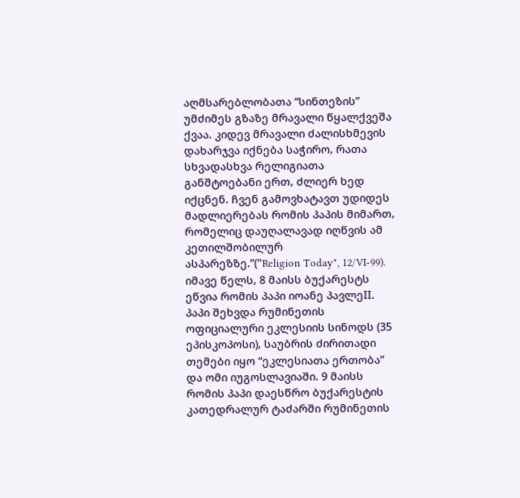აღმსარებლობათა “სინთეზის” უმძიმეს გზაზე მრავალი წყალქვეშა ქვაა. კიდევ მრავალი ძალისხმევის დახარჯვა იქნება საჭირო, რათა სხვადასხვა რელიგიათა განშტოებანი ერთ, ძლიერ ხედ იქცნენ. ჩვენ გამოვხატავთ უდიდეს მადლიერებას რომის პაპის მიმართ, რომელიც დაუღალავად იღწვის ამ კეთილშობილურ ასპარეზზე.”("Religion Today", 12/VI-99). იმავე წელს, 8 მაისს ბუქარესტს ეწვია რომის პაპი იოანე პავლეII. პაპი შეხვდა რუმინეთის ოფიციალური ეკლესიის სინოდს (35 ეპისკოპოსი), საუბრის ძირითადი თემები იყო “ეკლესიათა ერთობა” და ომი იუგოსლავიაში. 9 მაისს რომის პაპი დაესწრო ბუქარესტის კათედრალურ ტაძარში რუმინეთის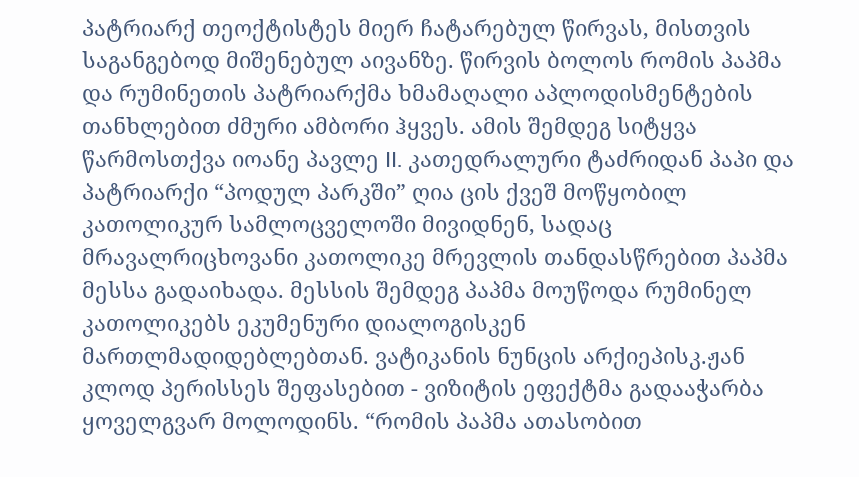პატრიარქ თეოქტისტეს მიერ ჩატარებულ წირვას, მისთვის საგანგებოდ მიშენებულ აივანზე. წირვის ბოლოს რომის პაპმა და რუმინეთის პატრიარქმა ხმამაღალი აპლოდისმენტების თანხლებით ძმური ამბორი ჰყვეს. ამის შემდეგ სიტყვა წარმოსთქვა იოანე პავლე II. კათედრალური ტაძრიდან პაპი და პატრიარქი “პოდულ პარკში” ღია ცის ქვეშ მოწყობილ კათოლიკურ სამლოცველოში მივიდნენ, სადაც მრავალრიცხოვანი კათოლიკე მრევლის თანდასწრებით პაპმა მესსა გადაიხადა. მესსის შემდეგ პაპმა მოუწოდა რუმინელ კათოლიკებს ეკუმენური დიალოგისკენ მართლმადიდებლებთან. ვატიკანის ნუნცის არქიეპისკ.ჟან კლოდ პერისსეს შეფასებით - ვიზიტის ეფექტმა გადააჭარბა ყოველგვარ მოლოდინს. “რომის პაპმა ათასობით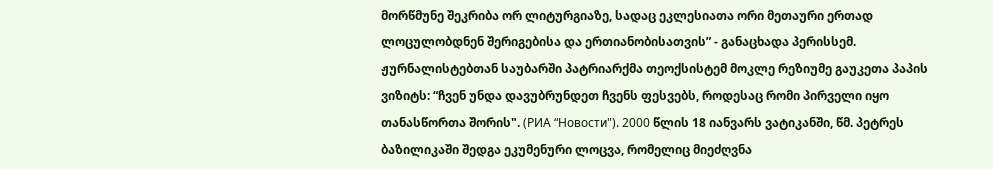მორწმუნე შეკრიბა ორ ლიტურგიაზე, სადაც ეკლესიათა ორი მეთაური ერთად ლოცულობდნენ შერიგებისა და ერთიანობისათვის” - განაცხადა პერისსემ. ჟურნალისტებთან საუბარში პატრიარქმა თეოქსისტემ მოკლე რეზიუმე გაუკეთა პაპის ვიზიტს: “ჩვენ უნდა დავუბრუნდეთ ჩვენს ფესვებს, როდესაც რომი პირველი იყო თანასწორთა შორის". (РИА “Новости"). 2000 წლის 18 იანვარს ვატიკანში, წმ. პეტრეს ბაზილიკაში შედგა ეკუმენური ლოცვა, რომელიც მიეძღვნა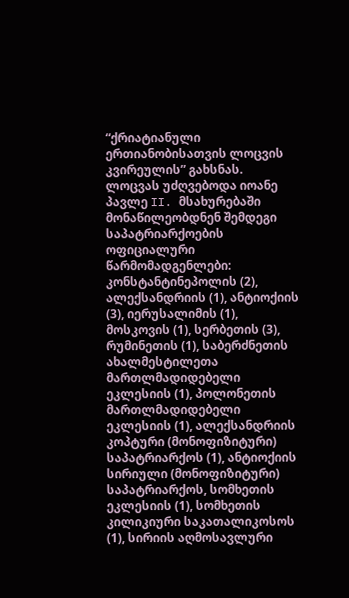“ქრიატიანული ერთიანობისათვის ლოცვის კვირეულის” გახსნას. ლოცვას უძღვებოდა იოანე პავლე II. მსახურებაში მონაწილეობდნენ შემდეგი საპატრიარქოების ოფიციალური წარმომადგენლები: კონსტანტინეპოლის (2), ალექსანდრიის (1), ანტიოქიის (3), იერუსალიმის (1), მოსკოვის (1), სერბეთის (3), რუმინეთის (1), საბერძნეთის ახალმესტილეთა მართლმადიდებელი ეკლესიის (1), პოლონეთის მართლმადიდებელი ეკლესიის (1), ალექსანდრიის კოპტური (მონოფიზიტური) საპატრიარქოს (1), ანტიოქიის სირიული (მონოფიზიტური) საპატრიარქოს, სომხეთის ეკლესიის (1), სომხეთის კილიკიური საკათალიკოსოს (1), სირიის აღმოსავლური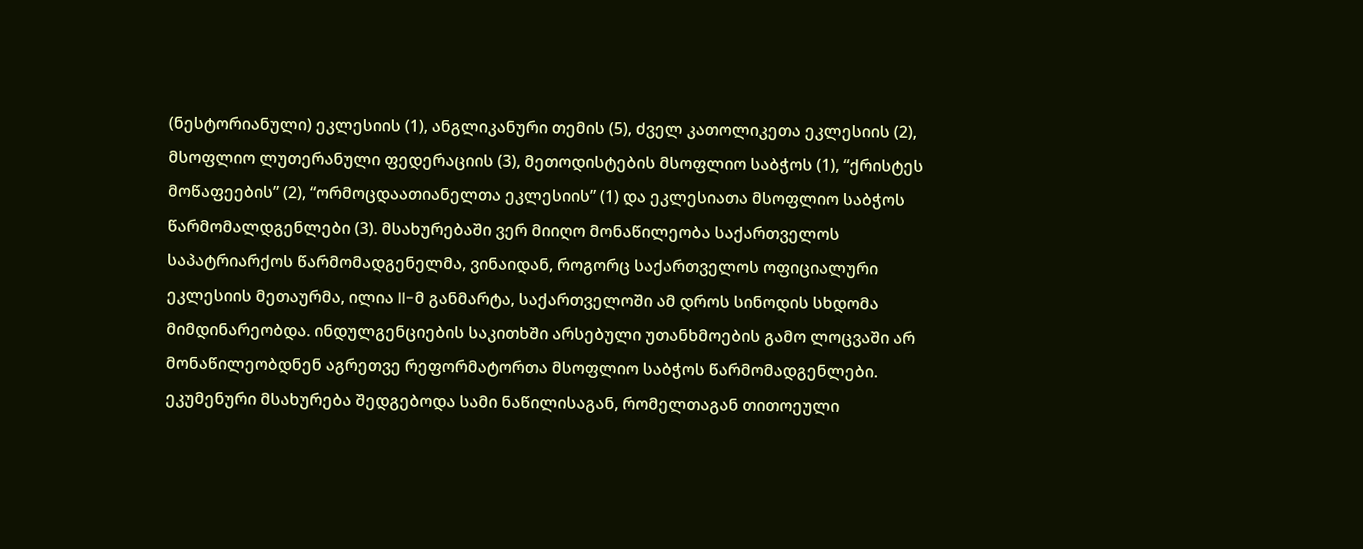(ნესტორიანული) ეკლესიის (1), ანგლიკანური თემის (5), ძველ კათოლიკეთა ეკლესიის (2), მსოფლიო ლუთერანული ფედერაციის (3), მეთოდისტების მსოფლიო საბჭოს (1), “ქრისტეს მოწაფეების” (2), “ორმოცდაათიანელთა ეკლესიის” (1) და ეკლესიათა მსოფლიო საბჭოს წარმომალდგენლები (3). მსახურებაში ვერ მიიღო მონაწილეობა საქართველოს საპატრიარქოს წარმომადგენელმა, ვინაიდან, როგორც საქართველოს ოფიციალური ეკლესიის მეთაურმა, ილია II-მ განმარტა, საქართველოში ამ დროს სინოდის სხდომა მიმდინარეობდა. ინდულგენციების საკითხში არსებული უთანხმოების გამო ლოცვაში არ მონაწილეობდნენ აგრეთვე რეფორმატორთა მსოფლიო საბჭოს წარმომადგენლები. ეკუმენური მსახურება შედგებოდა სამი ნაწილისაგან, რომელთაგან თითოეული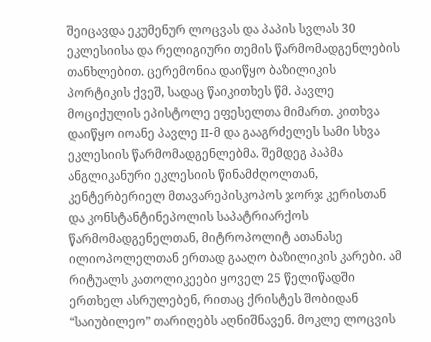შეიცავდა ეკუმენურ ლოცვას და პაპის სვლას 30 ეკლესიისა და რელიგიური თემის წარმომადგენლების თანხლებით. ცერემონია დაიწყო ბაზილიკის პორტიკის ქვეშ, სადაც წაიკითხეს წმ. პავლე მოციქულის ეპისტოლე ეფესელთა მიმართ. კითხვა დაიწყო იოანე პავლე II-მ და გააგრძელეს სამი სხვა ეკლესიის წარმომადგენლებმა. შემდეგ პაპმა ანგლიკანური ეკლესიის წინამძღოლთან, კენტერბერიელ მთავარეპისკოპოს ჯორჯ კერისთან და კონსტანტინეპოლის საპატრიარქოს წარმომადგენელთან, მიტროპოლიტ ათანასე ილიოპოლელთან ერთად გააღო ბაზილიკის კარები. ამ რიტუალს კათოლიკეები ყოველ 25 წელიწადში ერთხელ ასრულებენ, რითაც ქრისტეს შობიდან “საიუბილეო” თარიღებს აღნიშნავენ. მოკლე ლოცვის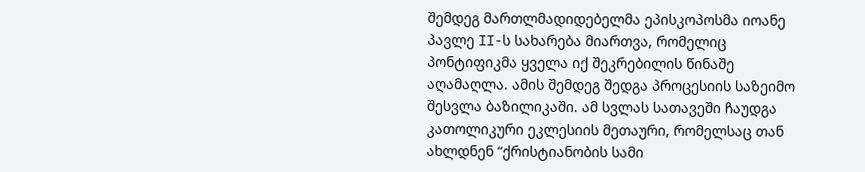შემდეგ მართლმადიდებელმა ეპისკოპოსმა იოანე პავლე II-ს სახარება მიართვა, რომელიც პონტიფიკმა ყველა იქ შეკრებილის წინაშე აღამაღლა. ამის შემდეგ შედგა პროცესიის საზეიმო შესვლა ბაზილიკაში. ამ სვლას სათავეში ჩაუდგა კათოლიკური ეკლესიის მეთაური, რომელსაც თან ახლდნენ “ქრისტიანობის სამი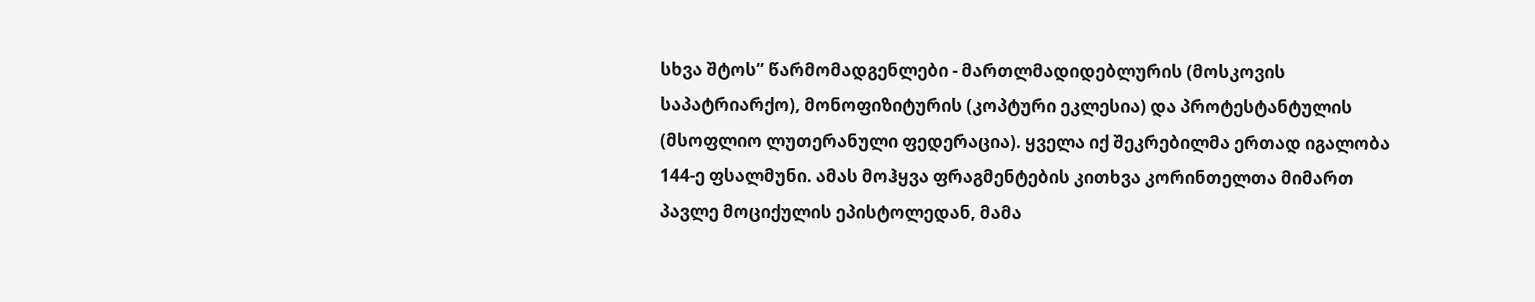სხვა შტოს” წარმომადგენლები - მართლმადიდებლურის (მოსკოვის საპატრიარქო), მონოფიზიტურის (კოპტური ეკლესია) და პროტესტანტულის (მსოფლიო ლუთერანული ფედერაცია). ყველა იქ შეკრებილმა ერთად იგალობა 144-ე ფსალმუნი. ამას მოჰყვა ფრაგმენტების კითხვა კორინთელთა მიმართ პავლე მოციქულის ეპისტოლედან, მამა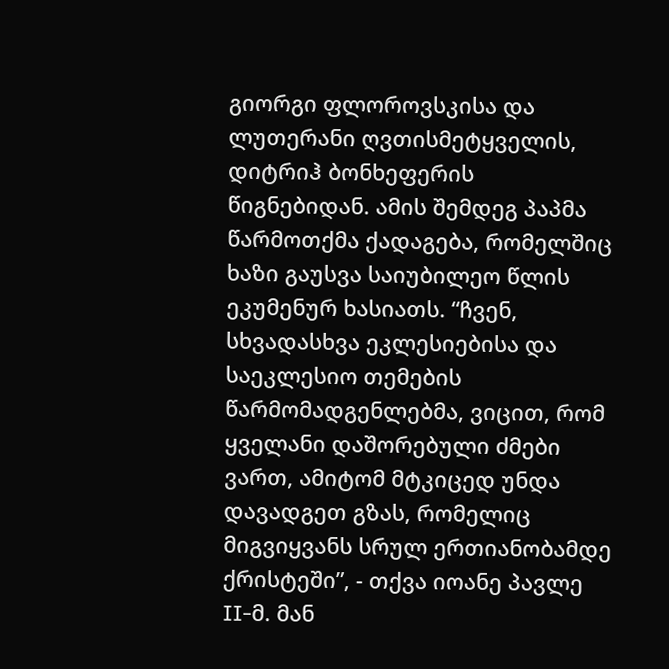გიორგი ფლოროვსკისა და ლუთერანი ღვთისმეტყველის, დიტრიჰ ბონხეფერის წიგნებიდან. ამის შემდეგ პაპმა წარმოთქმა ქადაგება, რომელშიც ხაზი გაუსვა საიუბილეო წლის ეკუმენურ ხასიათს. “ჩვენ, სხვადასხვა ეკლესიებისა და საეკლესიო თემების წარმომადგენლებმა, ვიცით, რომ ყველანი დაშორებული ძმები ვართ, ამიტომ მტკიცედ უნდა დავადგეთ გზას, რომელიც მიგვიყვანს სრულ ერთიანობამდე ქრისტეში”, - თქვა იოანე პავლე II-მ. მან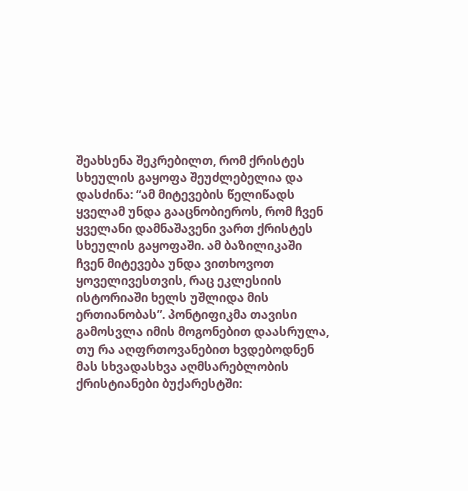შეახსენა შეკრებილთ, რომ ქრისტეს სხეულის გაყოფა შეუძლებელია და დასძინა: “ამ მიტევების წელიწადს ყველამ უნდა გააცნობიეროს, რომ ჩვენ ყველანი დამნაშავენი ვართ ქრისტეს სხეულის გაყოფაში. ამ ბაზილიკაში ჩვენ მიტევება უნდა ვითხოვოთ ყოველივესთვის, რაც ეკლესიის ისტორიაში ხელს უშლიდა მის ერთიანობას”. პონტიფიკმა თავისი გამოსვლა იმის მოგონებით დაასრულა, თუ რა აღფრთოვანებით ხვდებოდნენ მას სხვადასხვა აღმსარებლობის ქრისტიანები ბუქარესტში: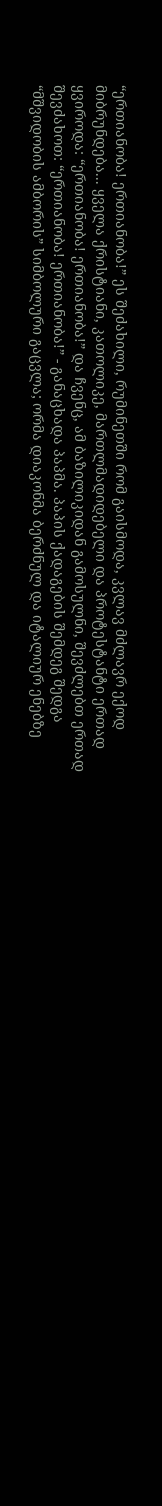“ერთიანობა! ერთიანობა!” ეს შეძახილი, რუმინეთში რომ გაისმოდა, კვლავ მძლავრ ექოდ მიბრუნდება... ყველა ქრისტიანი, კათოლიკე, მართლმადიდებელი და პროტესტანტი ერთად ყვიროდა: “ერთიანობა! ერთიანობა!” და ჩვენც, ამ ბაზილიკიდან გამოსულნი, შევძლებთ ერთად შევძახოთ: “ერთიანობა! ერთიანობა!” - განაცხადა პაპმა. პაპის ქადაგების შემდეგ შედგა “მშვიდობის ამბორის” სიმბოლური გაცვლა; ორმა დიაკონმა ბერძნულ და იტალიურ ენებზე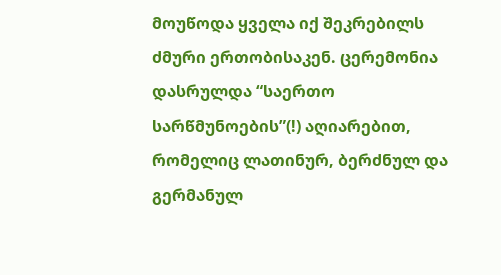მოუწოდა ყველა იქ შეკრებილს ძმური ერთობისაკენ. ცერემონია დასრულდა “საერთო სარწმუნოების”(!) აღიარებით, რომელიც ლათინურ, ბერძნულ და გერმანულ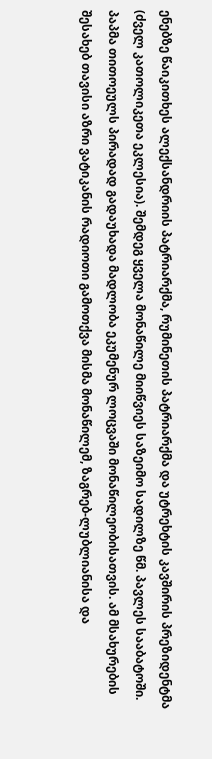ენებზე წაიკითხეს ალექსანდრიის პატრიარქმა, რუმინეთის პატრიარქმა და უტრეხტის კავშირის პრეზიდენტმა (ძველ კათოლიკეთა ეკლესია). შემდეგ ყველა მონაწილე მიიწვიეს საზეიმო სადილზე წმ. პავლეს სააბატოში. პაპმა თითოეულს პირადად გადაუხადა მადლობა ეკუმენურ ლოცვაში მონაწილეობისათვის. ამ მსახურების შესახებ თავისი აზრი ვატიკანის რადიოთი გამოთქვა მისმა მონაწილემ, ზაგრებ-ლუბლიანისა და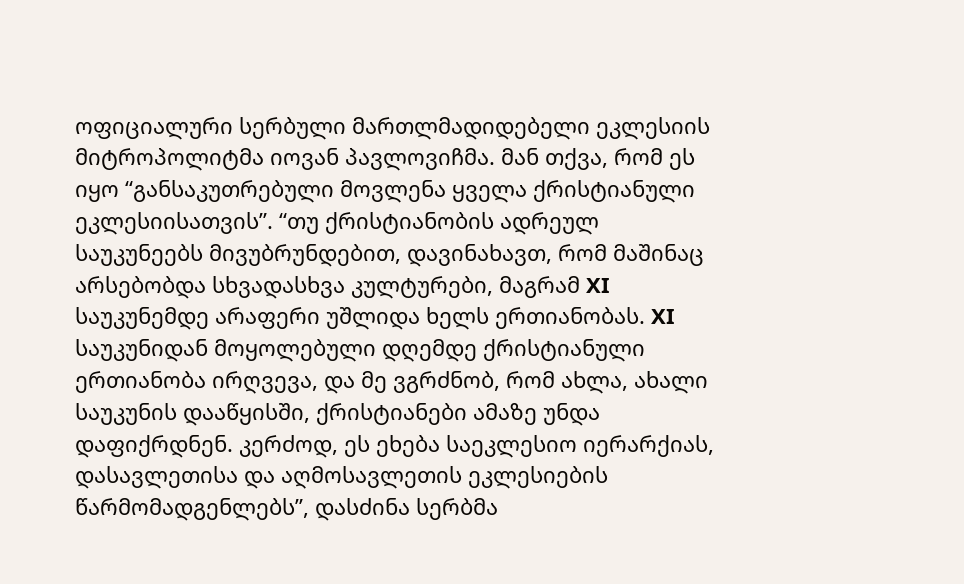ოფიციალური სერბული მართლმადიდებელი ეკლესიის მიტროპოლიტმა იოვან პავლოვიჩმა. მან თქვა, რომ ეს იყო “განსაკუთრებული მოვლენა ყველა ქრისტიანული ეკლესიისათვის”. “თუ ქრისტიანობის ადრეულ საუკუნეებს მივუბრუნდებით, დავინახავთ, რომ მაშინაც არსებობდა სხვადასხვა კულტურები, მაგრამ XI საუკუნემდე არაფერი უშლიდა ხელს ერთიანობას. XI საუკუნიდან მოყოლებული დღემდე ქრისტიანული ერთიანობა ირღვევა, და მე ვგრძნობ, რომ ახლა, ახალი საუკუნის დააწყისში, ქრისტიანები ამაზე უნდა დაფიქრდნენ. კერძოდ, ეს ეხება საეკლესიო იერარქიას, დასავლეთისა და აღმოსავლეთის ეკლესიების წარმომადგენლებს”, დასძინა სერბმა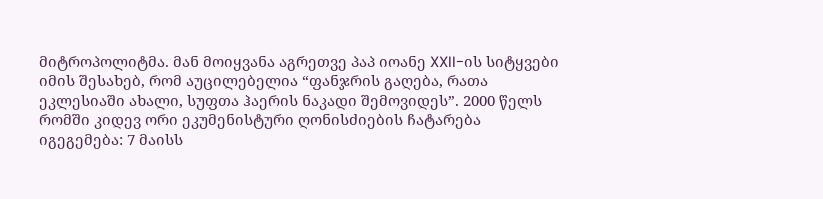მიტროპოლიტმა. მან მოიყვანა აგრეთვე პაპ იოანე XXII-ის სიტყვები იმის შესახებ, რომ აუცილებელია “ფანჯრის გაღება, რათა ეკლესიაში ახალი, სუფთა ჰაერის ნაკადი შემოვიდეს”. 2000 წელს რომში კიდევ ორი ეკუმენისტური ღონისძიების ჩატარება იგეგემება: 7 მაისს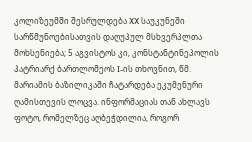კოლიზეუმში შესრულდება XX საუკუნეში სარწმუნოებისათვის დაღუპულ მსხვერპლთა მოხსენიება; 5 აგვისტოს კი, კონსტანტინეპოლის პატრიარქ ბართლომეოს I-ის თხოვნით, წმ. მარიამის ბაზილიკაში ჩატარდება ეკუმენური ღამისთევის ლოცვა. ინფორმაციას თან ახლავს ფოტო, რომელზეც აღბეჭდილია, როგორ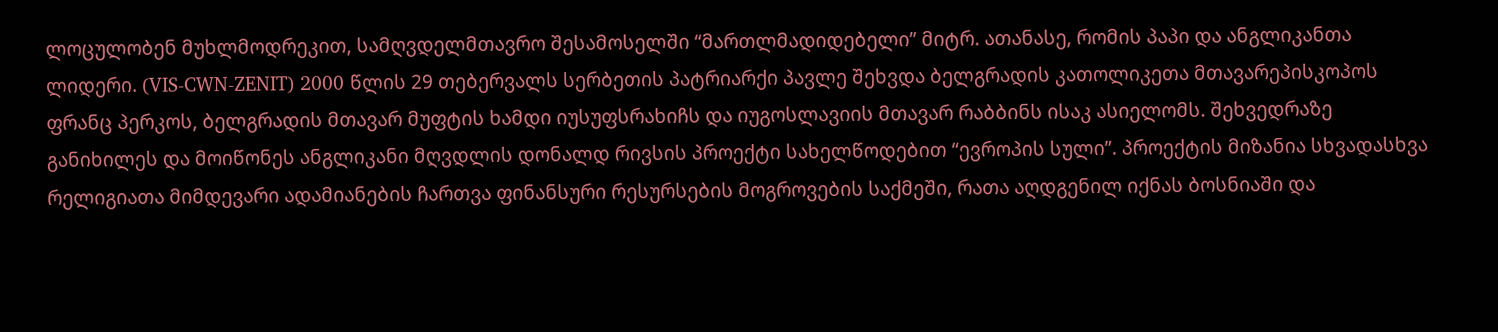ლოცულობენ მუხლმოდრეკით, სამღვდელმთავრო შესამოსელში “მართლმადიდებელი” მიტრ. ათანასე, რომის პაპი და ანგლიკანთა ლიდერი. (VIS-CWN-ZENIT) 2000 წლის 29 თებერვალს სერბეთის პატრიარქი პავლე შეხვდა ბელგრადის კათოლიკეთა მთავარეპისკოპოს ფრანც პერკოს, ბელგრადის მთავარ მუფტის ხამდი იუსუფსრახიჩს და იუგოსლავიის მთავარ რაბბინს ისაკ ასიელომს. შეხვედრაზე განიხილეს და მოიწონეს ანგლიკანი მღვდლის დონალდ რივსის პროექტი სახელწოდებით “ევროპის სული”. პროექტის მიზანია სხვადასხვა რელიგიათა მიმდევარი ადამიანების ჩართვა ფინანსური რესურსების მოგროვების საქმეში, რათა აღდგენილ იქნას ბოსნიაში და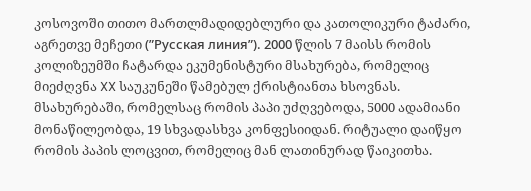კოსოვოში თითო მართლმადიდებლური და კათოლიკური ტაძარი, აგრეთვე მეჩეთი (”Русская линия”). 2000 წლის 7 მაისს რომის კოლიზეუმში ჩატარდა ეკუმენისტური მსახურება, რომელიც მიეძღვნა XX საუკუნეში წამებულ ქრისტიანთა ხსოვნას. მსახურებაში, რომელსაც რომის პაპი უძღვებოდა, 5000 ადამიანი მონაწილეობდა, 19 სხვადასხვა კონფესიიდან. რიტუალი დაიწყო რომის პაპის ლოცვით, რომელიც მან ლათინურად წაიკითხა.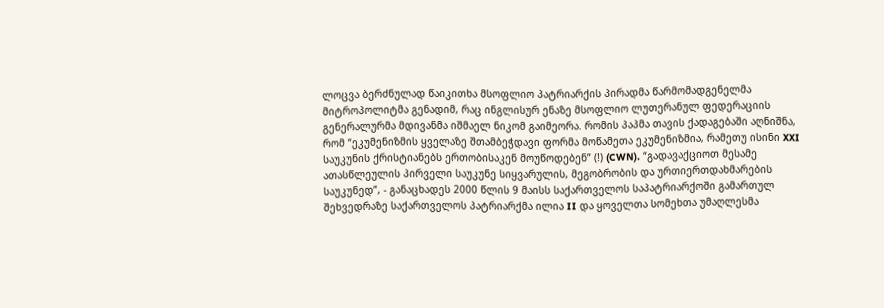ლოცვა ბერძნულად წაიკითხა მსოფლიო პატრიარქის პირადმა წარმომადგენელმა მიტროპოლიტმა გენადიმ, რაც ინგლისურ ენაზე მსოფლიო ლუთერანულ ფედერაციის გენერალურმა მდივანმა იშმაელ ნიკომ გაიმეორა. რომის პაპმა თავის ქადაგებაში აღნიშნა, რომ “ეკუმენიზმის ყველაზე შთამბეჭდავი ფორმა მოწამეთა ეკუმენიზმია, რამეთუ ისინი XXI საუკუნის ქრისტიანებს ერთობისაკენ მოუწოდებენ” (!) (CWN). “გადავაქციოთ მესამე ათასწლეულის პირველი საუკუნე სიყვარულის, მეგობრობის და ურთიერთდახმარების საუკუნედ”, - განაცხადეს 2000 წლის 9 მაისს საქართველოს საპატრიარქოში გამართულ შეხვედრაზე საქართველოს პატრიარქმა ილია II და ყოველთა სომეხთა უმაღლესმა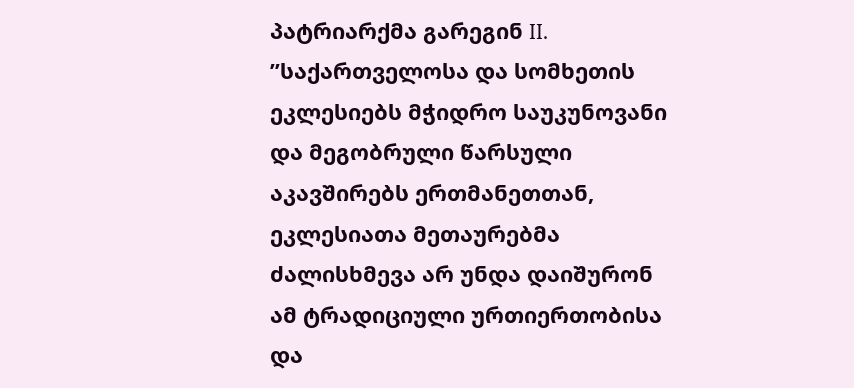პატრიარქმა გარეგინ II. ”საქართველოსა და სომხეთის ეკლესიებს მჭიდრო საუკუნოვანი და მეგობრული წარსული აკავშირებს ერთმანეთთან, ეკლესიათა მეთაურებმა ძალისხმევა არ უნდა დაიშურონ ამ ტრადიციული ურთიერთობისა და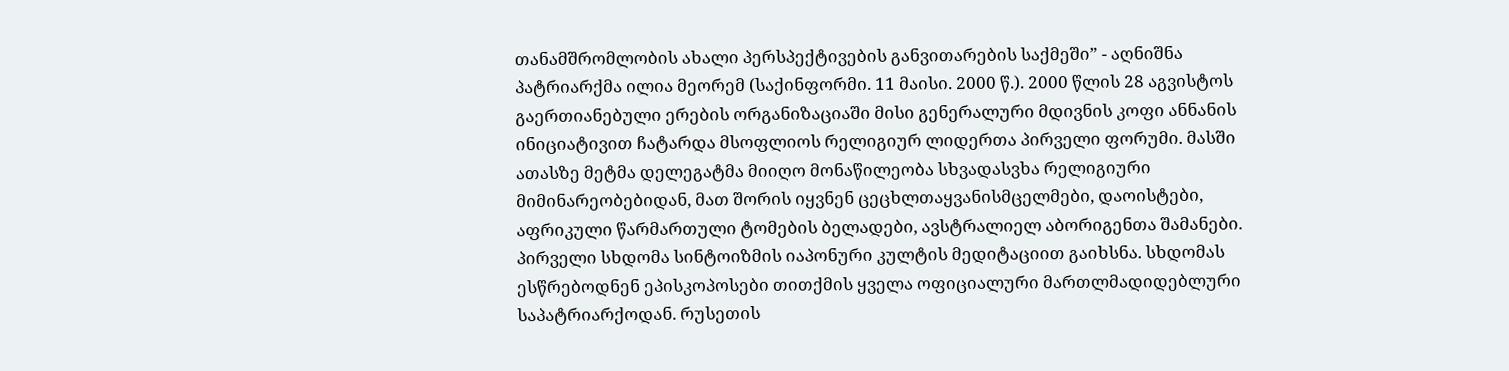თანამშრომლობის ახალი პერსპექტივების განვითარების საქმეში” - აღნიშნა პატრიარქმა ილია მეორემ (საქინფორმი. 11 მაისი. 2000 წ.). 2000 წლის 28 აგვისტოს გაერთიანებული ერების ორგანიზაციაში მისი გენერალური მდივნის კოფი ანნანის ინიციატივით ჩატარდა მსოფლიოს რელიგიურ ლიდერთა პირველი ფორუმი. მასში ათასზე მეტმა დელეგატმა მიიღო მონაწილეობა სხვადასვხა რელიგიური მიმინარეობებიდან, მათ შორის იყვნენ ცეცხლთაყვანისმცელმები, დაოისტები, აფრიკული წარმართული ტომების ბელადები, ავსტრალიელ აბორიგენთა შამანები. პირველი სხდომა სინტოიზმის იაპონური კულტის მედიტაციით გაიხსნა. სხდომას ესწრებოდნენ ეპისკოპოსები თითქმის ყველა ოფიციალური მართლმადიდებლური საპატრიარქოდან. რუსეთის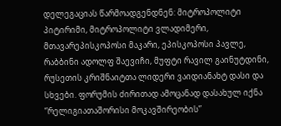დელეგაციას წარმოადგენდნენ: მიტროპოლიტი პიტირიმი, მიტროპოლიტი ვლადიმერი, მთავარეპისკოპოსი მაკარი, ეპისკოპოსი პავლე, რაბბინი ადოლფ შაევიჩი, მუფტი რავილ გაინუტდინი, რუსეთის კრიშნაიტთა ლიდერი ვაიდიანახტ დასი და სხვები. ფორუმის ძირითად ამოცანად დასახულ იქნა “რელიგიათაშორისი მოკავშირეობის”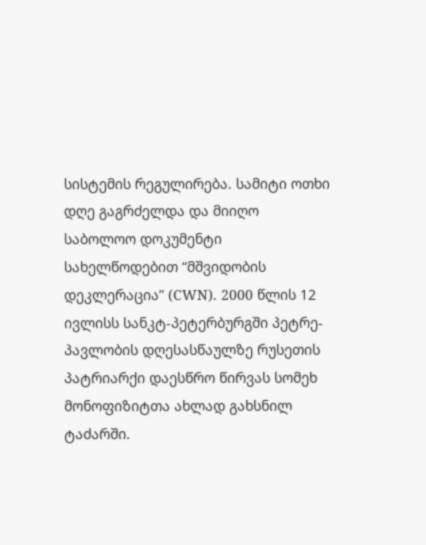სისტემის რეგულირება. სამიტი ოთხი დღე გაგრძელდა და მიიღო საბოლოო დოკუმენტი სახელწოდებით “მშვიდობის დეკლერაცია” (CWN). 2000 წლის 12 ივლისს სანკტ-პეტერბურგში პეტრე-პავლობის დღესასწაულზე რუსეთის პატრიარქი დაესწრო წირვას სომეხ მონოფიზიტთა ახლად გახსნილ ტაძარში.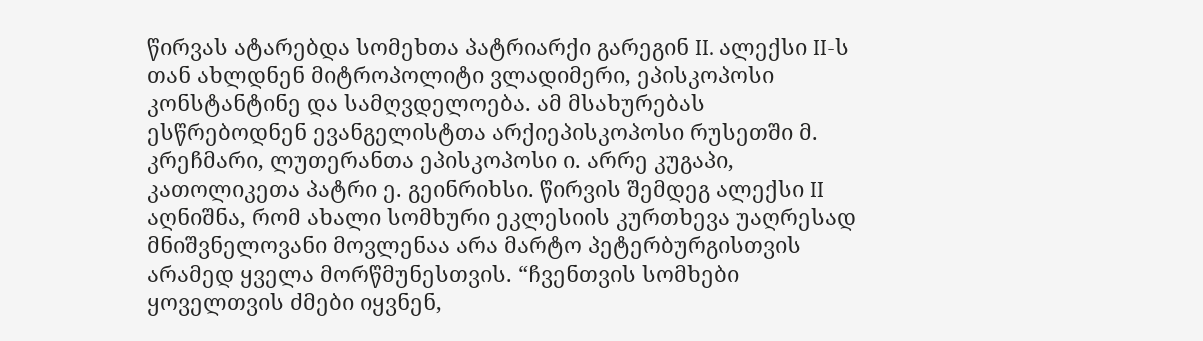წირვას ატარებდა სომეხთა პატრიარქი გარეგინ II. ალექსი II-ს თან ახლდნენ მიტროპოლიტი ვლადიმერი, ეპისკოპოსი კონსტანტინე და სამღვდელოება. ამ მსახურებას ესწრებოდნენ ევანგელისტთა არქიეპისკოპოსი რუსეთში მ. კრეჩმარი, ლუთერანთა ეპისკოპოსი ი. არრე კუგაპი, კათოლიკეთა პატრი ე. გეინრიხსი. წირვის შემდეგ ალექსი II აღნიშნა, რომ ახალი სომხური ეკლესიის კურთხევა უაღრესად მნიშვნელოვანი მოვლენაა არა მარტო პეტერბურგისთვის არამედ ყველა მორწმუნესთვის. “ჩვენთვის სომხები ყოველთვის ძმები იყვნენ,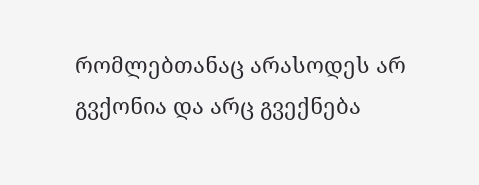რომლებთანაც არასოდეს არ გვქონია და არც გვექნება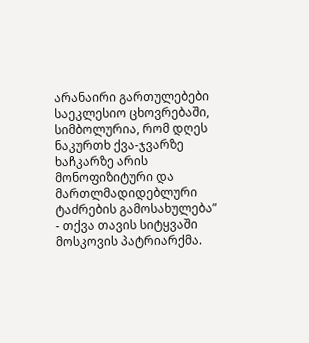არანაირი გართულებები საეკლესიო ცხოვრებაში, სიმბოლურია, რომ დღეს ნაკურთხ ქვა-ჯვარზე ხაჩკარზე არის მონოფიზიტური და მართლმადიდებლური ტაძრების გამოსახულება” - თქვა თავის სიტყვაში მოსკოვის პატრიარქმა.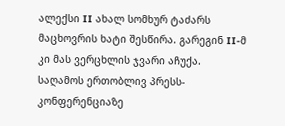ალექსი II ახალ სომხურ ტაძარს მაცხოვრის ხატი შესწირა. გარეგინ II-მ კი მას ვერცხლის ჯვარი აჩუქა. საღამოს ერთობლივ პრესს-კონფერენციაზე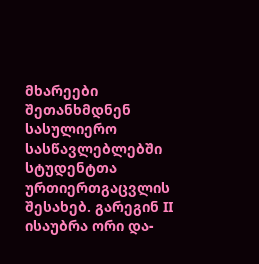მხარეები შეთანხმდნენ სასულიერო სასწავლებლებში სტუდენტთა ურთიერთგაცვლის შესახებ. გარეგინ II ისაუბრა ორი და-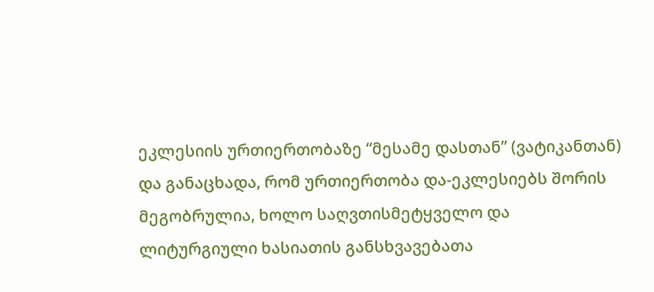ეკლესიის ურთიერთობაზე “მესამე დასთან” (ვატიკანთან) და განაცხადა, რომ ურთიერთობა და-ეკლესიებს შორის მეგობრულია, ხოლო საღვთისმეტყველო და ლიტურგიული ხასიათის განსხვავებათა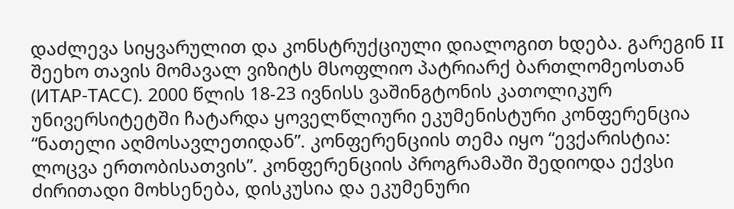დაძლევა სიყვარულით და კონსტრუქციული დიალოგით ხდება. გარეგინ II შეეხო თავის მომავალ ვიზიტს მსოფლიო პატრიარქ ბართლომეოსთან (ИТАР-ТАСС). 2000 წლის 18-23 ივნისს ვაშინგტონის კათოლიკურ უნივერსიტეტში ჩატარდა ყოველწლიური ეკუმენისტური კონფერენცია “ნათელი აღმოსავლეთიდან”. კონფერენციის თემა იყო “ევქარისტია: ლოცვა ერთობისათვის”. კონფერენციის პროგრამაში შედიოდა ექვსი ძირითადი მოხსენება, დისკუსია და ეკუმენური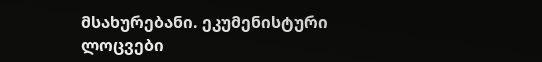მსახურებანი. ეკუმენისტური ლოცვები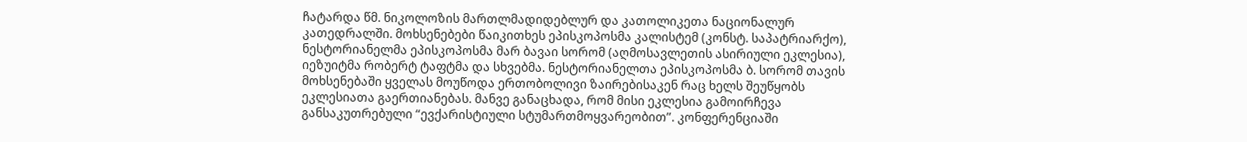ჩატარდა წმ. ნიკოლოზის მართლმადიდებლურ და კათოლიკეთა ნაციონალურ კათედრალში. მოხსენებები წაიკითხეს ეპისკოპოსმა კალისტემ (კონსტ. საპატრიარქო), ნესტორიანელმა ეპისკოპოსმა მარ ბავაი სორომ (აღმოსავლეთის ასირიული ეკლესია), იეზუიტმა რობერტ ტაფტმა და სხვებმა. ნესტორიანელთა ეპისკოპოსმა ბ. სორომ თავის მოხსენებაში ყველას მოუწოდა ერთობოლივი ზაირებისაკენ რაც ხელს შეუწყობს ეკლესიათა გაერთიანებას. მანვე განაცხადა, რომ მისი ეკლესია გამოირჩევა განსაკუთრებული “ევქარისტიული სტუმართმოყვარეობით”. კონფერენციაში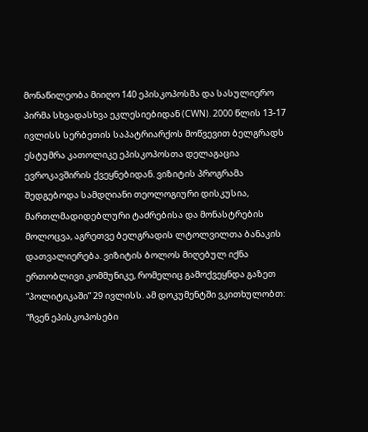მონაწილეობა მიიღო 140 ეპისკოპოსმა და სასულიერო პირმა სხვადასხვა ეკლესიებიდან (CWN). 2000 წლის 13-17 ივლისს სერბეთის საპატრიარქოს მოწვევით ბელგრადს ესტუმრა კათოლიკე ეპისკოპოსთა დელაგაცია ევროკავშირის ქვეყნებიდან. ვიზიტის პროგრამა შედგებოდა სამდღიანი თეოლოგიური დისკუსია, მართლმადიდებლური ტაძრებისა და მონასტრების მოლოცვა, აგრეთვე ბელგრადის ლტოლვილთა ბანაკის დათვალიერება. ვიზიტის ბოლოს მიღებულ იქნა ერთობლივი კომმუნიკე, რომელიც გამოქვეყნდა გაზეთ “პოლიტიკაში” 29 ივლისს. ამ დოკუმენტში ვკითხულობთ: “ჩვენ ეპისკოპოსები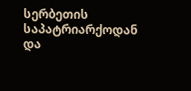სერბეთის საპატრიარქოდან და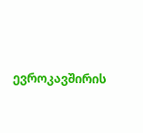ევროკავშირის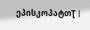ეპისკოპატთƮ |